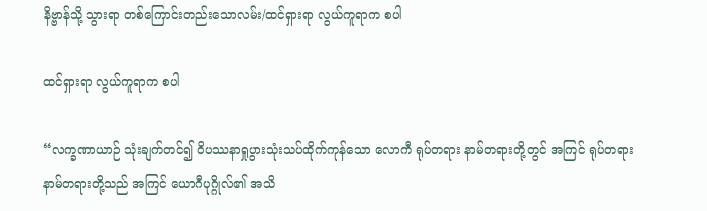နိဗ္ဗာန်သို့ သွားရာ တစ်ကြောင်းတည်းသောလမ်း/ထင်ရှားရာ လွယ်ကူရာက စပါ

ထင်ရှားရာ လွယ်ကူရာက စပါ

“လက္ခဏာယာဉ် သုံးချက်တင်၍ ဝိပဿနာရှုပွားသုံးသပ်ထိုက်ကုန်သော လောကီ ရုပ်တရား နာမ်တရားတို့တွင် အကြင် ရုပ်တရား နာမ်တရားတို့သည် အကြင် ယောဂီပုဂ္ဂိုလ်၏ အသိ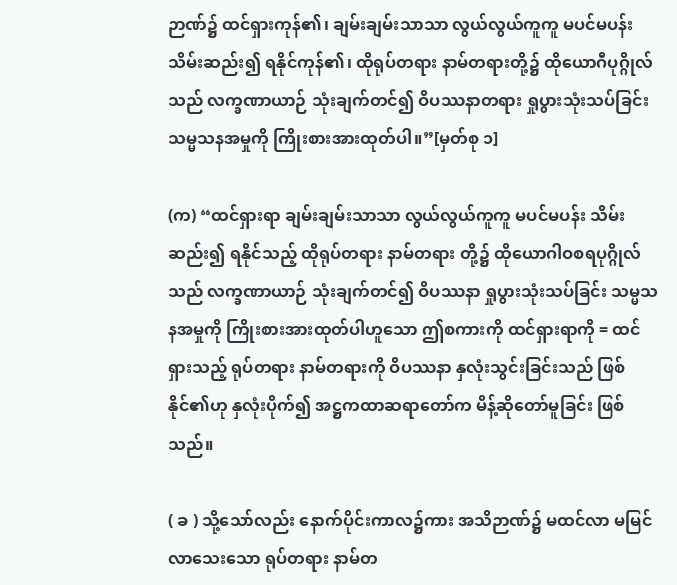ဉာဏ်၌ ထင်ရှားကုန်၏၊ ချမ်းချမ်းသာသာ လွယ်လွယ်ကူကူ မပင်မပန်း သိမ်းဆည်း၍ ရနိုင်ကုန်၏၊ ထိုရုပ်တရား နာမ်တရားတို့၌ ထိုယောဂီပုဂ္ဂိုလ်သည် လက္ခဏာယာဉ် သုံးချက်တင်၍ ဝိပဿနာတရား ရှုပွားသုံးသပ်ခြင်း သမ္မသနအမှုကို ကြိုးစားအားထုတ်ပါ။”[မှတ်စု ၁]

(က) “ထင်ရှားရာ ချမ်းချမ်းသာသာ လွယ်လွယ်ကူကူ မပင်မပန်း သိမ်းဆည်း၍ ရနိုင်သည့် ထိုရုပ်တရား နာမ်တရား တို့၌ ထိုယောဂါဝစရပုဂ္ဂိုလ်သည် လက္ခဏာယာဉ် သုံးချက်တင်၍ ဝိပဿနာ ရှုပွားသုံးသပ်ခြင်း သမ္မသနအမှုကို ကြိုးစားအားထုတ်ပါဟူသော ဤစကားကို ထင်ရှားရာကို = ထင်ရှားသည့် ရုပ်တရား နာမ်တရားကို ဝိပဿနာ နှလုံးသွင်းခြင်းသည် ဖြစ်နိုင်၏ဟု နှလုံးပိုက်၍ အဋ္ဌကထာဆရာတော်က မိန့်ဆိုတော်မူခြင်း ဖြစ်သည်။

( ခ ) သို့သော်လည်း နောက်ပိုင်းကာလ၌ကား အသိဉာဏ်၌ မထင်လာ မမြင်လာသေးသော ရုပ်တရား နာမ်တ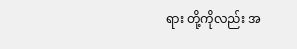ရား တို့ကိုလည်း အ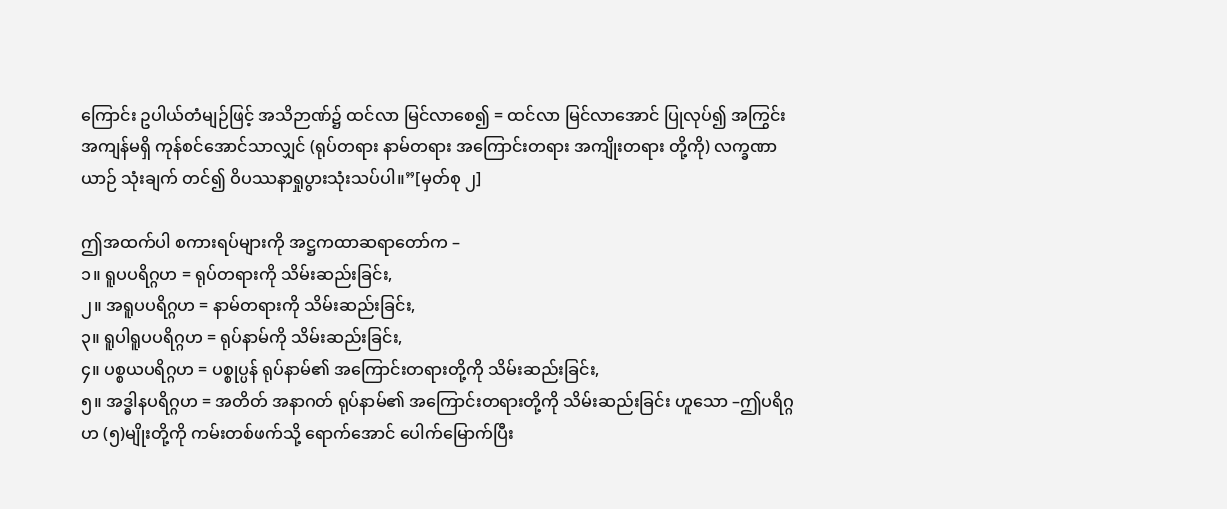ကြောင်း ဥပါယ်တံမျဉ်ဖြင့် အသိဉာဏ်၌ ထင်လာ မြင်လာစေ၍ = ထင်လာ မြင်လာအောင် ပြုလုပ်၍ အကြွင်းအကျန်မရှိ ကုန်စင်အောင်သာလျှင် (ရုပ်တရား နာမ်တရား အကြောင်းတရား အကျိုးတရား တို့ကို) လက္ခဏာယာဉ် သုံးချက် တင်၍ ဝိပဿနာရှုပွားသုံးသပ်ပါ။”[မှတ်စု ၂]

ဤအထက်ပါ စကားရပ်များကို အဋ္ဌကထာဆရာတော်က –
၁။ ရူပပရိဂ္ဂဟ = ရုပ်တရားကို သိမ်းဆည်းခြင်း,
၂။ အရူပပရိဂ္ဂဟ = နာမ်တရားကို သိမ်းဆည်းခြင်း,
၃။ ရူပါရူပပရိဂ္ဂဟ = ရုပ်နာမ်ကို သိမ်းဆည်းခြင်း,
၄။ ပစ္စယပရိဂ္ဂဟ = ပစ္စုပ္ပန် ရုပ်နာမ်၏ အကြောင်းတရားတို့ကို သိမ်းဆည်းခြင်း,
၅။ အဒ္ဓါနပရိဂ္ဂဟ = အတိတ် အနာဂတ် ရုပ်နာမ်၏ အကြောင်းတရားတို့ကို သိမ်းဆည်းခြင်း ဟူသော –ဤပရိဂ္ဂဟ (၅)မျိုးတို့ကို ကမ်းတစ်ဖက်သို့ ရောက်အောင် ပေါက်မြောက်ပြီး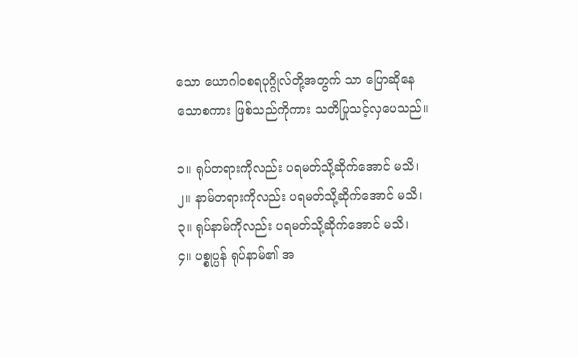သော ယောဂါဝစရပုဂ္ဂိုလ်တို့အတွက် သာ ပြောဆိုနေသောစကား ဖြစ်သည်ကိုကား သတိပြုသင့်လှပေသည်။

၁။ ရုပ်တရားကိုလည်း ပရမတ်သို့ဆိုက်အောင် မသိ၊
၂။ နာမ်တရားကိုလည်း ပရမတ်သို့ဆိုက်အောင် မသိ၊
၃။ ရုပ်နာမ်ကိုလည်း ပရမတ်သို့ဆိုက်အောင် မသိ၊
၄။ ပစ္စုပ္ပန် ရုပ်နာမ်၏ အ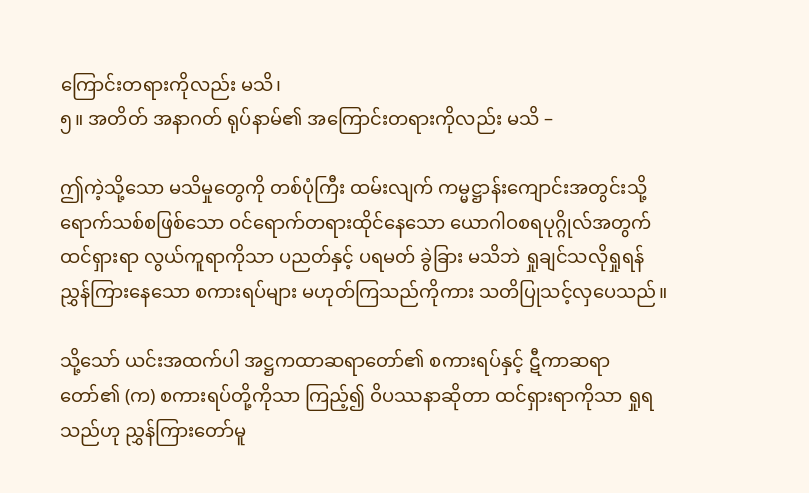ကြောင်းတရားကိုလည်း မသိ၊
၅။ အတိတ် အနာဂတ် ရုပ်နာမ်၏ အကြောင်းတရားကိုလည်း မသိ –

ဤကဲ့သို့သော မသိမှုတွေကို တစ်ပုံကြီး ထမ်းလျက် ကမ္မဋ္ဌာန်းကျောင်းအတွင်းသို့ ရောက်သစ်စဖြစ်သော ဝင်ရောက်တရားထိုင်နေသော ယောဂါဝစရပုဂ္ဂိုလ်အတွက် ထင်ရှားရာ လွယ်ကူရာကိုသာ ပညတ်နှင့် ပရမတ် ခွဲခြား မသိဘဲ ရှုချင်သလိုရှုရန် ညွှန်ကြားနေသော စကားရပ်များ မဟုတ်ကြသည်ကိုကား သတိပြုသင့်လှပေသည်။

သို့သော် ယင်းအထက်ပါ အဋ္ဌကထာဆရာတော်၏ စကားရပ်နှင့် ဋီကာဆရာတော်၏ (က) စကားရပ်တို့ကိုသာ ကြည့်၍ ဝိပဿနာဆိုတာ ထင်ရှားရာကိုသာ ရှုရသည်ဟု ညွှန်ကြားတော်မူ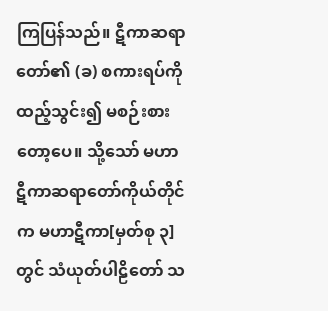ကြပြန်သည်။ ဋီကာဆရာတော်၏ (ခ) စကားရပ်ကို ထည့်သွင်း၍ မစဉ်းစားတော့ပေ။ သို့သော် မဟာဋီကာဆရာတော်ကိုယ်တိုင်က မဟာဋီကာ[မှတ်စု ၃]တွင် သံယုတ်ပါဠိတော် သ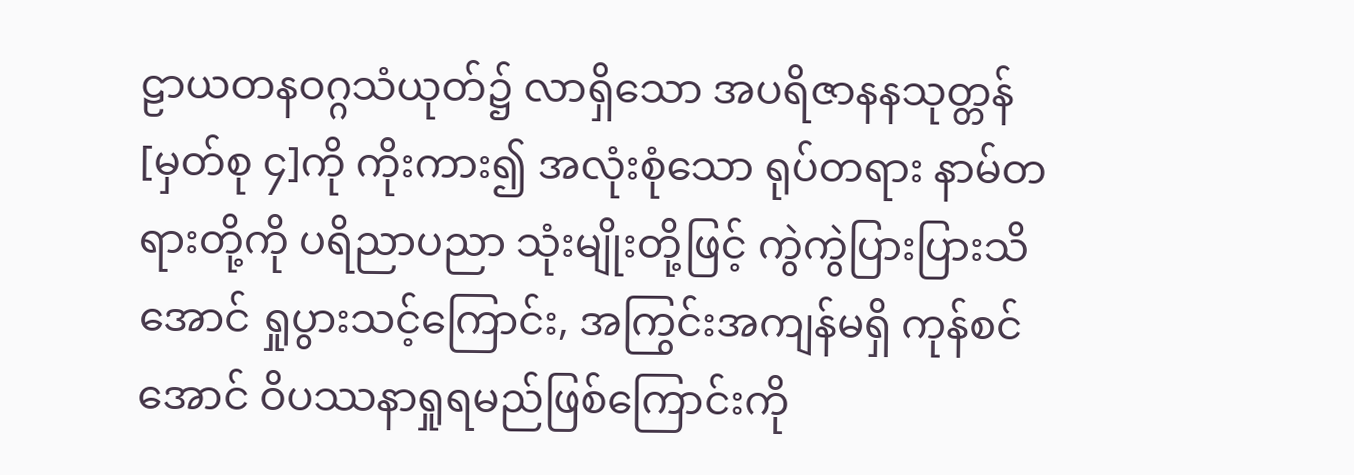ဠာယတနဝဂ္ဂသံယုတ်၌ လာရှိသော အပရိဇာနနသုတ္တန်[မှတ်စု ၄]ကို ကိုးကား၍ အလုံးစုံသော ရုပ်တရား နာမ်တရားတို့ကို ပရိညာပညာ သုံးမျိုးတို့ဖြင့် ကွဲကွဲပြားပြားသိအောင် ရှုပွားသင့်ကြောင်း, အကြွင်းအကျန်မရှိ ကုန်စင်အောင် ဝိပဿနာရှုရမည်ဖြစ်ကြောင်းကို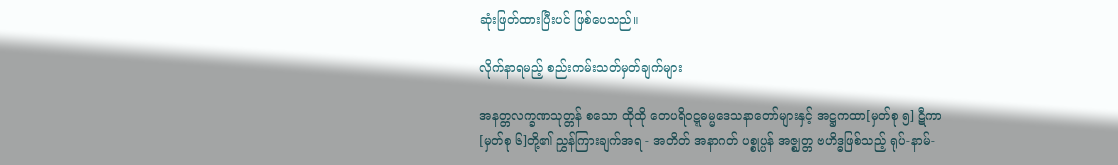ဆုံးဖြတ်ထားပြီးပင် ဖြစ်ပေသည်။

လိုက်နာရမည့် စည်းကမ်းသတ်မှတ်ချက်များ

အနတ္တလက္ခဏသုတ္တန် စသော ထိုထို တေပရိဝဋ္ဋဓမ္မဒေသနာတော်များနှင့် အဋ္ဌကထာ[မှတ်စု ၅] ဋီကာ[မှတ်စု ၆]တို့၏ ညွှန်ကြားချက်အရ - အတိတ် အနာဂတ် ပစ္စုပ္ပန် အဇ္ဈတ္တ ဗဟိဒ္ဓဖြစ်သည့် ရုပ်-နာမ်-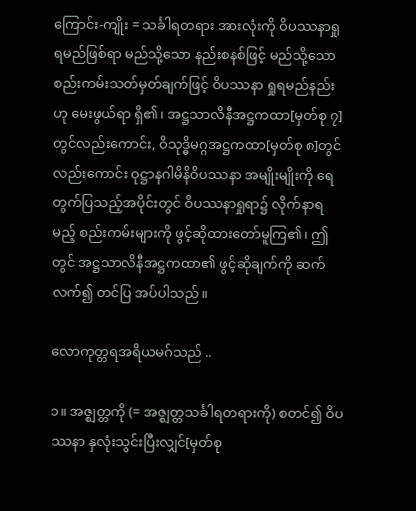ကြောင်း-ကျိုး = သင်္ခါရတရား အားလုံးကို ဝိပဿနာရှုရမည်ဖြစ်ရာ မည်သို့သော နည်းစနစ်ဖြင့် မည်သို့သော စည်းကမ်းသတ်မှတ်ချက်ဖြင့် ဝိပဿနာ ရှုရမည်နည်းဟု မေးဖွယ်ရာ ရှိ၏၊ အဋ္ဌသာလိနီအဋ္ဌကထာ[မှတ်စု ၇]တွင်လည်းကောင်း, ဝိသုဒ္ဓိမဂ္ဂအဋ္ဌကထာ[မှတ်စု ၈]တွင် လည်းကောင်း ဝုဋ္ဌာနဂါမိနိဝိပဿနာ အမျိုးမျိုးကို ရေတွက်ပြသည့်အပိုင်းတွင် ဝိပဿနာရှုရာ၌ လိုက်နာရမည့် စည်းကမ်းများကို ဖွင့်ဆိုထားတော်မူကြ၏၊ ဤတွင် အဋ္ဌသာလိနီအဋ္ဌကထာ၏ ဖွင့်ဆိုချက်ကို ဆက်လက်၍ တင်ပြ အပ်ပါသည်။

လောကုတ္တရအရိယမဂ်သည် ..

၁။ အဇ္ဈတ္တကို (= အဇ္ဈတ္တသင်္ခါရတရားကို) စတင်၍ ဝိပဿနာ နှလုံးသွင်းပြီးလျှင်[မှတ်စု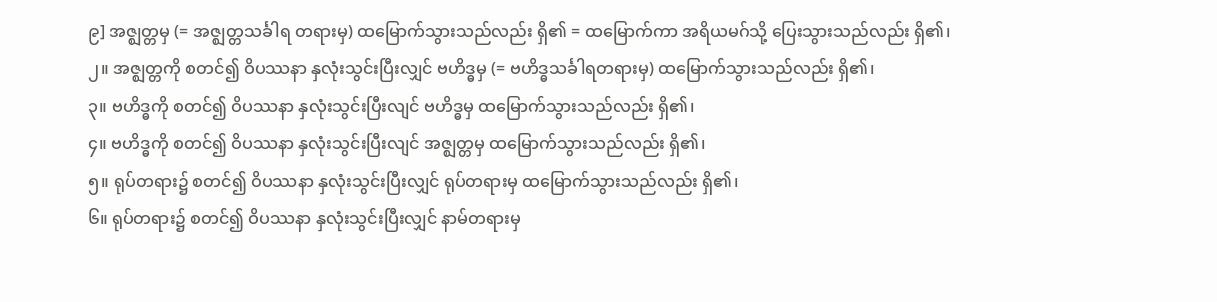၉] အဇ္ဈတ္တမှ (= အဇ္ဈတ္တသင်္ခါရ တရားမှ) ထမြောက်သွားသည်လည်း ရှိ၏ = ထမြောက်ကာ အရိယမဂ်သို့ ပြေးသွားသည်လည်း ရှိ၏၊
၂။ အဇ္ဈတ္တကို စတင်၍ ဝိပဿနာ နှလုံးသွင်းပြီးလျှင် ဗဟိဒ္ဓမှ (= ဗဟိဒ္ဓသင်္ခါရတရားမှ) ထမြောက်သွားသည်လည်း ရှိ၏၊
၃။ ဗဟိဒ္ဓကို စတင်၍ ဝိပဿနာ နှလုံးသွင်းပြီးလျင် ဗဟိဒ္ဓမှ ထမြောက်သွားသည်လည်း ရှိ၏၊
၄။ ဗဟိဒ္ဓကို စတင်၍ ဝိပဿနာ နှလုံးသွင်းပြီးလျင် အဇ္ဈတ္တမှ ထမြောက်သွားသည်လည်း ရှိ၏၊
၅။ ရုပ်တရား၌ စတင်၍ ဝိပဿနာ နှလုံးသွင်းပြီးလျှင် ရုပ်တရားမှ ထမြောက်သွားသည်လည်း ရှိ၏၊
၆။ ရုပ်တရား၌ စတင်၍ ဝိပဿနာ နှလုံးသွင်းပြီးလျှင် နာမ်တရားမှ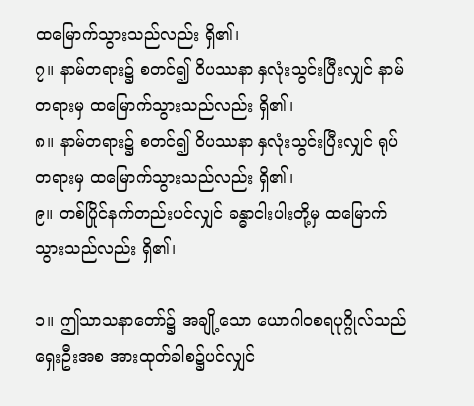ထမြောက်သွားသည်လည်း ရှိ၏၊
၇။ နာမ်တရား၌ စတင်၍ ဝိပဿနာ နှလုံးသွင်းပြီးလျှင် နာမ်တရားမှ ထမြောက်သွားသည်လည်း ရှိ၏၊
၈။ နာမ်တရား၌ စတင်၍ ဝိပဿနာ နှလုံးသွင်းပြီးလျှင် ရုပ်တရားမှ ထမြောက်သွားသည်လည်း ရှိ၏၊
၉။ တစ်ပြိုင်နက်တည်းပင်လျှင် ခန္ဓာငါးပါးတို့မှ ထမြောက်သွားသည်လည်း ရှိ၏၊

၁။ ဤသာသနာတော်၌ အချို့သော ယောဂါဝစရပုဂ္ဂိုလ်သည် ရှေးဦးအစ အားထုတ်ခါစ၌ပင်လျှင်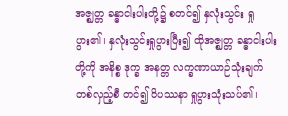အဇ္ဈတ္တ ခန္ဓာငါးပါးတို့၌ စတင်၍ နှလုံးသွင်း ရှုပွား၏၊ နှလုံးသွင်းရှုပွားပြီး၍ ထိုအဇ္ဈတ္တ ခန္ဓာငါးပါးတို့ကို အနိစ္စ ဒုက္ခ အနတ္တ လက္ခဏာယာဉ်သုံးချက် တစ်လှည့်စီ တင်၍ ဝိပဿနာ ရှုပွားသုံးသပ်၏၊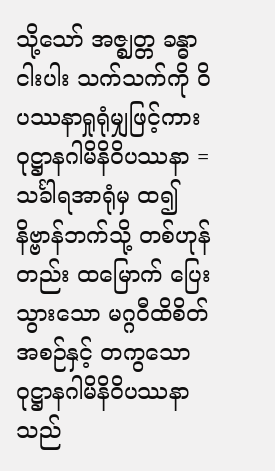သို့သော် အဇ္ဈတ္တ ခန္ဓာငါးပါး သက်သက်ကို ဝိပဿနာရှုရုံမျှဖြင့်ကား ဝုဋ္ဌာနဂါမိနိဝိပဿနာ = သင်္ခါရအာရုံမှ ထ၍ နိဗ္ဗာန်ဘက်သို့ တစ်ဟုန်တည်း ထမြောက် ပြေးသွားသော မဂ္ဂဝီထိစိတ်အစဉ်နှင့် တကွသော ဝုဋ္ဌာနဂါမိနိဝိပဿနာသည်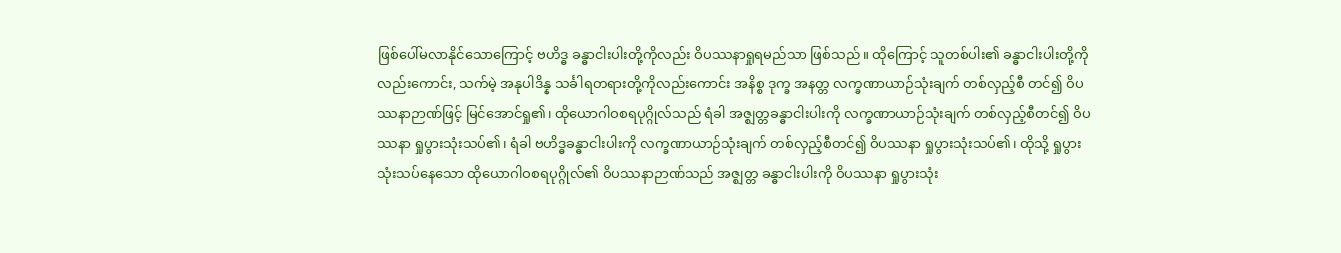ဖြစ်ပေါ်မလာနိုင်သောကြောင့် ဗဟိဒ္ဓ ခန္ဓာငါးပါးတို့ကိုလည်း ဝိပဿနာရှုရမည်သာ ဖြစ်သည်။ ထိုကြောင့် သူတစ်ပါး၏ ခန္ဓာငါးပါးတို့ကိုလည်းကောင်း, သက်မဲ့ အနုပါဒိန္န သင်္ခါရတရားတို့ကိုလည်းကောင်း အနိစ္စ ဒုက္ခ အနတ္တ လက္ခဏာယာဉ်သုံးချက် တစ်လှည့်စီ တင်၍ ဝိပဿနာဉာဏ်ဖြင့် မြင်အောင်ရှု၏၊ ထိုယောဂါဝစရပုဂ္ဂိုလ်သည် ရံခါ အဇ္ဈတ္တခန္ဓာငါးပါးကို လက္ခဏာယာဉ်သုံးချက် တစ်လှည့်စီတင်၍ ဝိပဿနာ ရှုပွားသုံးသပ်၏၊ ရံခါ ဗဟိဒ္ဓခန္ဓာငါးပါးကို လက္ခဏာယာဉ်သုံးချက် တစ်လှည့်စီတင်၍ ဝိပဿနာ ရှုပွားသုံးသပ်၏၊ ထိုသို့ ရှုပွားသုံးသပ်နေသော ထိုယောဂါဝစရပုဂ္ဂိုလ်၏ ဝိပဿနာဉာဏ်သည် အဇ္ဈတ္တ ခန္ဓာငါးပါးကို ဝိပဿနာ ရှုပွားသုံး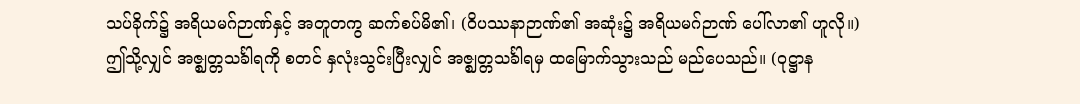သပ်ခိုက်၌ အရိယမဂ်ဉာဏ်နှင့် အတူတကွ ဆက်စပ်မိ၏၊ (ဝိပဿနာဉာဏ်၏ အဆုံး၌ အရိယမဂ်ဉာဏ် ပေါ်လာ၏ ဟူလို။) ဤသို့လျှင် အဇ္ဈတ္တသင်္ခါရကို စတင် နှလုံးသွင်းပြီးလျှင် အဇ္ဈတ္တသင်္ခါရမှ ထမြောက်သွားသည် မည်ပေသည်။ (ဝုဋ္ဌာန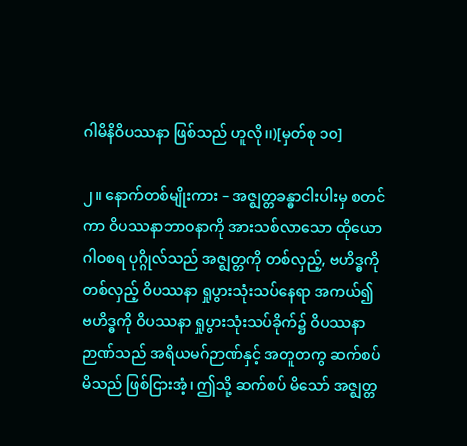ဂါမိနိဝိပဿနာ ဖြစ်သည် ဟူလို၊၊)[မှတ်စု ၁၀]

၂။ နောက်တစ်မျိုးကား – အဇ္ဈတ္တခန္ဓာငါးပါးမှ စတင်ကာ ဝိပဿနာဘာဝနာကို အားသစ်လာသော ထိုယောဂါဝစရ ပုဂ္ဂိုလ်သည် အဇ္ဈတ္တကို တစ်လှည့်, ဗဟိဒ္ဓကို တစ်လှည့် ဝိပဿနာ ရှုပွားသုံးသပ်နေရာ အကယ်၍ ဗဟိဒ္ဓကို ဝိပဿနာ ရှုပွားသုံးသပ်ခိုက်၌ ဝိပဿနာဉာဏ်သည် အရိယမဂ်ဉာဏ်နှင့် အတူတကွ ဆက်စပ်မိသည် ဖြစ်ငြားအံ့၊ ဤသို့ ဆက်စပ် မိသော် အဇ္ဈတ္တ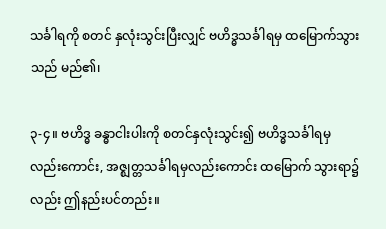သင်္ခါရကို စတင် နှလုံးသွင်းပြီးလျှင် ဗဟိဒ္ဓသင်္ခါရမှ ထမြောက်သွားသည် မည်၏၊

၃-၄။ ဗဟိဒ္ဓ ခန္ဓာငါးပါးကို စတင်နှလုံးသွင်း၍ ဗဟိဒ္ဓသင်္ခါရမှလည်းကောင်း, အဇ္ဈတ္တသင်္ခါရမှလည်းကောင်း ထမြောက် သွားရာ၌လည်း ဤနည်းပင်တည်း။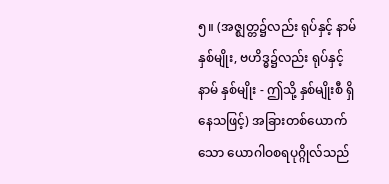၅။ (အဇ္ဈတ္တ၌လည်း ရုပ်နှင့် နာမ် နှစ်မျိုး, ဗဟိဒ္ဓ၌လည်း ရုပ်နှင့် နာမ် နှစ်မျိုး - ဤသို့ နှစ်မျိုးစီ ရှိနေသဖြင့်) အခြားတစ်ယောက်သော ယောဂါဝစရပုဂ္ဂိုလ်သည်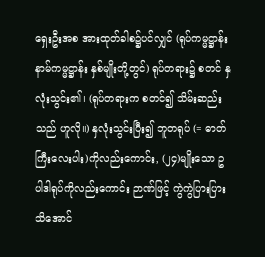ရှေးဦးအစ အားထုတ်ခါစ၌ပင်လျှင် (ရုပ်ကမ္မဋ္ဌာန်း နာမ်ကမ္မဋ္ဌာန်း နှစ်မျိုးတို့တွင်) ရုပ်တရား၌ စတင် နှလုံးသွင်း၏၊ (ရုပ်တရားက စတင်၍ သိမ်းဆည်းသည် ဟူလို။) နှလုံးသွင်းပြီး၍ ဘူတရုပ် (= ဓာတ်ကြီးလေးပါး)ကိုလည်းကောင်း, (၂၄)မျိုးသော ဥပါဒါရုပ်ကိုလည်းကောင်း ဉာဏ်ဖြင့် ကွဲကွဲပြားပြား သိအောင်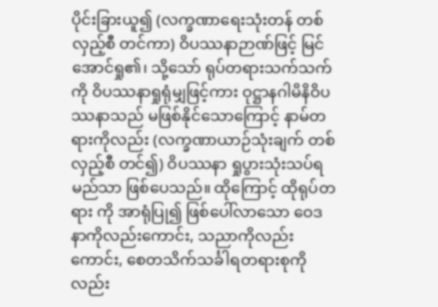ပိုင်းခြားယူ၍ (လက္ခဏာရေးသုံးတန် တစ်လှည့်စီ တင်ကာ) ဝိပဿနာဉာဏ်ဖြင့် မြင်အောင်ရှု၏၊ သို့သော် ရုပ်တရားသက်သက်ကို ဝိပဿနာရှုရုံမျှဖြင့်ကား ဝုဋ္ဌာနဂါမိနိဝိပဿနာသည် မဖြစ်နိုင်သောကြောင့် နာမ်တရားကိုလည်း (လက္ခဏာယာဉ်သုံးချက် တစ်လှည့်စီ တင်၍) ဝိပဿနာ ရှုပွားသုံးသပ်ရမည်သာ ဖြစ်ပေသည်။ ထိုကြောင့် ထိုရုပ်တရား ကို အာရုံပြု၍ ဖြစ်ပေါ်လာသော ဝေဒနာကိုလည်းကောင်း, သညာကိုလည်းကောင်း, စေတသိက်သင်္ခါရတရားစုကိုလည်း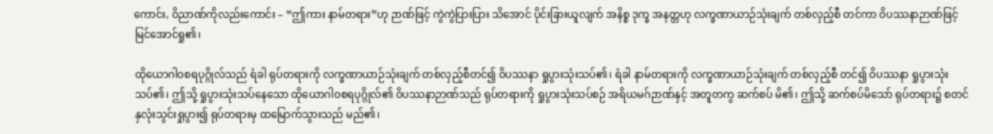ကောင်း, ဝိညာဏ်ကိုလည်းကောင်း – “ဤကား နာမ်တရား”ဟု ဉာဏ်ဖြင့် ကွဲကွဲပြားပြား သိအောင် ပိုင်းခြားယူလျက် အနိစ္စ ဒုက္ခ အနတ္တဟု လက္ခဏာယာဉ်သုံးချက် တစ်လှည့်စီ တင်ကာ ဝိပဿနာဉာဏ်ဖြင့် မြင်အောင်ရှု၏၊

ထိုယောဂါဝစရပုဂ္ဂိုလ်သည် ရံခါ ရုပ်တရားကို လက္ခဏာယာဉ်သုံးချက် တစ်လှည့်စီတင်၍ ဝိပဿနာ ရှုပွားသုံးသပ်၏၊ ရံခါ နာမ်တရားကို လက္ခဏာယာဉ်သုံးချက် တစ်လှည့်စီ တင်၍ ဝိပဿနာ ရှုပွားသုံးသပ်၏၊ ဤသို့ ရှုပွားသုံးသပ်နေသော ထိုယောဂါဝစရပုဂ္ဂိုလ်၏ ဝိပဿနာဉာဏ်သည် ရုပ်တရားကို ရှုပွားသုံးသပ်စဉ် အရိယမဂ်ဉာဏ်နှင့် အတူတကွ ဆက်စပ် မိ၏၊ ဤသို့ ဆက်စပ်မိသော် ရုပ်တရား၌ စတင် နှလုံးသွင်းရှုပွား၍ ရုပ်တရားမှ ထမြောက်သွားသည် မည်၏၊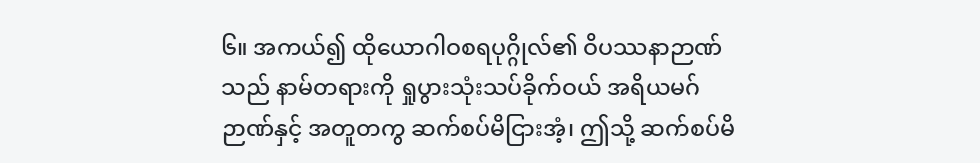၆။ အကယ်၍ ထိုယောဂါဝစရပုဂ္ဂိုလ်၏ ဝိပဿနာဉာဏ်သည် နာမ်တရားကို ရှုပွားသုံးသပ်ခိုက်ဝယ် အရိယမဂ် ဉာဏ်နှင့် အတူတကွ ဆက်စပ်မိငြားအံ့၊ ဤသို့ ဆက်စပ်မိ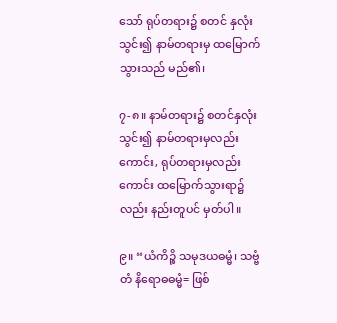သော် ရုပ်တရား၌ စတင် နှလုံးသွင်း၍ နာမ်တရားမှ ထမြောက်သွားသည် မည်၏၊

၇-၈။ နာမ်တရား၌ စတင်နှလုံးသွင်း၍ နာမ်တရားမှလည်းကောင်း, ရုပ်တရားမှလည်းကောင်း ထမြောက်သွားရာ၌ လည်း နည်းတူပင် မှတ်ပါ။

၉။ “ယံကိဉ္စိ သမုဒယဓမ္မံ၊ သဗ္ဗံ တံ နိရောဓဓမ္မံ= ဖြစ်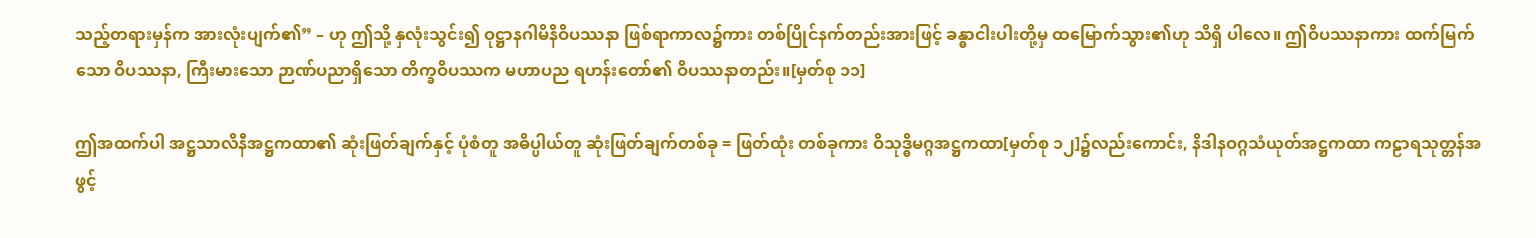သည့်တရားမှန်က အားလုံးပျက်၏” – ဟု ဤသို့ နှလုံးသွင်း၍ ဝုဋ္ဌာနဂါမိနိဝိပဿနာ ဖြစ်ရာကာလ၌ကား တစ်ပြိုင်နက်တည်းအားဖြင့် ခန္ဓာငါးပါးတို့မှ ထမြောက်သွား၏ဟု သိရှိ ပါလေ။ ဤဝိပဿနာကား ထက်မြက်သော ဝိပဿနာ, ကြီးမားသော ဉာဏ်ပညာရှိသော တိက္ခဝိပဿက မဟာပည ရဟန်းတော်၏ ဝိပဿနာတည်း။[မှတ်စု ၁၁]

ဤအထက်ပါ အဋ္ဌသာလိနီအဋ္ဌကထာ၏ ဆုံးဖြတ်ချက်နှင့် ပုံစံတူ အဓိပ္ပါယ်တူ ဆုံးဖြတ်ချက်တစ်ခု = ဖြတ်ထုံး တစ်ခုကား ဝိသုဒ္ဓိမဂ္ဂအဋ္ဌကထာ[မှတ်စု ၁၂]၌လည်းကောင်း, နိဒါနဝဂ္ဂသံယုတ်အဋ္ဌကထာ ကဠာရသုတ္တန်အဖွင့်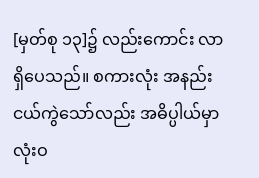[မှတ်စု ၁၃]၌ လည်းကောင်း လာရှိပေသည်။ စကားလုံး အနည်းငယ်ကွဲသော်လည်း အဓိပ္ပါယ်မှာ လုံးဝ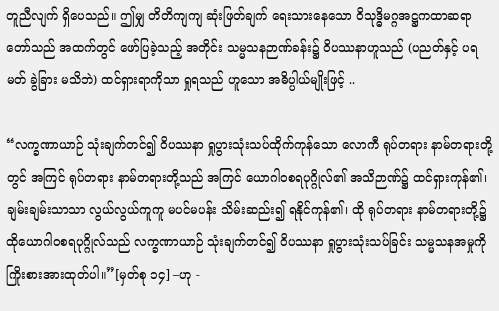တူညီလျက် ရှိပေသည်။ ဤမျှ တိတိကျကျ ဆုံးဖြတ်ချက် ရေးသားနေသော ဝိသုဒ္ဓိမဂ္ဂအဋ္ဌကထာဆရာတော်သည် အထက်တွင် ဖော်ပြခဲ့သည့် အတိုင်း သမ္မသနဉာဏ်ခန်း၌ ဝိပဿနာဟူသည် (ပညတ်နှင့် ပရမတ် ခွဲခြား မသိဘဲ) ထင်ရှားရာကိုသာ ရှုရသည် ဟူသော အဓိပ္ပါယ်မျိုးဖြင့် ..

“လက္ခဏာယာဉ် သုံးချက်တင်၍ ဝိပဿနာ ရှုပွားသုံးသပ်ထိုက်ကုန်သော လောကီ ရုပ်တရား နာမ်တရားတို့တွင် အကြင် ရုပ်တရား နာမ်တရားတို့သည် အကြင် ယောဂါဝစရပုဂ္ဂိုလ်၏ အသိဉာဏ်၌ ထင်ရှားကုန်၏၊ ချမ်းချမ်းသာသာ လွယ်လွယ်ကူကူ မပင်မပန်း သိမ်းဆည်း၍ ရနိုင်ကုန်၏၊ ထို ရုပ်တရား နာမ်တရားတို့၌ ထိုယောဂါဝစရပုဂ္ဂိုလ်သည် လက္ခဏာယာဉ် သုံးချက်တင်၍ ဝိပဿနာ ရှုပွားသုံးသပ်ခြင်း သမ္မသနအမှုကို ကြိုးစားအားထုတ်ပါ။”[မှတ်စု ၁၄] –ဟု -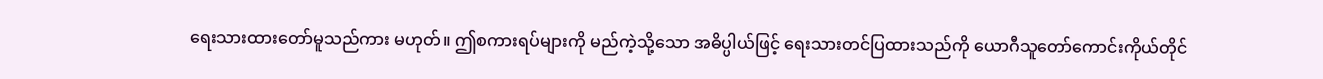ရေးသားထားတော်မူသည်ကား မဟုတ်။ ဤစကားရပ်များကို မည်ကဲ့သို့သော အဓိပ္ပါယ်ဖြင့် ရေးသားတင်ပြထားသည်ကို ယောဂီသူတော်ကောင်းကိုယ်တိုင်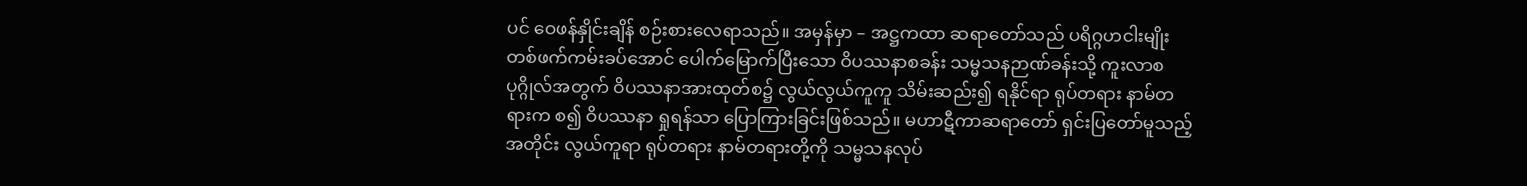ပင် ဝေဖန်နှိုင်းချိန် စဉ်းစားလေရာသည်။ အမှန်မှာ – အဋ္ဌကထာ ဆရာတော်သည် ပရိဂ္ဂဟငါးမျိုး တစ်ဖက်ကမ်းခပ်အောင် ပေါက်မြောက်ပြီးသော ဝိပဿနာစခန်း သမ္မသနဉာဏ်ခန်းသို့ ကူးလာစပုဂ္ဂိုလ်အတွက် ဝိပဿနာအားထုတ်စ၌ လွယ်လွယ်ကူကူ သိမ်းဆည်း၍ ရနိုင်ရာ ရုပ်တရား နာမ်တရားက စ၍ ဝိပဿနာ ရှုရန်သာ ပြောကြားခြင်းဖြစ်သည်။ မဟာဋီကာဆရာတော် ရှင်းပြတော်မူသည့်အတိုင်း လွယ်ကူရာ ရုပ်တရား နာမ်တရားတို့ကို သမ္မသနလုပ်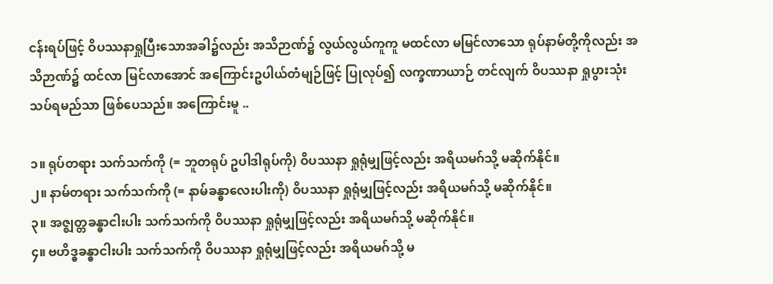ငန်းရပ်ဖြင့် ဝိပဿနာရှုပြီးသောအခါ၌လည်း အသိဉာဏ်၌ လွယ်လွယ်ကူကူ မထင်လာ မမြင်လာသော ရုပ်နာမ်တို့ကိုလည်း အသိဉာဏ်၌ ထင်လာ မြင်လာအောင် အကြောင်းဥပါယ်တံမျဉ်ဖြင့် ပြုလုပ်၍ လက္ခဏာယာဉ် တင်လျက် ဝိပဿနာ ရှုပွားသုံးသပ်ရမည်သာ ဖြစ်ပေသည်။ အကြောင်းမူ ..

၁။ ရုပ်တရား သက်သက်ကို (= ဘူတရုပ် ဥပါဒါရုပ်ကို) ဝိပဿနာ ရှုရုံမျှဖြင့်လည်း အရိယမဂ်သို့ မဆိုက်နိုင်။
၂။ နာမ်တရား သက်သက်ကို (= နာမ်ခန္ဓာလေးပါးကို) ဝိပဿနာ ရှုရုံမျှဖြင့်လည်း အရိယမဂ်သို့ မဆိုက်နိုင်။
၃။ အဇ္ဈတ္တခန္ဓာငါးပါး သက်သက်ကို ဝိပဿနာ ရှုရုံမျှဖြင့်လည်း အရိယမဂ်သို့ မဆိုက်နိုင်။
၄။ ဗဟိဒ္ဓခန္ဓာငါးပါး သက်သက်ကို ဝိပဿနာ ရှုရုံမျှဖြင့်လည်း အရိယမဂ်သို့ မ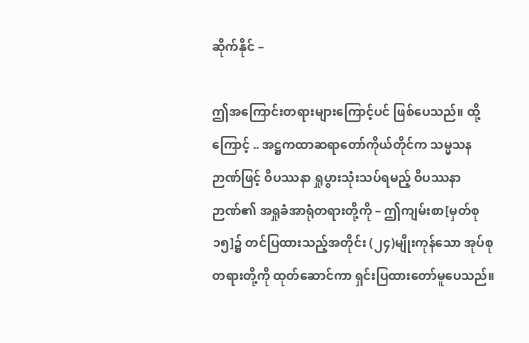ဆိုက်နိုင် –

ဤအကြောင်းတရားများကြောင့်ပင် ဖြစ်ပေသည်။ ထို့ကြောင့် .. အဋ္ဌကထာဆရာတော်ကိုယ်တိုင်က သမ္မသနဉာဏ်ဖြင့် ဝိပဿနာ ရှုပွားသုံးသပ်ရမည့် ဝိပဿနာဉာဏ်၏ အရှုခံအာရုံတရားတို့ကို – ဤကျမ်းစာ[မှတ်စု ၁၅]၌ တင်ပြထားသည့်အတိုင်း (၂၄)မျိုးကုန်သော အုပ်စုတရားတို့ကို ထုတ်ဆောင်ကာ ရှင်းပြထားတော်မူပေသည်။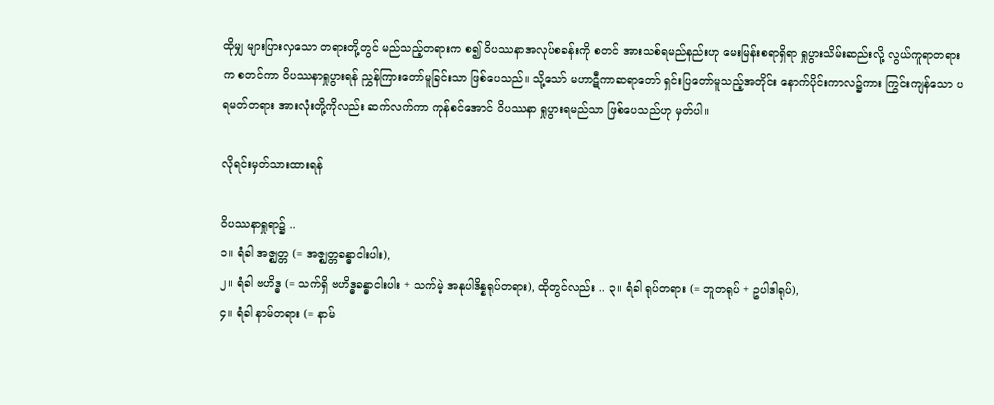ထိုမျှ များပြားလှသော တရားတို့တွင် မည်သည့်တရားက စ၍ ဝိပဿနာအလုပ်စခန်းကို စတင် အားသစ်ရမည်နည်းဟု မေးမြန်းစရာရှိရာ ရှုပွားသိမ်းဆည်းလို့ လွယ်ကူရာတရားက စတင်ကာ ဝိပဿနာရှုပွားရန် ညွှန်ကြားတော်မူခြင်းသာ ဖြစ်ပေသည်။ သို့သော် မဟာဋီကာဆရာတော် ရှင်းပြတော်မူသည့်အတိုင်း နောက်ပိုင်းကာလ၌ကား ကြွင်းကျန်သော ပရမတ်တရား အားလုံးတို့ကိုလည်း ဆက်လက်ကာ ကုန်စင်အောင် ဝိပဿနာ ရှုပွားရမည်သာ ဖြစ်ပေသည်ဟု မှတ်ပါ။

လိုရင်းမှတ်သားထားရန်

ဝိပဿနာရှုရာ၌ ..
၁။ ရံခါ အဇ္ဈတ္တ (= အဇ္ဈတ္တခန္ဓာငါးပါး),
၂။ ရံခါ ဗဟိဒ္ဓ (= သက်ရှိ ဗဟိဒ္ဓခန္ဓာငါးပါး + သက်မဲ့ အနုပါဒိန္နရုပ်တရား), ထိုတွင်လည်း .. ၃။ ရံခါ ရုပ်တရား (= ဘူတရုပ် + ဥပါဒါရုပ်),
၄။ ရံခါ နာမ်တရား (= နာမ်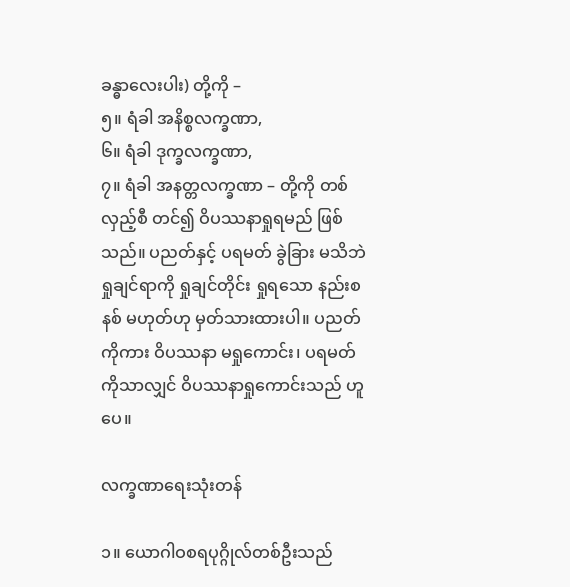ခန္ဓာလေးပါး) တို့ကို –
၅။ ရံခါ အနိစ္စလက္ခဏာ,
၆။ ရံခါ ဒုက္ခလက္ခဏာ,
၇။ ရံခါ အနတ္တလက္ခဏာ – တို့ကို တစ်လှည့်စီ တင်၍ ဝိပဿနာရှုရမည် ဖြစ်သည်။ ပညတ်နှင့် ပရမတ် ခွဲခြား မသိဘဲ ရှုချင်ရာကို ရှုချင်တိုင်း ရှုရသော နည်းစနစ် မဟုတ်ဟု မှတ်သားထားပါ။ ပညတ်ကိုကား ဝိပဿနာ မရှုကောင်း၊ ပရမတ်ကိုသာလျှင် ဝိပဿနာရှုကောင်းသည် ဟူပေ။

လက္ခဏာရေးသုံးတန်

၁။ ယောဂါဝစရပုဂ္ဂိုလ်တစ်ဦးသည်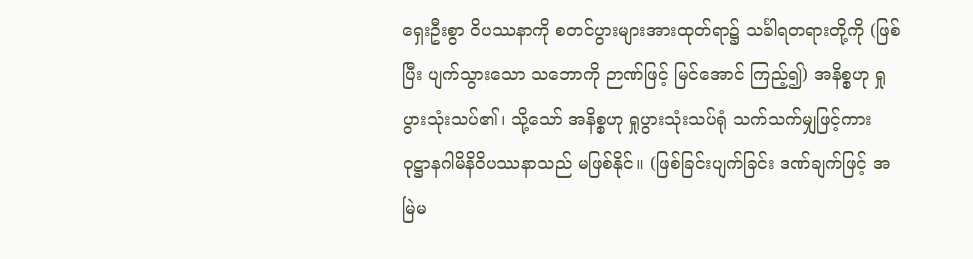ရှေးဦးစွာ ဝိပဿနာကို စတင်ပွားများအားထုတ်ရာ၌ သင်္ခါရတရားတို့ကို (ဖြစ်ပြီး ပျက်သွားသော သဘောကို ဉာဏ်ဖြင့် မြင်အောင် ကြည့်၍) အနိစ္စဟု ရှုပွားသုံးသပ်၏၊ သို့သော် အနိစ္စဟု ရှုပွားသုံးသပ်ရုံ သက်သက်မျှဖြင့်ကား ဝုဋ္ဌာနဂါမိနိဝိပဿနာသည် မဖြစ်နိုင်။ (ဖြစ်ခြင်းပျက်ခြင်း ဒဏ်ချက်ဖြင့် အမြဲမ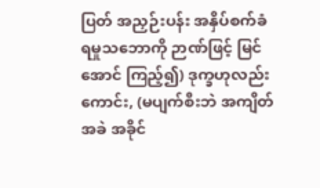ပြတ် အညှဉ်းပန်း အနှိပ်စက်ခံရမှုသဘောကို ဉာဏ်ဖြင့် မြင်အောင် ကြည့်၍) ဒုက္ခဟုလည်းကောင်း, (မပျက်စီးဘဲ အကျိတ်အခဲ အခိုင်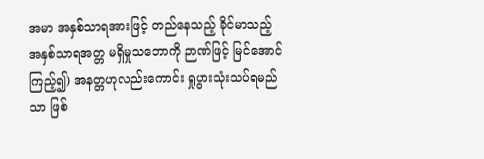အမာ အနှစ်သာရအားဖြင့် တည်နေသည့် ခိုင်မာသည့် အနှစ်သာရအတ္တ မရှိမှုသဘောကို ဉာဏ်ဖြင့် မြင်အောင် ကြည့်၍) အနတ္တဟုလည်းကောင်း ရှုပွားသုံးသပ်ရမည်သာ ဖြစ်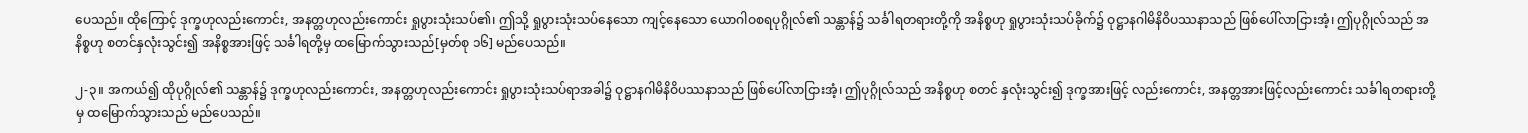ပေသည်။ ထိုကြောင့် ဒုက္ခဟုလည်းကောင်း, အနတ္တဟုလည်းကောင်း ရှုပွားသုံးသပ်၏၊ ဤသို့ ရှုပွားသုံးသပ်နေသော ကျင့်နေသော ယောဂါဝစရပုဂ္ဂိုလ်၏ သန္တာန်၌ သင်္ခါရတရားတို့ကို အနိစ္စဟု ရှုပွားသုံးသပ်ခိုက်၌ ဝုဋ္ဌာနဂါမိနိဝိပဿနာသည် ဖြစ်ပေါ်လာငြားအံ့၊ ဤပုဂ္ဂိုလ်သည် အနိစ္စဟု စတင်နှလုံးသွင်း၍ အနိစ္စအားဖြင့် သင်္ခါရတို့မှ ထမြောက်သွားသည်[မှတ်စု ၁၆] မည်ပေသည်။

၂-၃။ အကယ်၍ ထိုပုဂ္ဂိုလ်၏ သန္တာန်၌ ဒုက္ခဟုလည်းကောင်း, အနတ္တဟုလည်းကောင်း ရှုပွားသုံးသပ်ရာအခါ၌ ဝုဋ္ဌာနဂါမိနိဝိပဿနာသည် ဖြစ်ပေါ်လာငြားအံ့၊ ဤပုဂ္ဂိုလ်သည် အနိစ္စဟု စတင် နှလုံးသွင်း၍ ဒုက္ခအားဖြင့် လည်းကောင်း, အနတ္တအားဖြင့်လည်းကောင်း သင်္ခါရတရားတို့မှ ထမြောက်သွားသည် မည်ပေသည်။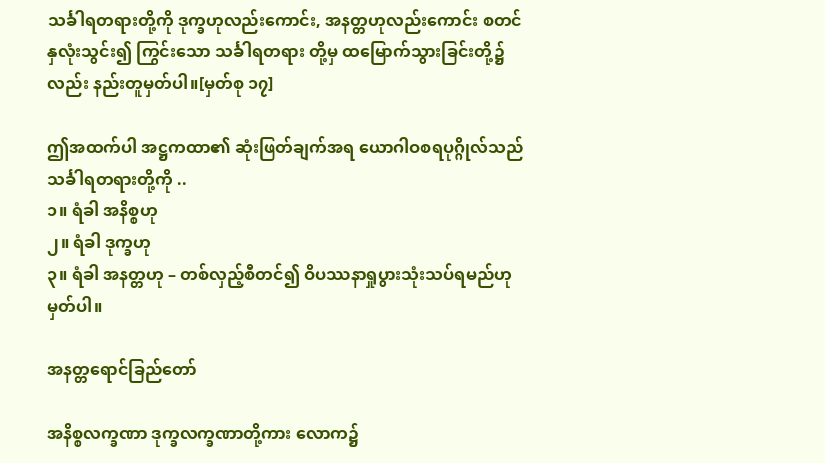သင်္ခါရတရားတို့ကို ဒုက္ခဟုလည်းကောင်း, အနတ္တဟုလည်းကောင်း စတင်နှလုံးသွင်း၍ ကြွင်းသော သင်္ခါရတရား တို့မှ ထမြောက်သွားခြင်းတို့၌လည်း နည်းတူမှတ်ပါ။[မှတ်စု ၁၇]

ဤအထက်ပါ အဋ္ဌကထာ၏ ဆုံးဖြတ်ချက်အရ ယောဂါဝစရပုဂ္ဂိုလ်သည် သင်္ခါရတရားတို့ကို ..
၁။ ရံခါ အနိစ္စဟု
၂။ ရံခါ ဒုက္ခဟု
၃။ ရံခါ အနတ္တဟု – တစ်လှည့်စီတင်၍ ဝိပဿနာရှုပွားသုံးသပ်ရမည်ဟု မှတ်ပါ။

အနတ္တရောင်ခြည်တော်

အနိစ္စလက္ခဏာ ဒုက္ခလက္ခဏာတို့ကား လောက၌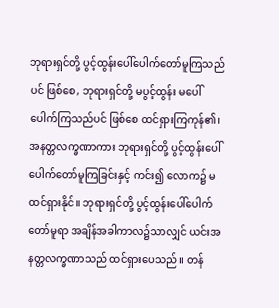ဘုရားရှင်တို့ ပွင့်ထွန်းပေါ်ပေါက်တော်မူကြသည်ပင် ဖြစ်စေ, ဘုရားရှင်တို့ မပွင့်ထွန်း မပေါ်ပေါက်ကြသည်ပင် ဖြစ်စေ ထင်ရှားကြကုန်၏၊ အနတ္တလက္ခဏာကား ဘုရားရှင်တို့ ပွင့်ထွန်းပေါ်ပေါက်တော်မူကြခြင်းနှင့် ကင်း၍ လောက၌ မထင်ရှားနိုင်။ ဘုရားရှင်တို့ ပွင့်ထွန်းပေါ်ပေါက်တော်မူရာ အချိန်အခါကာလ၌သာလျှင် ယင်းအနတ္တလက္ခဏာသည် ထင်ရှားပေသည်။ တန်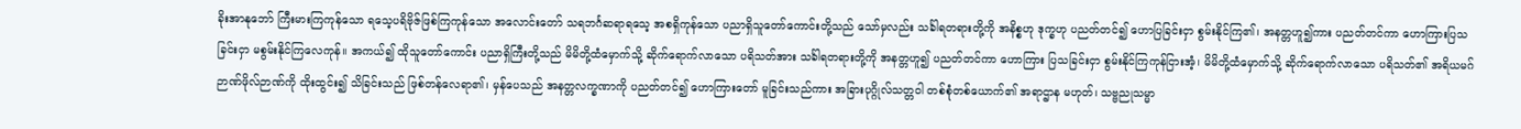ခိုးအာနုဘော် ကြီးမားကြကုန်သော ရသေ့ပရိဗိုဇ်ဖြစ်ကြကုန်သော အလောင်းတော် သရဘင်္ဂဆရာရသေ့ အစရှိကုန်သော ပညာရှိသူတော်ကောင်းတို့သည် သော်မှလည်း သင်္ခါရတရားတို့ကို အနိစ္စဟု ဒုက္ခဟု ပညတ်တင်၍ ဟောပြခြင်းငှာ စွမ်းနိုင်ကြ၏၊ အနတ္တဟူ၍ကား ပညတ်တင်ကာ ဟောကြားပြသခြင်းငှာ မစွမ်းနိုင်ကြလေကုန်။ အကယ်၍ ထိုသူတော်ကောင်း ပညာရှိကြီးတို့သည် မိမိတို့ထံမှောက်သို့ ဆိုက်ရောက်လာသော ပရိသတ်အား သင်္ခါရတရားတို့ကို အနတ္တဟူ၍ ပညတ်တင်ကာ ဟောကြား ပြသခြင်းငှာ စွမ်းနိုင်ကြကုန်ငြားအံ့၊ မိမိတို့ထံမှောက်သို့ ဆိုက်ရောက်လာသော ပရိသတ်၏ အရိယမဂ်ဉာဏ်ဖိုလ်ဉာဏ်ကို ထိုးထွင်း၍ သိခြင်းသည် ဖြစ်တန်လေရာ၏၊ မှန်ပေသည် အနတ္တလက္ခဏာကို ပညတ်တင်၍ ဟောကြားတော် မူခြင်းသည်ကား အခြားပုဂ္ဂိုလ်သတ္တဝါ တစ်စုံတစ်ယောက်၏ အရာဌာန မဟုတ်၊ သဗ္ဗညုသမ္မာ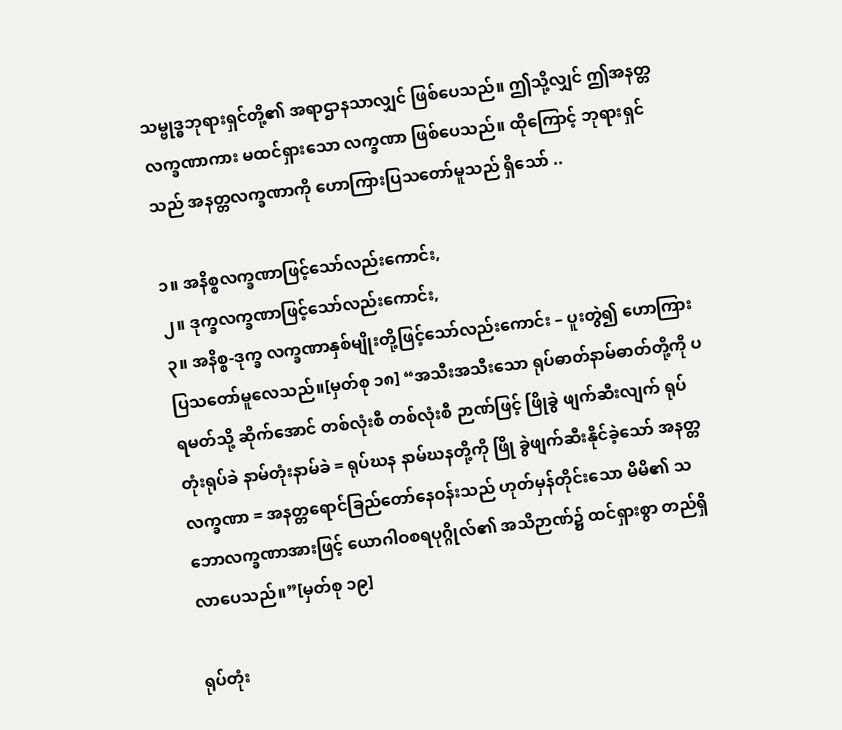သမ္ဗုဒ္ဓဘုရားရှင်တို့၏ အရာဌာနသာလျှင် ဖြစ်ပေသည်။ ဤသို့လျှင် ဤအနတ္တလက္ခဏာကား မထင်ရှားသော လက္ခဏာ ဖြစ်ပေသည်။ ထိုကြောင့် ဘုရားရှင်သည် အနတ္တလက္ခဏာကို ဟောကြားပြသတော်မူသည် ရှိသော် ..

၁။ အနိစ္စလက္ခဏာဖြင့်သော်လည်းကောင်း,
၂။ ဒုက္ခလက္ခဏာဖြင့်သော်လည်းကောင်း,
၃။ အနိစ္စ-ဒုက္ခ လက္ခဏာနှစ်မျိုးတို့ဖြင့်သော်လည်းကောင်း – ပူးတွဲ၍ ဟောကြားပြသတော်မူလေသည်။[မှတ်စု ၁၈] “အသီးအသီးသော ရုပ်ဓာတ်နာမ်ဓာတ်တို့ကို ပရမတ်သို့ ဆိုက်အောင် တစ်လုံးစီ တစ်လုံးစီ ဉာဏ်ဖြင့် ဖြိုခွဲ ဖျက်ဆီးလျက် ရုပ်တုံးရုပ်ခဲ နာမ်တုံးနာမ်ခဲ = ရုပ်ဃန နာမ်ဃနတို့ကို ဖြို ခွဲဖျက်ဆီးနိုင်ခဲ့သော် အနတ္တလက္ခဏာ = အနတ္တရောင်ခြည်တော်နေဝန်းသည် ဟုတ်မှန်တိုင်းသော မိမိ၏ သဘောလက္ခဏာအားဖြင့် ယောဂါဝစရပုဂ္ဂိုလ်၏ အသိဉာဏ်၌ ထင်ရှားစွာ တည်ရှိလာပေသည်။”[မှတ်စု ၁၉]

ရုပ်တုံး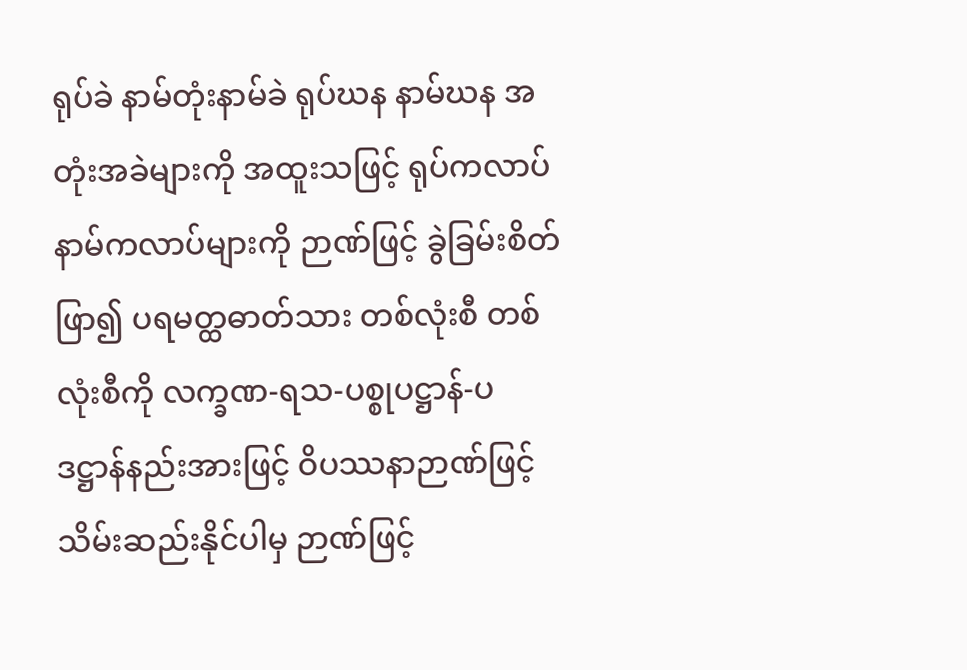ရုပ်ခဲ နာမ်တုံးနာမ်ခဲ ရုပ်ဃန နာမ်ဃန အတုံးအခဲများကို အထူးသဖြင့် ရုပ်ကလာပ် နာမ်ကလာပ်များကို ဉာဏ်ဖြင့် ခွဲခြမ်းစိတ်ဖြာ၍ ပရမတ္ထဓာတ်သား တစ်လုံးစီ တစ်လုံးစီကို လက္ခဏ-ရသ-ပစ္စုပဋ္ဌာန်-ပဒဋ္ဌာန်နည်းအားဖြင့် ဝိပဿနာဉာဏ်ဖြင့် သိမ်းဆည်းနိုင်ပါမှ ဉာဏ်ဖြင့်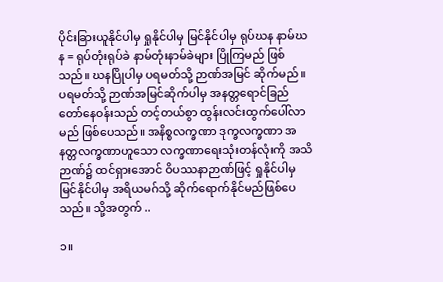ပိုင်းခြားယူနိုင်ပါမှ ရှုနိုင်ပါမှ မြင်နိုင်ပါမှ ရုပ်ဃန နာမ်ဃန = ရုပ်တုံးရုပ်ခဲ နာမ်တုံးနာမ်ခဲများ ပြိုကြမည် ဖြစ်သည်။ ဃနပြိုပါမှ ပရမတ်သို့ ဉာဏ်အမြင် ဆိုက်မည်။ ပရမတ်သို့ ဉာဏ်အမြင်ဆိုက်ပါမှ အနတ္တရောင်ခြည်တော်နေဝန်းသည် တင့်တယ်စွာ ထွန်းလင်းထွက်ပေါ်လာမည် ဖြစ်ပေသည်။ အနိစ္စလက္ခဏာ ဒုက္ခလက္ခဏာ အနတ္တလက္ခဏာဟူသော လက္ခဏာရေးသုံးတန်လုံးကို အသိဉာဏ်၌ ထင်ရှားအောင် ဝိပဿနာဉာဏ်ဖြင့် ရှုနိုင်ပါမှ မြင်နိုင်ပါမှ အရိယမဂ်သို့ ဆိုက်ရောက်နိုင်မည်ဖြစ်ပေသည်။ သို့အတွက် ..

၁။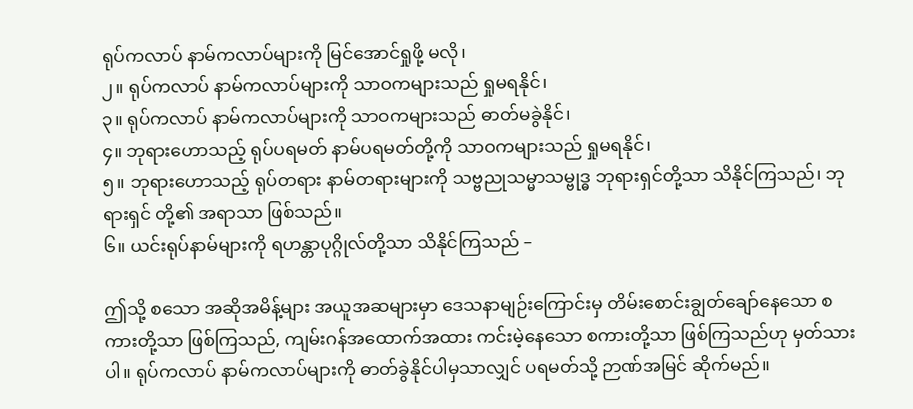ရုပ်ကလာပ် နာမ်ကလာပ်များကို မြင်အောင်ရှုဖို့ မလို၊
၂။ ရုပ်ကလာပ် နာမ်ကလာပ်များကို သာဝကများသည် ရှုမရနိုင်၊
၃။ ရုပ်ကလာပ် နာမ်ကလာပ်များကို သာဝကများသည် ဓာတ်မခွဲနိုင်၊
၄။ ဘုရားဟောသည့် ရုပ်ပရမတ် နာမ်ပရမတ်တို့ကို သာဝကများသည် ရှုမရနိုင်၊
၅။ ဘုရားဟောသည့် ရုပ်တရား နာမ်တရားများကို သဗ္ဗညုသမ္မာသမ္ဗုဒ္ဓ ဘုရားရှင်တို့သာ သိနိုင်ကြသည်၊ ဘုရားရှင် တို့၏ အရာသာ ဖြစ်သည်။
၆။ ယင်းရုပ်နာမ်များကို ရဟန္တာပုဂ္ဂိုလ်တို့သာ သိနိုင်ကြသည် –

ဤသို့ စသော အဆိုအမိန့်များ အယူအဆများမှာ ဒေသနာမျဉ်းကြောင်းမှ တိမ်းစောင်းချွတ်ချော်နေသော စကားတို့သာ ဖြစ်ကြသည်, ကျမ်းဂန်အထောက်အထား ကင်းမဲ့နေသော စကားတို့သာ ဖြစ်ကြသည်ဟု မှတ်သားပါ။ ရုပ်ကလာပ် နာမ်ကလာပ်များကို ဓာတ်ခွဲနိုင်ပါမှသာလျှင် ပရမတ်သို့ ဉာဏ်အမြင် ဆိုက်မည်။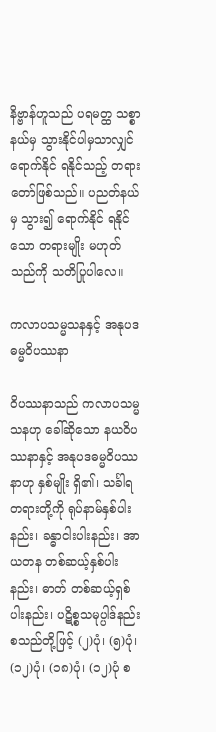နိဗ္ဗာန်ဟူသည် ပရမတ္ထ သစ္စာနယ်မှ သွားနိုင်ပါမှသာလျှင် ရောက်နိုင် ရနိုင်သည့် တရားတော်ဖြစ်သည်။ ပညတ်နယ်မှ သွား၍ ရောက်နိုင် ရနိုင်သော တရားမျိုး မဟုတ်သည်ကို သတိပြုပါလေ။

ကလာပသမ္မသနနှင့် အနုပဒဓမ္မဝိပဿနာ

ဝိပဿနာသည် ကလာပသမ္မသနဟု ခေါ်ဆိုသော နယဝိပဿနာနှင့် အနုပဒဓမ္မဝိပဿနာဟု နှစ်မျိုး ရှိ၏၊ သင်္ခါရတရားတို့ကို ရုပ်နာမ်နှစ်ပါးနည်း၊ ခန္ဓာငါးပါးနည်း၊ အာယတန တစ်ဆယ့်နှစ်ပါးနည်း၊ ဓာတ် တစ်ဆယ့်ရှစ်ပါးနည်း၊ ပဋိစ္စသမုပ္ပါဒ်နည်း စသည်တို့ဖြင့် (၂)ပုံ၊ (၅)ပုံ၊ (၁၂)ပုံ၊ (၁၈)ပုံ၊ (၁၂)ပုံ စ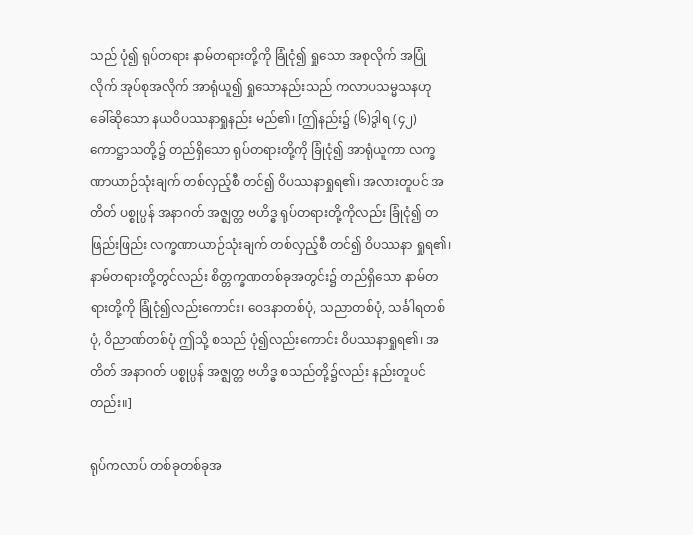သည် ပုံ၍ ရုပ်တရား နာမ်တရားတို့ကို ခြုံငုံ၍ ရှုသော အစုလိုက် အပြုံလိုက် အုပ်စုအလိုက် အာရုံယူ၍ ရှုသောနည်းသည် ကလာပသမ္မသနဟု ခေါ်ဆိုသော နယဝိပဿနာရှုနည်း မည်၏၊ [ဤနည်း၌ (၆)ဒွါရ (၄၂) ကောဋ္ဌာသတို့၌ တည်ရှိသော ရုပ်တရားတို့ကို ခြုံငုံ၍ အာရုံယူကာ လက္ခဏာယာဉ်သုံးချက် တစ်လှည့်စီ တင်၍ ဝိပဿနာရှုရ၏၊ အလားတူပင် အတိတ် ပစ္စုပ္ပန် အနာဂတ် အဇ္ဈတ္တ ဗဟိဒ္ဓ ရုပ်တရားတို့ကိုလည်း ခြုံငုံ၍ တဖြည်းဖြည်း လက္ခဏာယာဉ်သုံးချက် တစ်လှည့်စီ တင်၍ ဝိပဿနာ ရှုရ၏၊ နာမ်တရားတို့တွင်လည်း စိတ္တက္ခဏတစ်ခုအတွင်း၌ တည်ရှိသော နာမ်တရားတို့ကို ခြုံငုံ၍လည်းကောင်း၊ ဝေဒနာတစ်ပုံ, သညာတစ်ပုံ, သင်္ခါရတစ်ပုံ, ဝိညာဏ်တစ်ပုံ ဤသို့ စသည် ပုံ၍လည်းကောင်း ဝိပဿနာရှုရ၏၊ အတိတ် အနာဂတ် ပစ္စုပ္ပန် အဇ္ဈတ္တ ဗဟိဒ္ဓ စသည်တို့၌လည်း နည်းတူပင်တည်း။]

ရုပ်ကလာပ် တစ်ခုတစ်ခုအ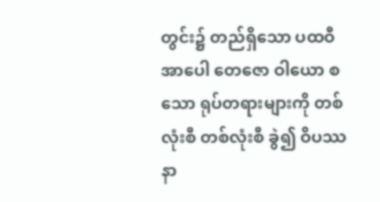တွင်း၌ တည်ရှိသော ပထဝီ အာပေါ တေဇော ဝါယော စသော ရုပ်တရားများကို တစ်လုံးစီ တစ်လုံးစီ ခွဲ၍ ဝိပဿနာ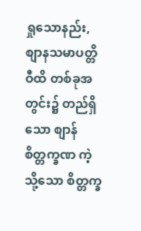ရှုသောနည်း, စျာနသမာပတ္တိဝီထိ တစ်ခုအတွင်း၌ တည်ရှိသော စျာန်စိတ္တက္ခဏ ကဲ့သို့သော စိတ္တက္ခ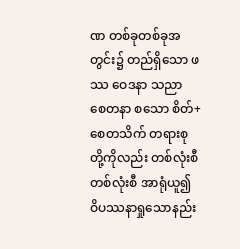ဏ တစ်ခုတစ်ခုအတွင်း၌ တည်ရှိသော ဖဿ ဝေဒနာ သညာ စေတနာ စသော စိတ်+စေတသိက် တရားစုတို့ကိုလည်း တစ်လုံးစီ တစ်လုံးစီ အာရုံယူ၍ ဝိပဿနာရှုသောနည်း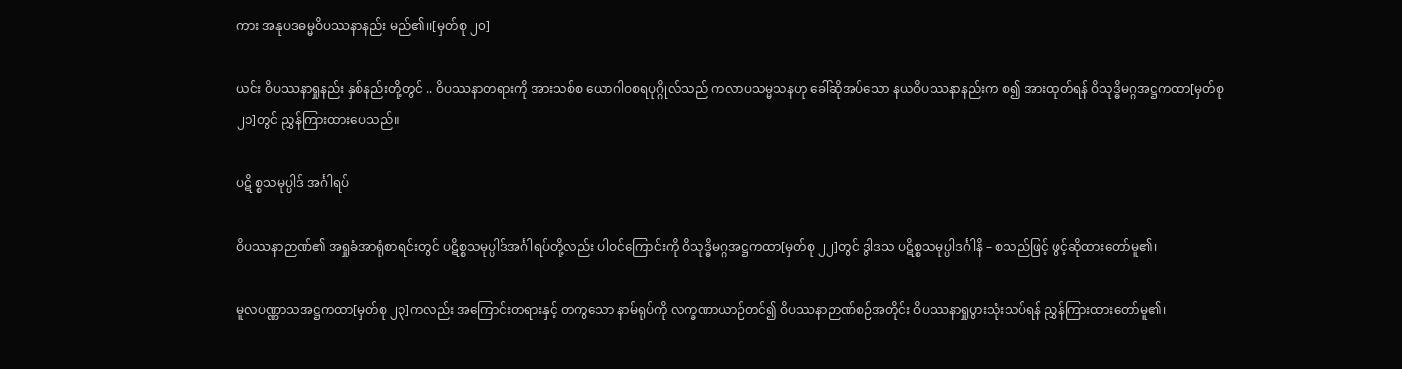ကား အနုပဒဓမ္မဝိပဿနာနည်း မည်၏၊၊[မှတ်စု ၂၀]

ယင်း ဝိပဿနာရှုနည်း နှစ်နည်းတို့တွင် .. ဝိပဿနာတရားကို အားသစ်စ ယောဂါဝစရပုဂ္ဂိုလ်သည် ကလာပသမ္မသနဟု ခေါ်ဆိုအပ်သော နယဝိပဿနာနည်းက စ၍ အားထုတ်ရန် ဝိသုဒ္ဓိမဂ္ဂအဋ္ဌကထာ[မှတ်စု ၂၁]တွင် ညွှန်ကြားထားပေသည်။

ပဋိ စ္စသမုပ္ပါဒ် အင်္ဂါရပ်

ဝိပဿနာဉာဏ်၏ အရှုခံအာရုံစာရင်းတွင် ပဋိစ္စသမုပ္ပါဒ်အင်္ဂါရပ်တို့လည်း ပါဝင်ကြောင်းကို ဝိသုဒ္ဓိမဂ္ဂအဋ္ဌကထာ[မှတ်စု ၂၂]တွင် ဒွါဒသ ပဋိစ္စသမုပ္ပါဒင်္ဂါနိ – စသည်ဖြင့် ဖွင့်ဆိုထားတော်မူ၏၊

မူလပဏ္ဏာသအဋ္ဌကထာ[မှတ်စု ၂၃]ကလည်း အကြောင်းတရားနှင့် တကွသော နာမ်ရုပ်ကို လက္ခဏာယာဉ်တင်၍ ဝိပဿနာဉာဏ်စဉ်အတိုင်း ဝိပဿနာရှုပွားသုံးသပ်ရန် ညွှန်ကြားထားတော်မူ၏၊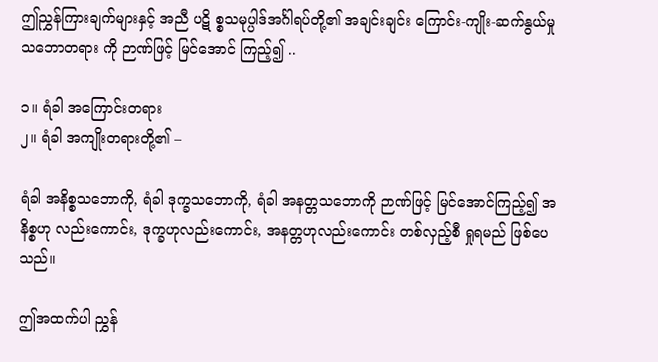ဤညွှန်ကြားချက်များနှင့် အညီ ပဋိ စ္စသမုပ္ပါဒ်အင်္ဂါရပ်တို့၏ အချင်းချင်း ကြောင်း-ကျိုး-ဆက်နွယ်မှုသဘောတရား ကို ဉာဏ်ဖြင့် မြင်အောင် ကြည့်၍ ..

၁။ ရံခါ အကြောင်းတရား
၂။ ရံခါ အကျိုးတရားတို့၏ –

ရံခါ အနိစ္စသဘောကို, ရံခါ ဒုက္ခသဘောကို, ရံခါ အနတ္တသဘောကို ဉာဏ်ဖြင့် မြင်အောင်ကြည့်၍ အနိစ္စဟု လည်းကောင်း, ဒုက္ခဟုလည်းကောင်း, အနတ္တဟုလည်းကောင်း တစ်လှည့်စီ ရှုရမည် ဖြစ်ပေသည်။

ဤအထက်ပါ ညွှန်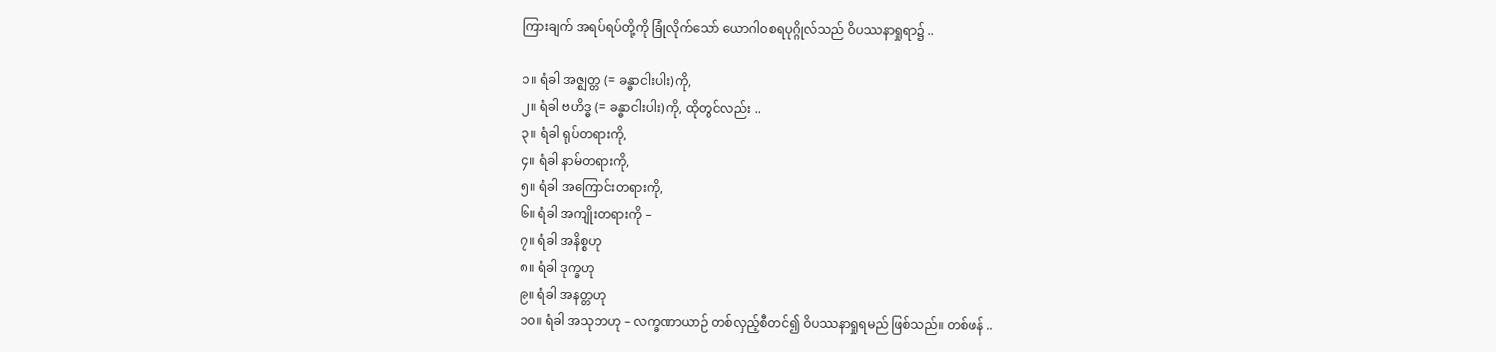ကြားချက် အရပ်ရပ်တို့ကို ခြုံလိုက်သော် ယောဂါဝစရပုဂ္ဂိုလ်သည် ဝိပဿနာရှုရာ၌ ..

၁။ ရံခါ အဇ္ဈတ္တ (= ခန္ဓာငါးပါး)ကို,
၂။ ရံခါ ဗဟိဒ္ဓ (= ခန္ဓာငါးပါး)ကို, ထိုတွင်လည်း ..
၃။ ရံခါ ရုပ်တရားကို,
၄။ ရံခါ နာမ်တရားကို,
၅။ ရံခါ အကြောင်းတရားကို,
၆။ ရံခါ အကျိုးတရားကို –
၇။ ရံခါ အနိစ္စဟု
၈။ ရံခါ ဒုက္ခဟု
၉။ ရံခါ အနတ္တဟု
၁၀။ ရံခါ အသုဘဟု – လက္ခဏာယာဉ် တစ်လှည့်စီတင်၍ ဝိပဿနာရှုရမည် ဖြစ်သည်။ တစ်ဖန် ..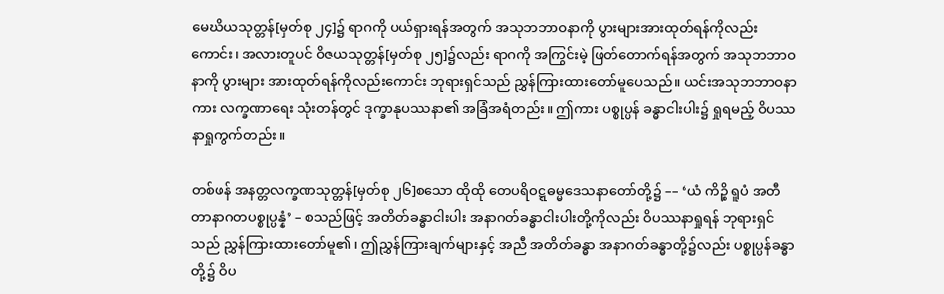မေဃိယသုတ္တန်[မှတ်စု ၂၄]၌ ရာဂကို ပယ်ရှားရန်အတွက် အသုဘဘာဝနာကို ပွားများအားထုတ်ရန်ကိုလည်းကောင်း၊ အလားတူပင် ဝိဇယသုတ္တန်[မှတ်စု ၂၅]၌လည်း ရာဂကို အကြွင်းမဲ့ ဖြတ်တောက်ရန်အတွက် အသုဘဘာဝနာကို ပွားများ အားထုတ်ရန်ကိုလည်းကောင်း ဘုရားရှင်သည် ညွှန်ကြားထားတော်မူပေသည်။ ယင်းအသုဘဘာဝနာကား လက္ခဏာရေး သုံးတန်တွင် ဒုက္ခာနုပဿနာ၏ အခြံအရံတည်း။ ဤကား ပစ္စုပ္ပန် ခန္ဓာငါးပါး၌ ရှုရမည့် ဝိပဿနာရှုကွက်တည်း။

တစ်ဖန် အနတ္တလက္ခဏသုတ္တန်[မှတ်စု ၂၆]စသော ထိုထို တေပရိဝဋ္ဋဓမ္မဒေသနာတော်တို့၌ –– ‘ယံ ကိဉ္စိ ရူပံ အတီတာနာဂတပစ္စုပ္ပန္နံ’ – စသည်ဖြင့် အတိတ်ခန္ဓာငါးပါး အနာဂတ်ခန္ဓာငါးပါးတို့ကိုလည်း ဝိပဿနာရှုရန် ဘုရားရှင်သည် ညွှန်ကြားထားတော်မူ၏၊ ဤညွှန်ကြားချက်များနှင့် အညီ အတိတ်ခန္ဓာ အနာဂတ်ခန္ဓာတို့၌လည်း ပစ္စုပ္ပန်ခန္ဓာတို့၌ ဝိပ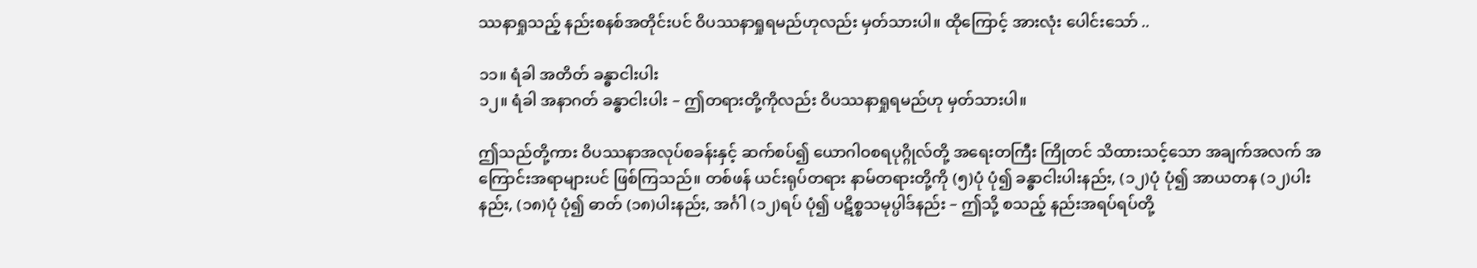ဿနာရှုသည့် နည်းစနစ်အတိုင်းပင် ဝိပဿနာရှုရမည်ဟုလည်း မှတ်သားပါ။ ထိုကြောင့် အားလုံး ပေါင်းသော် ..

၁၁။ ရံခါ အတိတ် ခန္ဓာငါးပါး
၁၂။ ရံခါ အနာဂတ် ခန္ဓာငါးပါး – ဤတရားတို့ကိုလည်း ဝိပဿနာရှုရမည်ဟု မှတ်သားပါ။

ဤသည်တို့ကား ဝိပဿနာအလုပ်စခန်းနှင့် ဆက်စပ်၍ ယောဂါဝစရပုဂ္ဂိုလ်တို့ အရေးတကြီး ကြိုတင် သိထားသင့်သော အချက်အလက် အကြောင်းအရာများပင် ဖြစ်ကြသည်။ တစ်ဖန် ယင်းရုပ်တရား နာမ်တရားတို့ကို (၅)ပုံ ပုံ၍ ခန္ဓာငါးပါးနည်း, (၁၂)ပုံ ပုံ၍ အာယတန (၁၂)ပါးနည်း, (၁၈)ပုံ ပုံ၍ ဓာတ် (၁၈)ပါးနည်း, အင်္ဂါ (၁၂)ရပ် ပုံ၍ ပဋိစ္စသမုပ္ပါဒ်နည်း – ဤသို့ စသည့် နည်းအရပ်ရပ်တို့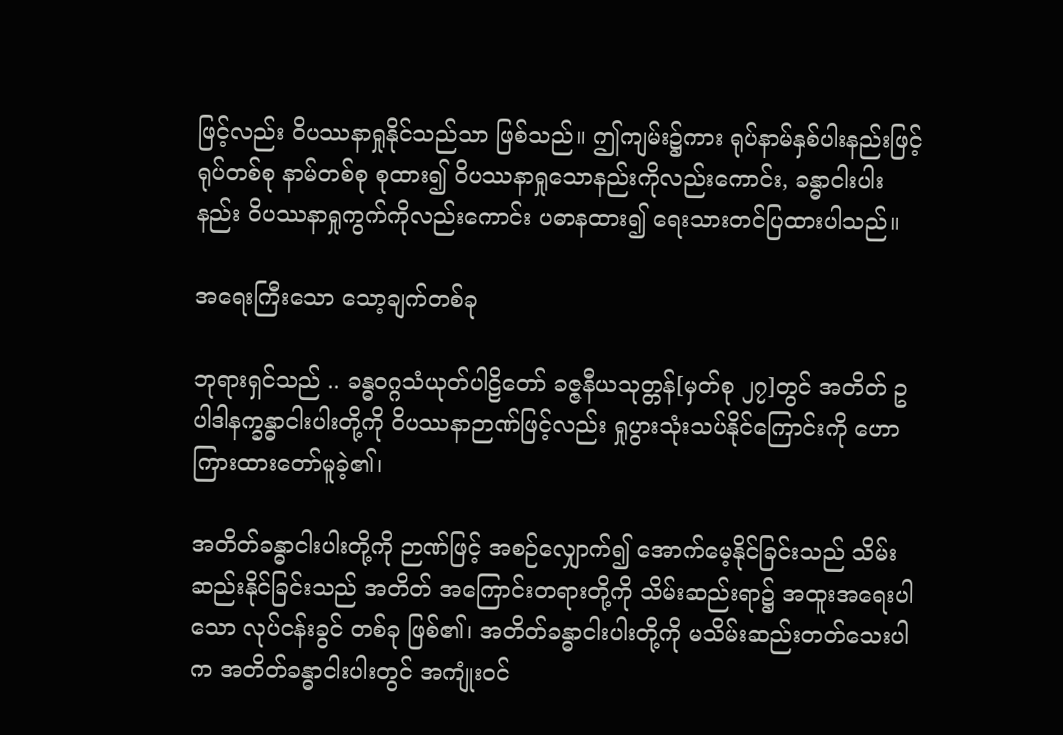ဖြင့်လည်း ဝိပဿနာရှုနိုင်သည်သာ ဖြစ်သည်။ ဤကျမ်း၌ကား ရုပ်နာမ်နှစ်ပါးနည်းဖြင့် ရုပ်တစ်စု နာမ်တစ်စု စုထား၍ ဝိပဿနာရှုသောနည်းကိုလည်းကောင်း, ခန္ဓာငါးပါးနည်း ဝိပဿနာရှုကွက်ကိုလည်းကောင်း ပဓာနထား၍ ရေးသားတင်ပြထားပါသည်။

အရေးကြီးသော သော့ချက်တစ်ခု

ဘုရားရှင်သည် .. ခန္ဓဝဂ္ဂသံယုတ်ပါဠိတော် ခဇ္ဇနီယသုတ္တန်[မှတ်စု ၂၇]တွင် အတိတ် ဥပါဒါနက္ခန္ဓာငါးပါးတို့ကို ဝိပဿနာဉာဏ်ဖြင့်လည်း ရှုပွားသုံးသပ်နိုင်ကြောင်းကို ဟောကြားထားတော်မူခဲ့၏၊

အတိတ်ခန္ဓာငါးပါးတို့ကို ဉာဏ်ဖြင့် အစဉ်လျှောက်၍ အောက်မေ့နိုင်ခြင်းသည် သိမ်းဆည်းနိုင်ခြင်းသည် အတိတ် အကြောင်းတရားတို့ကို သိမ်းဆည်းရာ၌ အထူးအရေးပါသော လုပ်ငန်းခွင် တစ်ခု ဖြစ်၏၊ အတိတ်ခန္ဓာငါးပါးတို့ကို မသိမ်းဆည်းတတ်သေးပါက အတိတ်ခန္ဓာငါးပါးတွင် အကျုံးဝင်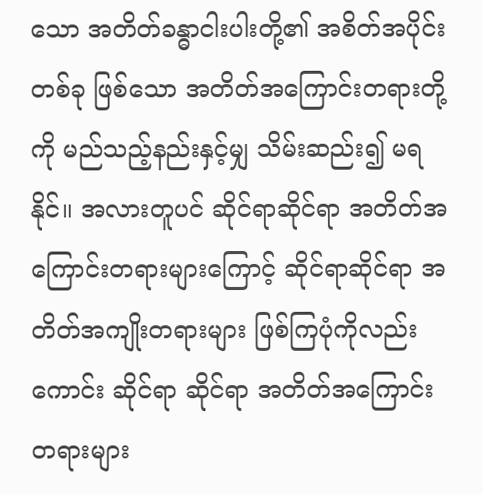သော အတိတ်ခန္ဓာငါးပါးတို့၏ အစိတ်အပိုင်း တစ်ခု ဖြစ်သော အတိတ်အကြောင်းတရားတို့ကို မည်သည့်နည်းနှင့်မျှ သိမ်းဆည်း၍ မရနိုင်။ အလားတူပင် ဆိုင်ရာဆိုင်ရာ အတိတ်အကြောင်းတရားများကြောင့် ဆိုင်ရာဆိုင်ရာ အတိတ်အကျိုးတရားများ ဖြစ်ကြပုံကိုလည်းကောင်း ဆိုင်ရာ ဆိုင်ရာ အတိတ်အကြောင်းတရားများ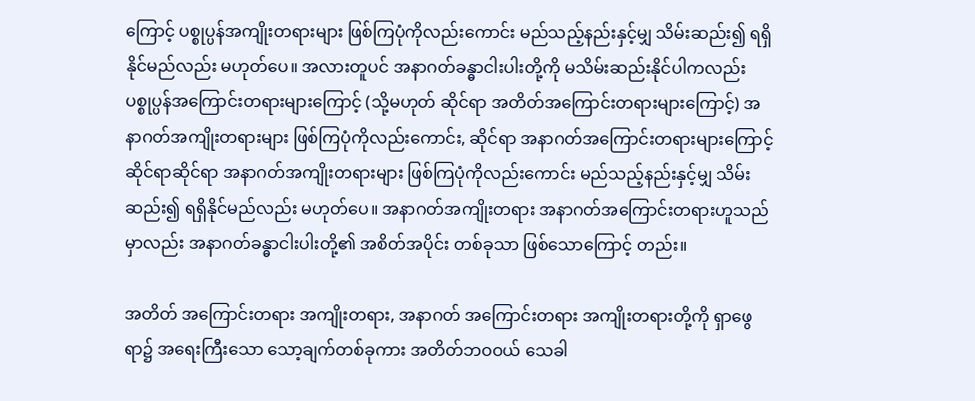ကြောင့် ပစ္စုပ္ပန်အကျိုးတရားများ ဖြစ်ကြပုံကိုလည်းကောင်း မည်သည့်နည်းနှင့်မျှ သိမ်းဆည်း၍ ရရှိနိုင်မည်လည်း မဟုတ်ပေ။ အလားတူပင် အနာဂတ်ခန္ဓာငါးပါးတို့ကို မသိမ်းဆည်းနိုင်ပါကလည်း ပစ္စုပ္ပန်အကြောင်းတရားများကြောင့် (သို့မဟုတ် ဆိုင်ရာ အတိတ်အကြောင်းတရားများကြောင့်) အနာဂတ်အကျိုးတရားများ ဖြစ်ကြပုံကိုလည်းကောင်း, ဆိုင်ရာ အနာဂတ်အကြောင်းတရားများကြောင့် ဆိုင်ရာဆိုင်ရာ အနာဂတ်အကျိုးတရားများ ဖြစ်ကြပုံကိုလည်းကောင်း မည်သည့်နည်းနှင့်မျှ သိမ်းဆည်း၍ ရရှိနိုင်မည်လည်း မဟုတ်ပေ။ အနာဂတ်အကျိုးတရား အနာဂတ်အကြောင်းတရားဟူသည်မှာလည်း အနာဂတ်ခန္ဓာငါးပါးတို့၏ အစိတ်အပိုင်း တစ်ခုသာ ဖြစ်သောကြောင့် တည်း။

အတိတ် အကြောင်းတရား အကျိုးတရား, အနာဂတ် အကြောင်းတရား အကျိုးတရားတို့ကို ရှာဖွေရာ၌ အရေးကြီးသော သော့ချက်တစ်ခုကား အတိတ်ဘဝဝယ် သေခါ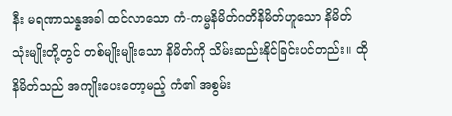နီး မရဏာသန္နအခါ ထင်လာသော ကံ-ကမ္မနိမိတ်ဂတိနိမိတ်ဟူသော နိမိတ်သုံးမျိုးတို့တွင် တစ်မျိုးမျိုးသော နိမိတ်ကို သိမ်းဆည်းနိုင်ခြင်းပင်တည်း။ ထိုနိမိတ်သည် အကျိုးပေးတော့မည့် ကံ၏ အစွမ်း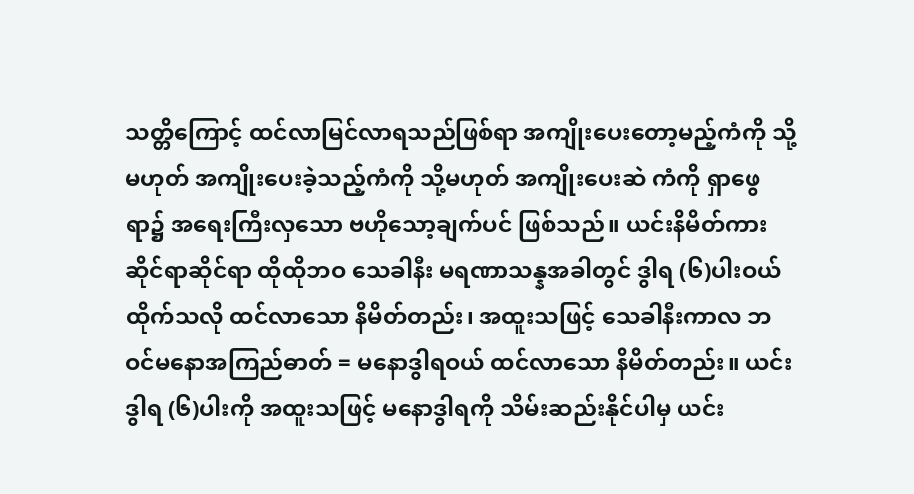သတ္တိကြောင့် ထင်လာမြင်လာရသည်ဖြစ်ရာ အကျိုးပေးတော့မည့်ကံကို သို့မဟုတ် အကျိုးပေးခဲ့သည့်ကံကို သို့မဟုတ် အကျိုးပေးဆဲ ကံကို ရှာဖွေရာ၌ အရေးကြီးလှသော ဗဟိုသော့ချက်ပင် ဖြစ်သည်။ ယင်းနိမိတ်ကား ဆိုင်ရာဆိုင်ရာ ထိုထိုဘဝ သေခါနီး မရဏာသန္နအခါတွင် ဒွါရ (၆)ပါးဝယ် ထိုက်သလို ထင်လာသော နိမိတ်တည်း၊ အထူးသဖြင့် သေခါနီးကာလ ဘဝင်မနောအကြည်ဓာတ် = မနောဒွါရဝယ် ထင်လာသော နိမိတ်တည်း။ ယင်းဒွါရ (၆)ပါးကို အထူးသဖြင့် မနောဒွါရကို သိမ်းဆည်းနိုင်ပါမှ ယင်း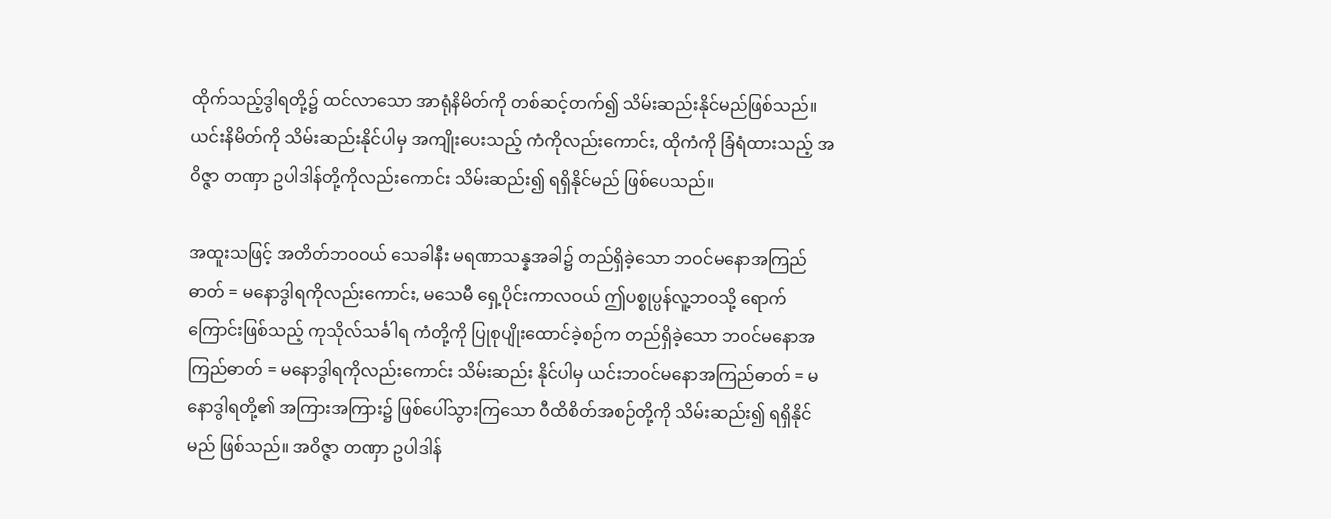ထိုက်သည့်ဒွါရတို့၌ ထင်လာသော အာရုံနိမိတ်ကို တစ်ဆင့်တက်၍ သိမ်းဆည်းနိုင်မည်ဖြစ်သည်။ ယင်းနိမိတ်ကို သိမ်းဆည်းနိုင်ပါမှ အကျိုးပေးသည့် ကံကိုလည်းကောင်း, ထိုကံကို ခြံရံထားသည့် အဝိဇ္ဇာ တဏှာ ဥပါဒါန်တို့ကိုလည်းကောင်း သိမ်းဆည်း၍ ရရှိနိုင်မည် ဖြစ်ပေသည်။

အထူးသဖြင့် အတိတ်ဘဝဝယ် သေခါနီး မရဏာသန္နအခါ၌ တည်ရှိခဲ့သော ဘဝင်မနောအကြည်ဓာတ် = မနောဒွါရကိုလည်းကောင်း, မသေမီ ရှေ့ပိုင်းကာလဝယ် ဤပစ္စုပ္ပန်လူ့ဘဝသို့ ရောက်ကြောင်းဖြစ်သည့် ကုသိုလ်သင်္ခါရ ကံတို့ကို ပြုစုပျိုးထောင်ခဲ့စဉ်က တည်ရှိခဲ့သော ဘဝင်မနောအကြည်ဓာတ် = မနောဒွါရကိုလည်းကောင်း သိမ်းဆည်း နိုင်ပါမှ ယင်းဘဝင်မနောအကြည်ဓာတ် = မနောဒွါရတို့၏ အကြားအကြား၌ ဖြစ်ပေါ်သွားကြသော ဝီထိစိတ်အစဉ်တို့ကို သိမ်းဆည်း၍ ရရှိနိုင်မည် ဖြစ်သည်။ အဝိဇ္ဇာ တဏှာ ဥပါဒါန်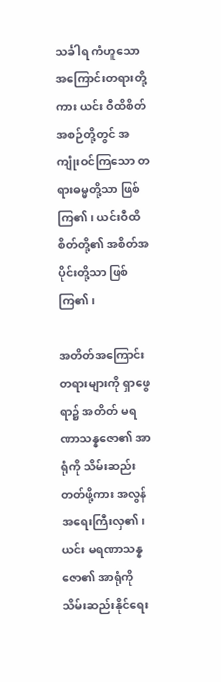သင်္ခါရ ကံဟူသော အကြောင်းတရားတို့ကား ယင်း ဝီထိစိတ်အစဉ်တို့တွင် အကျုံးဝင်ကြသော တရားဓမ္မတို့သာ ဖြစ်ကြ၏၊ ယင်းဝီထိစိတ်တို့၏ အစိတ်အပိုင်းတို့သာ ဖြစ်ကြ၏၊

အတိတ်အကြောင်းတရားများကို ရှာဖွေရာ၌ အတိတ် မရဏာသန္နဇော၏ အာရုံကို သိမ်းဆည်းတတ်ဖို့ကား အလွန် အရေးကြီးလှ၏၊ ယင်း မရဏာသန္နဇော၏ အာရုံကို သိမ်းဆည်းနိုင်ရေး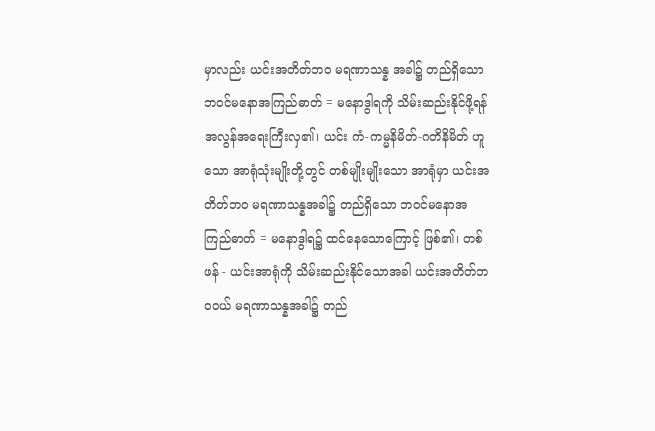မှာလည်း ယင်းအတိတ်ဘဝ မရဏာသန္န အခါ၌ တည်ရှိသော ဘဝင်မနောအကြည်ဓာတ် = မနောဒွါရကို သိမ်းဆည်းနိုင်ဖို့ရန် အလွန်အရေးကြီးလှ၏၊ ယင်း ကံ-ကမ္မနိမိတ်-ဂတိနိမိတ် ဟူသော အာရုံသုံးမျိုးတို့တွင် တစ်မျိုးမျိုးသော အာရုံမှာ ယင်းအတိတ်ဘဝ မရဏာသန္နအခါ၌ တည်ရှိသော ဘဝင်မနောအကြည်ဓာတ် = မနောဒွါရ၌ ထင်နေသောကြောင့် ဖြစ်၏၊ တစ်ဖန် - ယင်းအာရုံကို သိမ်းဆည်းနိုင်သောအခါ ယင်းအတိတ်ဘဝဝယ် မရဏာသန္နအခါ၌ တည်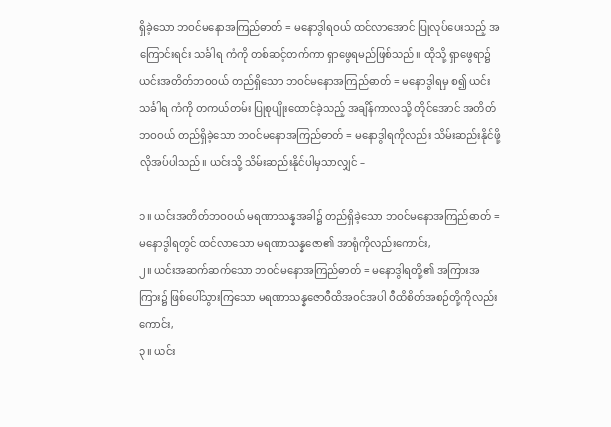ရှိခဲ့သော ဘဝင်မနောအကြည်ဓာတ် = မနောဒွါရဝယ် ထင်လာအောင် ပြုလုပ်ပေးသည့် အကြောင်းရင်း သင်္ခါရ ကံကို တစ်ဆင့်တက်ကာ ရှာဖွေရမည်ဖြစ်သည်။ ထိုသို့ ရှာဖွေရာ၌ ယင်းအတိတ်ဘဝဝယ် တည်ရှိသော ဘဝင်မနောအကြည်ဓာတ် = မနောဒွါရမှ စ၍ ယင်းသင်္ခါရ ကံကို တကယ်တမ်း ပြုစုပျိုးထောင်ခဲ့သည့် အချိန်ကာလသို့ တိုင်အောင် အတိတ်ဘဝဝယ် တည်ရှိခဲ့သော ဘဝင်မနောအကြည်ဓာတ် = မနောဒွါရကိုလည်း သိမ်းဆည်းနိုင်ဖို့ လိုအပ်ပါသည်။ ယင်းသို့ သိမ်းဆည်းနိုင်ပါမှသာလျှင် –

၁။ ယင်းအတိတ်ဘဝဝယ် မရဏာသန္နအခါ၌ တည်ရှိခဲ့သော ဘဝင်မနောအကြည်ဓာတ် = မနောဒွါရတွင် ထင်လာသော မရဏာသန္နဇော၏ အာရုံကိုလည်းကောင်း,
၂။ ယင်းအဆက်ဆက်သော ဘဝင်မနောအကြည်ဓာတ် = မနောဒွါရတို့၏ အကြားအကြား၌ ဖြစ်ပေါ်သွားကြသော မရဏာသန္နဇောဝီထိအဝင်အပါ ဝီထိစိတ်အစဉ်တို့ကိုလည်းကောင်း,
၃။ ယင်း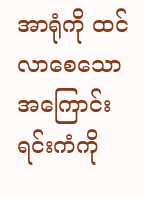အာရုံကို ထင်လာစေသော အကြောင်းရင်းကံကို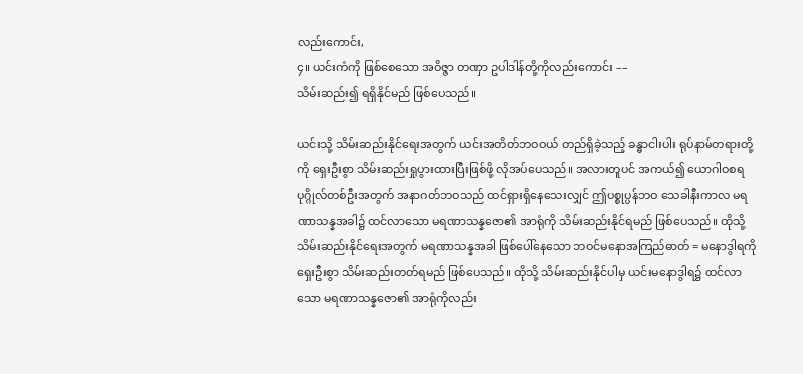လည်းကောင်း,
၄။ ယင်းကံကို ဖြစ်စေသော အဝိဇ္ဇာ တဏှာ ဥပါဒါန်တို့ကိုလည်းကောင်း ––
သိမ်းဆည်း၍ ရရှိနိုင်မည် ဖြစ်ပေသည်။

ယင်းသို့ သိမ်းဆည်းနိုင်ရေးအတွက် ယင်းအတိတ်ဘဝဝယ် တည်ရှိခဲ့သည့် ခန္ဓာငါးပါး ရုပ်နာမ်တရားတို့ကို ရှေးဦးစွာ သိမ်းဆည်းရှုပွားထားပြီးဖြစ်ဖို့ လိုအပ်ပေသည်။ အလားတူပင် အကယ်၍ ယောဂါဝစရပုဂ္ဂိုလ်တစ်ဦးအတွက် အနာဂတ်ဘဝသည် ထင်ရှားရှိနေသေးလျှင် ဤပစ္စုပ္ပန်ဘဝ သေခါနီးကာလ မရဏာသန္နအခါ၌ ထင်လာသော မရဏာသန္နဇော၏ အာရုံကို သိမ်းဆည်းနိုင်ရမည် ဖြစ်ပေသည်။ ထိုသို့ သိမ်းဆည်းနိုင်ရေးအတွက် မရဏာသန္နအခါ ဖြစ်ပေါ်နေသော ဘဝင်မနောအကြည်ဓာတ် = မနောဒွါရကို ရှေးဦးစွာ သိမ်းဆည်းတတ်ရမည် ဖြစ်ပေသည်။ ထိုသို့ သိမ်းဆည်းနိုင်ပါမှ ယင်းမနောဒွါရ၌ ထင်လာသော မရဏာသန္နဇော၏ အာရုံကိုလည်း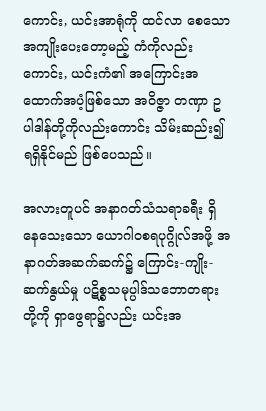ကောင်း, ယင်းအာရုံကို ထင်လာ စေသော အကျိုးပေးတော့မည့် ကံကိုလည်းကောင်း, ယင်းကံ၏ အကြောင်းအထောက်အပံ့ဖြစ်သော အဝိဇ္ဇာ တဏှာ ဥပါဒါန်တို့ကိုလည်းကောင်း သိမ်းဆည်း၍ ရရှိနိုင်မည် ဖြစ်ပေသည်။

အလားတူပင် အနာဂတ်သံသရာခရီး ရှိနေသေးသော ယောဂါဝစရပုဂ္ဂိုလ်အဖို့ အနာဂတ်အဆက်ဆက်၌ ကြောင်း-ကျိုး-ဆက်နွယ်မှု ပဋိစ္စသမုပ္ပါဒ်သဘောတရားတို့ကို ရှာဖွေရာ၌လည်း ယင်းအ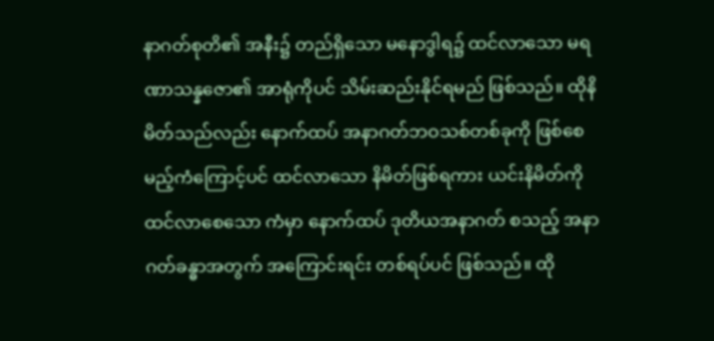နာဂတ်စုတိ၏ အနီး၌ တည်ရှိသော မနောဒွါရ၌ ထင်လာသော မရဏာသန္နဇော၏ အာရုံကိုပင် သိမ်းဆည်းနိုင်ရမည် ဖြစ်သည်။ ထိုနိမိတ်သည်လည်း နောက်ထပ် အနာဂတ်ဘဝသစ်တစ်ခုကို ဖြစ်စေမည့်ကံကြောင့်ပင် ထင်လာသော နိမိတ်ဖြစ်ရကား ယင်းနိမိတ်ကို ထင်လာစေသော ကံမှာ နောက်ထပ် ဒုတိယအနာဂတ် စသည့် အနာဂတ်ခန္ဓာအတွက် အကြောင်းရင်း တစ်ရပ်ပင် ဖြစ်သည်။ ထို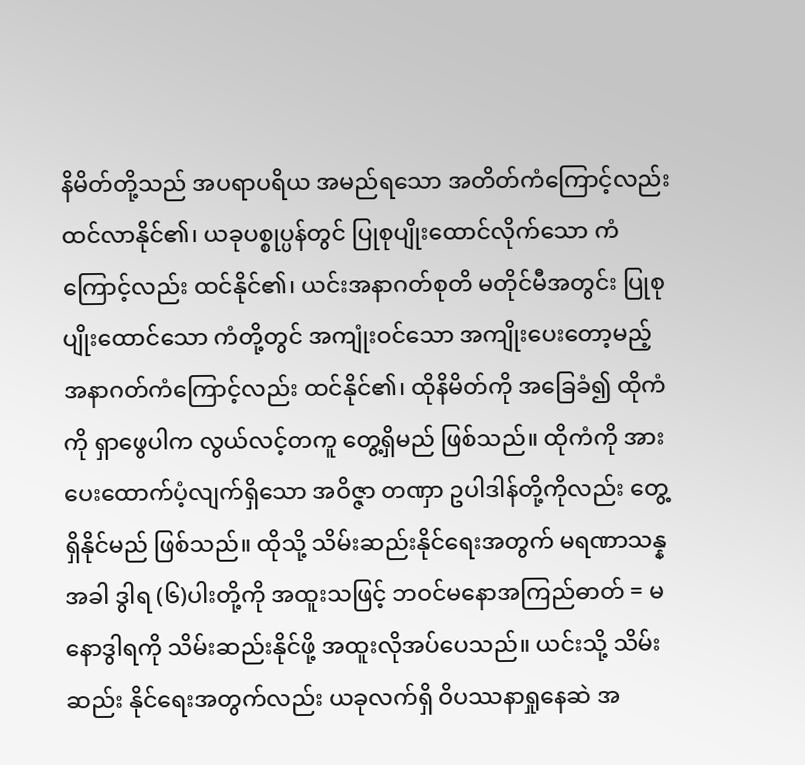နိမိတ်တို့သည် အပရာပရိယ အမည်ရသော အတိတ်ကံကြောင့်လည်း ထင်လာနိုင်၏၊ ယခုပစ္စုပ္ပန်တွင် ပြုစုပျိုးထောင်လိုက်သော ကံကြောင့်လည်း ထင်နိုင်၏၊ ယင်းအနာဂတ်စုတိ မတိုင်မီအတွင်း ပြုစုပျိုးထောင်သော ကံတို့တွင် အကျုံးဝင်သော အကျိုးပေးတော့မည့် အနာဂတ်ကံကြောင့်လည်း ထင်နိုင်၏၊ ထိုနိမိတ်ကို အခြေခံ၍ ထိုကံကို ရှာဖွေပါက လွယ်လင့်တကူ တွေ့ရှိမည် ဖြစ်သည်။ ထိုကံကို အားပေးထောက်ပံ့လျက်ရှိသော အဝိဇ္ဇာ တဏှာ ဥပါဒါန်တို့ကိုလည်း တွေ့ရှိနိုင်မည် ဖြစ်သည်။ ထိုသို့ သိမ်းဆည်းနိုင်ရေးအတွက် မရဏာသန္နအခါ ဒွါရ (၆)ပါးတို့ကို အထူးသဖြင့် ဘဝင်မနောအကြည်ဓာတ် = မနောဒွါရကို သိမ်းဆည်းနိုင်ဖို့ အထူးလိုအပ်ပေသည်။ ယင်းသို့ သိမ်းဆည်း နိုင်ရေးအတွက်လည်း ယခုလက်ရှိ ဝိပဿနာရှုနေဆဲ အ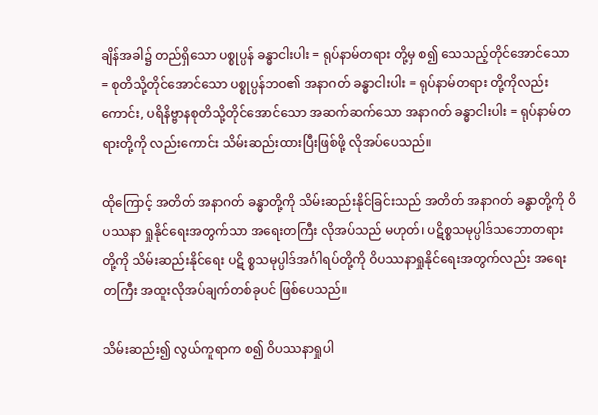ချိန်အခါ၌ တည်ရှိသော ပစ္စုပ္ပန် ခန္ဓာငါးပါး = ရုပ်နာမ်တရား တို့မှ စ၍ သေသည့်တိုင်အောင်သော = စုတိသို့တိုင်အောင်သော ပစ္စုပ္ပန်ဘဝ၏ အနာဂတ် ခန္ဓာငါးပါး = ရုပ်နာမ်တရား တို့ကိုလည်းကောင်း, ပရိနိဗ္ဗာနစုတိသို့တိုင်အောင်သော အဆက်ဆက်သော အနာဂတ် ခန္ဓာငါးပါး = ရုပ်နာမ်တရားတို့ကို လည်းကောင်း သိမ်းဆည်းထားပြီးဖြစ်ဖို့ လိုအပ်ပေသည်။

ထိုကြောင့် အတိတ် အနာဂတ် ခန္ဓာတို့ကို သိမ်းဆည်းနိုင်ခြင်းသည် အတိတ် အနာဂတ် ခန္ဓာတို့ကို ဝိပဿနာ ရှုနိုင်ရေးအတွက်သာ အရေးတကြီး လိုအပ်သည် မဟုတ်၊ ပဋိစ္စသမုပ္ပါဒ်သဘောတရားတို့ကို သိမ်းဆည်းနိုင်ရေး ပဋိ စ္စသမုပ္ပါဒ်အင်္ဂါရပ်တို့ကို ဝိပဿနာရှုနိုင်ရေးအတွက်လည်း အရေးတကြီး အထူးလိုအပ်ချက်တစ်ခုပင် ဖြစ်ပေသည်။

သိမ်းဆည်း၍ လွယ်ကူရာက စ၍ ဝိပဿနာရှုပါ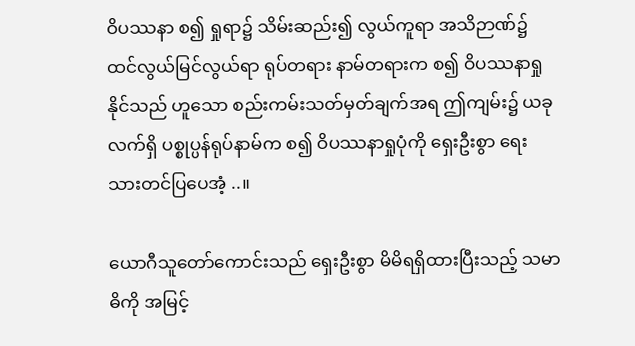ဝိပဿနာ စ၍ ရှုရာ၌ သိမ်းဆည်း၍ လွယ်ကူရာ အသိဉာဏ်၌ ထင်လွယ်မြင်လွယ်ရာ ရုပ်တရား နာမ်တရားက စ၍ ဝိပဿနာရှုနိုင်သည် ဟူသော စည်းကမ်းသတ်မှတ်ချက်အရ ဤကျမ်း၌ ယခုလက်ရှိ ပစ္စုပ္ပန်ရုပ်နာမ်က စ၍ ဝိပဿနာရှုပုံကို ရှေးဦးစွာ ရေးသားတင်ပြပေအံ့ ..။

ယောဂီသူတော်ကောင်းသည် ရှေးဦးစွာ မိမိရရှိထားပြီးသည့် သမာဓိကို အမြင့်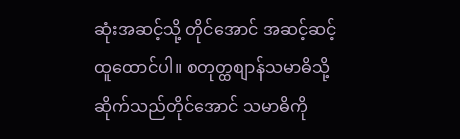ဆုံးအဆင့်သို့ တိုင်အောင် အဆင့်ဆင့် ထူထောင်ပါ။ စတုတ္ထစျာန်သမာဓိသို့ ဆိုက်သည်တိုင်အောင် သမာဓိကို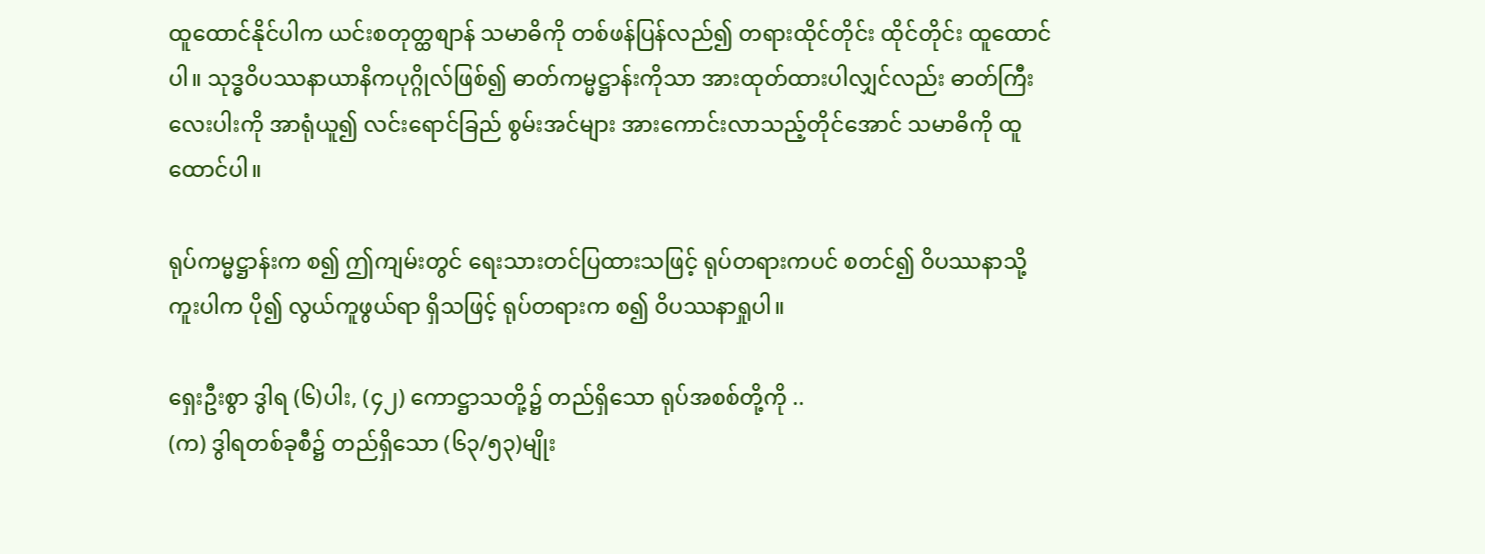ထူထောင်နိုင်ပါက ယင်းစတုတ္ထစျာန် သမာဓိကို တစ်ဖန်ပြန်လည်၍ တရားထိုင်တိုင်း ထိုင်တိုင်း ထူထောင်ပါ။ သုဒ္ဓဝိပဿနာယာနိကပုဂ္ဂိုလ်ဖြစ်၍ ဓာတ်ကမ္မဋ္ဌာန်းကိုသာ အားထုတ်ထားပါလျှင်လည်း ဓာတ်ကြီးလေးပါးကို အာရုံယူ၍ လင်းရောင်ခြည် စွမ်းအင်များ အားကောင်းလာသည့်တိုင်အောင် သမာဓိကို ထူထောင်ပါ။

ရုပ်ကမ္မဋ္ဌာန်းက စ၍ ဤကျမ်းတွင် ရေးသားတင်ပြထားသဖြင့် ရုပ်တရားကပင် စတင်၍ ဝိပဿနာသို့ ကူးပါက ပို၍ လွယ်ကူဖွယ်ရာ ရှိသဖြင့် ရုပ်တရားက စ၍ ဝိပဿနာရှုပါ။

ရှေးဦးစွာ ဒွါရ (၆)ပါး, (၄၂) ကောဋ္ဌာသတို့၌ တည်ရှိသော ရုပ်အစစ်တို့ကို ..
(က) ဒွါရတစ်ခုစီ၌ တည်ရှိသော (၆၃/၅၃)မျိုး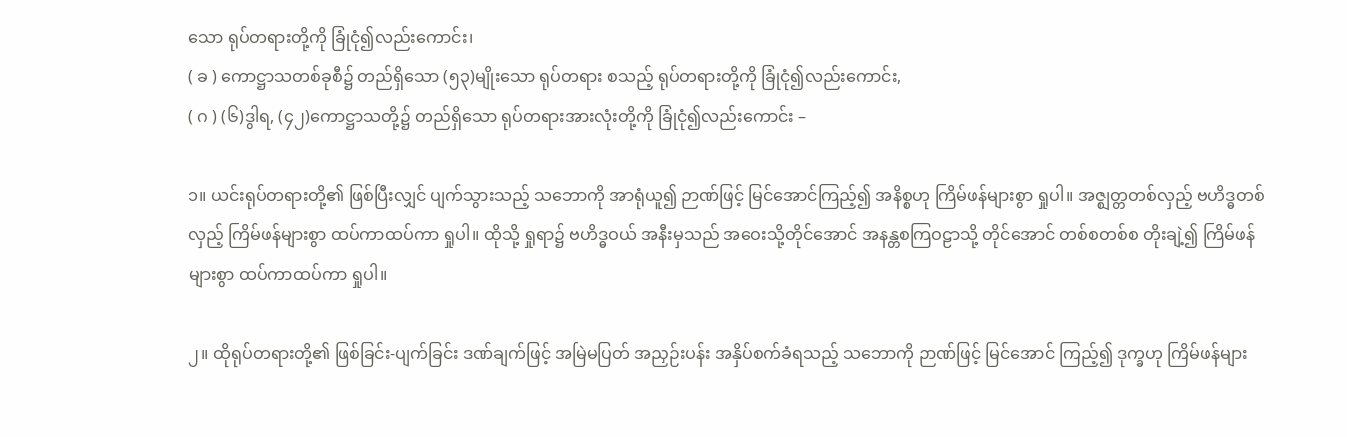သော ရုပ်တရားတို့ကို ခြုံငုံ၍လည်းကောင်း၊
( ခ ) ကောဋ္ဌာသတစ်ခုစီ၌ တည်ရှိသော (၅၃)မျိုးသော ရုပ်တရား စသည့် ရုပ်တရားတို့ကို ခြုံငုံ၍လည်းကောင်း,
( ဂ ) (၆)ဒွါရ, (၄၂)ကောဋ္ဌာသတို့၌ တည်ရှိသော ရုပ်တရားအားလုံးတို့ကို ခြုံငုံ၍လည်းကောင်း –

၁။ ယင်းရုပ်တရားတို့၏ ဖြစ်ပြီးလျှင် ပျက်သွားသည့် သဘောကို အာရုံယူ၍ ဉာဏ်ဖြင့် မြင်အောင်ကြည့်၍ အနိစ္စဟု ကြိမ်ဖန်များစွာ ရှုပါ။ အဇ္ဈတ္တတစ်လှည့် ဗဟိဒ္ဓတစ်လှည့် ကြိမ်ဖန်များစွာ ထပ်ကာထပ်ကာ ရှုပါ။ ထိုသို့ ရှုရာ၌ ဗဟိဒ္ဓဝယ် အနီးမှသည် အဝေးသို့တိုင်အောင် အနန္တစကြဝဠာသို့ တိုင်အောင် တစ်စတစ်စ တိုးချဲ့၍ ကြိမ်ဖန်များစွာ ထပ်ကာထပ်ကာ ရှုပါ။

၂။ ထိုရုပ်တရားတို့၏ ဖြစ်ခြင်း-ပျက်ခြင်း ဒဏ်ချက်ဖြင့် အမြဲမပြတ် အညှဉ်းပန်း အနှိပ်စက်ခံရသည့် သဘောကို ဉာဏ်ဖြင့် မြင်အောင် ကြည့်၍ ဒုက္ခဟု ကြိမ်ဖန်များ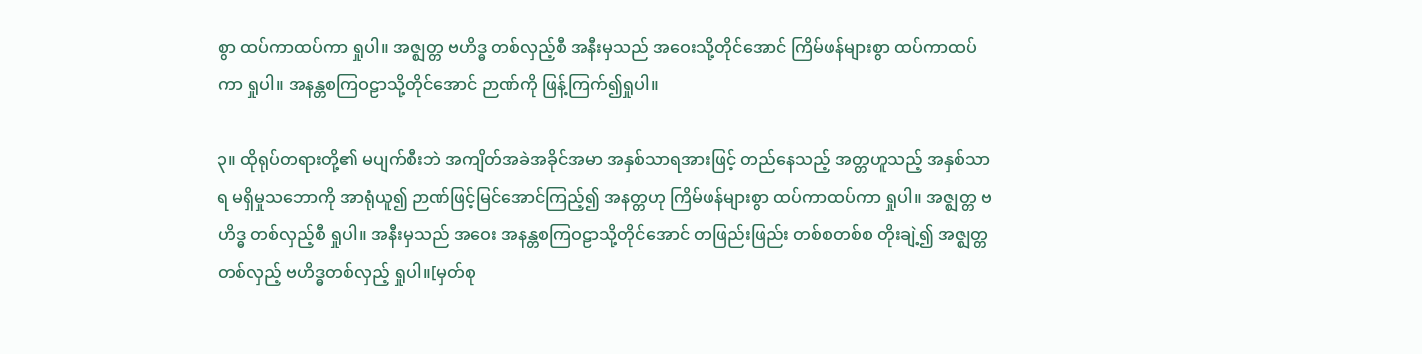စွာ ထပ်ကာထပ်ကာ ရှုပါ။ အဇ္ဈတ္တ ဗဟိဒ္ဓ တစ်လှည့်စီ အနီးမှသည် အဝေးသို့တိုင်အောင် ကြိမ်ဖန်များစွာ ထပ်ကာထပ်ကာ ရှုပါ။ အနန္တစကြဝဠာသို့တိုင်အောင် ဉာဏ်ကို ဖြန့်ကြက်၍ရှုပါ။

၃။ ထိုရုပ်တရားတို့၏ မပျက်စီးဘဲ အကျိတ်အခဲအခိုင်အမာ အနှစ်သာရအားဖြင့် တည်နေသည့် အတ္တဟူသည့် အနှစ်သာရ မရှိမှုသဘောကို အာရုံယူ၍ ဉာဏ်ဖြင့်မြင်အောင်ကြည့်၍ အနတ္တဟု ကြိမ်ဖန်များစွာ ထပ်ကာထပ်ကာ ရှုပါ။ အဇ္ဈတ္တ ဗဟိဒ္ဓ တစ်လှည့်စီ ရှုပါ။ အနီးမှသည် အဝေး အနန္တစကြဝဠာသို့တိုင်အောင် တဖြည်းဖြည်း တစ်စတစ်စ တိုးချဲ့၍ အဇ္ဈတ္တတစ်လှည့် ဗဟိဒ္ဓတစ်လှည့် ရှုပါ။[မှတ်စု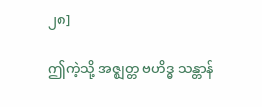၂၈]

ဤကဲ့သို့ အဇ္ဈတ္တ ဗဟိဒ္ဓ သန္တာန်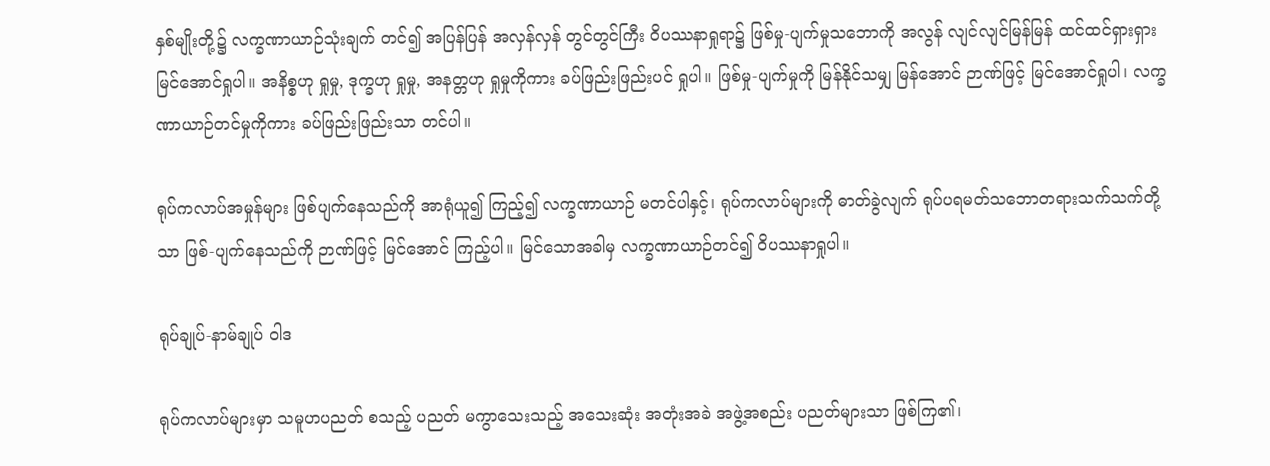နှစ်မျိုးတို့၌ လက္ခဏာယာဉ်သုံးချက် တင်၍ အပြန်ပြန် အလှန်လှန် တွင်တွင်ကြီး ဝိပဿနာရှုရာ၌ ဖြစ်မှု-ပျက်မှုသဘောကို အလွန် လျင်လျင်မြန်မြန် ထင်ထင်ရှားရှား မြင်အောင်ရှုပါ။ အနိစ္စဟု ရှုမှု, ဒုက္ခဟု ရှုမှု, အနတ္တဟု ရှုမှုကိုကား ခပ်ဖြည်းဖြည်းပင် ရှုပါ။ ဖြစ်မှု-ပျက်မှုကို မြန်နိုင်သမျှ မြန်အောင် ဉာဏ်ဖြင့် မြင်အောင်ရှုပါ၊ လက္ခဏာယာဉ်တင်မှုကိုကား ခပ်ဖြည်းဖြည်းသာ တင်ပါ။

ရုပ်ကလာပ်အမှုန်များ ဖြစ်ပျက်နေသည်ကို အာရုံယူ၍ ကြည့်၍ လက္ခဏာယာဉ် မတင်ပါနှင့်၊ ရုပ်ကလာပ်များကို ဓာတ်ခွဲလျက် ရုပ်ပရမတ်သဘောတရားသက်သက်တို့သာ ဖြစ်-ပျက်နေသည်ကို ဉာဏ်ဖြင့် မြင်အောင် ကြည့်ပါ။ မြင်သောအခါမှ လက္ခဏာယာဉ်တင်၍ ဝိပဿနာရှုပါ။

ရုပ်ချုပ်-နာမ်ချုပ် ဝါဒ

ရုပ်ကလာပ်များမှာ သမူဟပညတ် စသည့် ပညတ် မကွာသေးသည့် အသေးဆုံး အတုံးအခဲ အဖွဲ့အစည်း ပညတ်များသာ ဖြစ်ကြ၏၊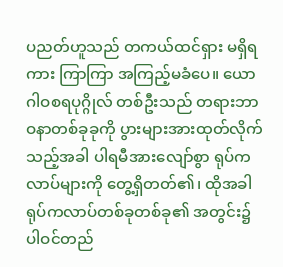ပညတ်ဟူသည် တကယ်ထင်ရှား မရှိရကား ကြာကြာ အကြည့်မခံပေ။ ယောဂါဝစရပုဂ္ဂိုလ် တစ်ဦးသည် တရားဘာဝနာတစ်ခုခုကို ပွားများအားထုတ်လိုက်သည့်အခါ ပါရမီအားလျော်စွာ ရုပ်ကလာပ်များကို တွေ့ရှိတတ်၏၊ ထိုအခါ ရုပ်ကလာပ်တစ်ခုတစ်ခု၏ အတွင်း၌ ပါဝင်တည်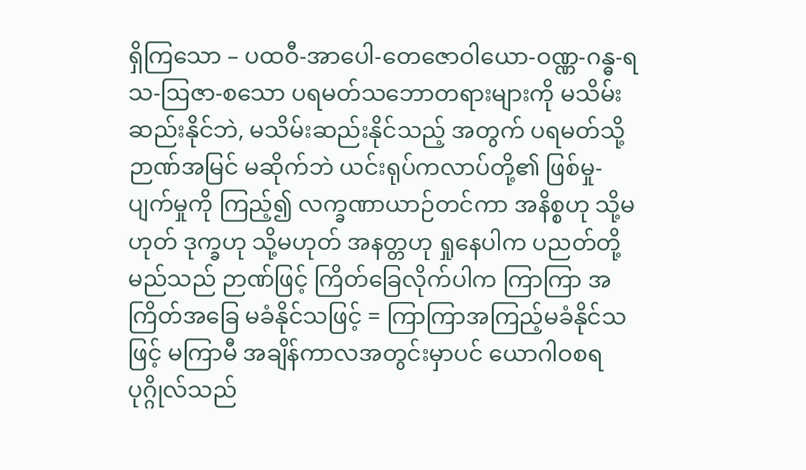ရှိကြသော – ပထဝီ-အာပေါ-တေဇောဝါယော-ဝဏ္ဏ-ဂန္ဓ-ရသ-ဩဇာ-စသော ပရမတ်သဘောတရားများကို မသိမ်းဆည်းနိုင်ဘဲ, မသိမ်းဆည်းနိုင်သည့် အတွက် ပရမတ်သို့ ဉာဏ်အမြင် မဆိုက်ဘဲ ယင်းရုပ်ကလာပ်တို့၏ ဖြစ်မှု-ပျက်မှုကို ကြည့်၍ လက္ခဏာယာဉ်တင်ကာ အနိစ္စဟု သို့မဟုတ် ဒုက္ခဟု သို့မဟုတ် အနတ္တဟု ရှုနေပါက ပညတ်တို့မည်သည် ဉာဏ်ဖြင့် ကြိတ်ခြေလိုက်ပါက ကြာကြာ အကြိတ်အခြေ မခံနိုင်သဖြင့် = ကြာကြာအကြည့်မခံနိုင်သဖြင့် မကြာမီ အချိန်ကာလအတွင်းမှာပင် ယောဂါဝစရပုဂ္ဂိုလ်သည်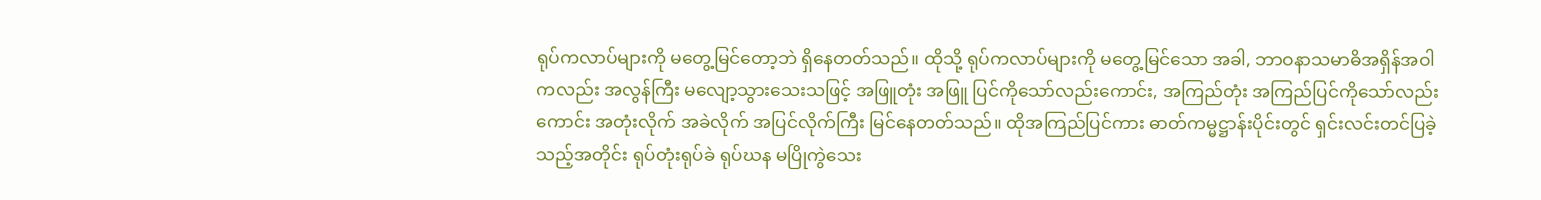ရုပ်ကလာပ်များကို မတွေ့မြင်တော့ဘဲ ရှိနေတတ်သည်။ ထိုသို့ ရုပ်ကလာပ်များကို မတွေ့မြင်သော အခါ, ဘာဝနာသမာဓိအရှိန်အဝါကလည်း အလွန်ကြီး မလျော့သွားသေးသဖြင့် အဖြူတုံး အဖြူ ပြင်ကိုသော်လည်းကောင်း, အကြည်တုံး အကြည်ပြင်ကိုသော်လည်းကောင်း အတုံးလိုက် အခဲလိုက် အပြင်လိုက်ကြီး မြင်နေတတ်သည်။ ထိုအကြည်ပြင်ကား ဓာတ်ကမ္မဋ္ဌာန်းပိုင်းတွင် ရှင်းလင်းတင်ပြခဲ့သည့်အတိုင်း ရုပ်တုံးရုပ်ခဲ ရုပ်ဃန မပြိုကွဲသေး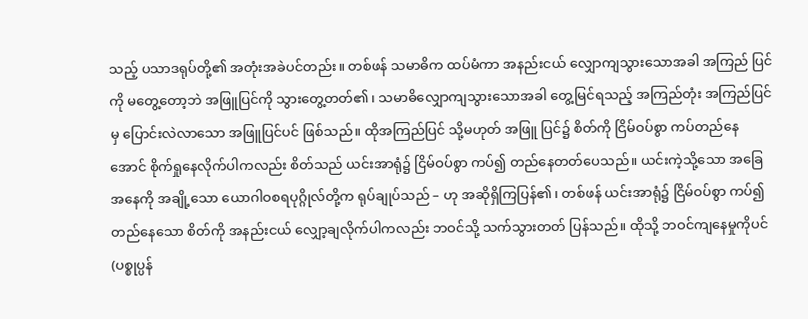သည့် ပသာဒရုပ်တို့၏ အတုံးအခဲပင်တည်း။ တစ်ဖန် သမာဓိက ထပ်မံကာ အနည်းငယ် လျှောကျသွားသောအခါ အကြည် ပြင်ကို မတွေ့တော့ဘဲ အဖြူပြင်ကို သွားတွေ့တတ်၏၊ သမာဓိလျှောကျသွားသောအခါ တွေ့မြင်ရသည့် အကြည်တုံး အကြည်ပြင်မှ ပြောင်းလဲလာသော အဖြူပြင်ပင် ဖြစ်သည်။ ထိုအကြည်ပြင် သို့မဟုတ် အဖြူ ပြင်၌ စိတ်ကို ငြိမ်ဝပ်စွာ ကပ်တည်နေအောင် စိုက်ရှုနေလိုက်ပါကလည်း စိတ်သည် ယင်းအာရုံ၌ ငြိမ်ဝပ်စွာ ကပ်၍ တည်နေတတ်ပေသည်။ ယင်းကဲ့သို့သော အခြေအနေကို အချို့သော ယောဂါဝစရပုဂ္ဂိုလ်တို့က ရုပ်ချုပ်သည် – ဟု အဆိုရှိကြပြန်၏၊ တစ်ဖန် ယင်းအာရုံ၌ ငြိမ်ဝပ်စွာ ကပ်၍ တည်နေသော စိတ်ကို အနည်းငယ် လျှော့ချလိုက်ပါကလည်း ဘဝင်သို့ သက်သွားတတ် ပြန်သည်။ ထိုသို့ ဘဝင်ကျနေမှုကိုပင် (ပစ္စုပ္ပန်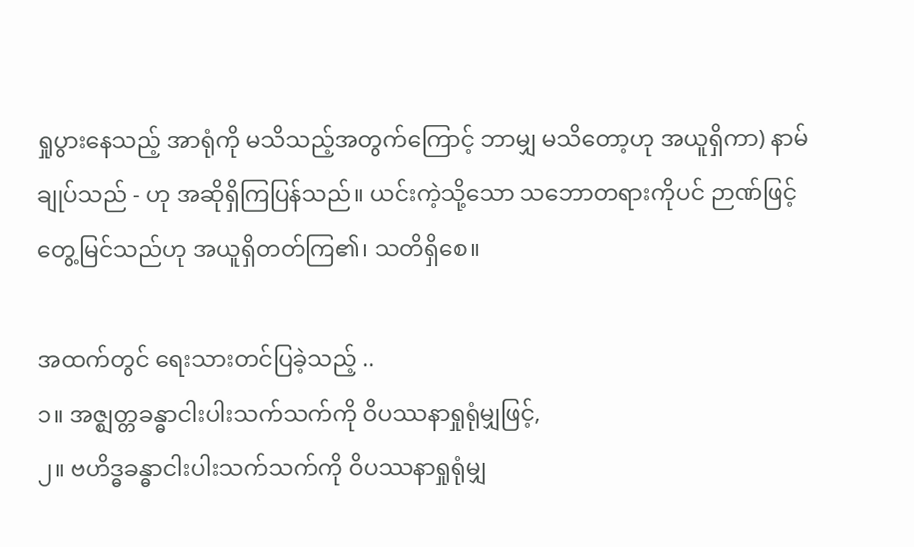ရှုပွားနေသည့် အာရုံကို မသိသည့်အတွက်ကြောင့် ဘာမျှ မသိတော့ဟု အယူရှိကာ) နာမ်ချုပ်သည် - ဟု အဆိုရှိကြပြန်သည်။ ယင်းကဲ့သို့သော သဘောတရားကိုပင် ဉာဏ်ဖြင့် တွေ့မြင်သည်ဟု အယူရှိတတ်ကြ၏၊ သတိရှိစေ။

အထက်တွင် ရေးသားတင်ပြခဲ့သည့် ..
၁။ အဇ္ဈတ္တခန္ဓာငါးပါးသက်သက်ကို ဝိပဿနာရှုရုံမျှဖြင့်,
၂။ ဗဟိဒ္ဓခန္ဓာငါးပါးသက်သက်ကို ဝိပဿနာရှုရုံမျှ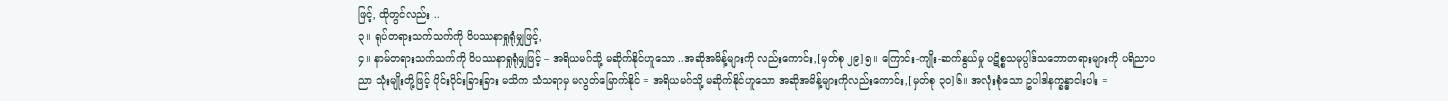ဖြင့်, ထိုတွင်လည်း ..
၃။ ရုပ်တရားသက်သက်ကို ဝိပဿနာရှုရုံမျှဖြင့်,
၄။ နာမ်တရားသက်သက်ကို ဝိပဿနာရှုရုံမျှဖြင့် – အရိယမဂ်သို့ မဆိုက်နိုင်ဟူသော ..အဆိုအမိန့်များကို လည်းကောင်း,[မှတ်စု ၂၉]၅။ ကြောင်း-ကျိုး-ဆက်နွယ်မှု ပဋိစ္စသမုပ္ပါဒ်သဘောတရားများကို ပရိညာပညာ သုံးမျိုးတို့ဖြင့် ပိုင်းပိုင်းခြားခြား မသိက သံသရာမှ မလွတ်မြောက်နိုင် = အရိယမဂ်သို့ မဆိုက်နိုင်ဟူသော အဆိုအမိန့်များကိုလည်းကောင်း,[မှတ်စု ၃၀]၆။ အလုံးစုံသော ဥပါဒါနက္ခန္ဓာငါးပါး =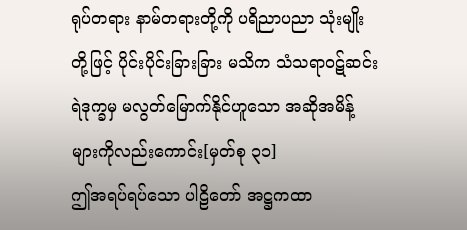ရုပ်တရား နာမ်တရားတို့ကို ပရိညာပညာ သုံးမျိုးတို့ဖြင့် ပိုင်းပိုင်းခြားခြား မသိက သံသရာဝဋ်ဆင်းရဲဒုက္ခမှ မလွတ်မြောက်နိုင်ဟူသော အဆိုအမိန့်များကိုလည်းကောင်း[မှတ်စု ၃၁]
ဤအရပ်ရပ်သော ပါဠိတော် အဋ္ဌကထာ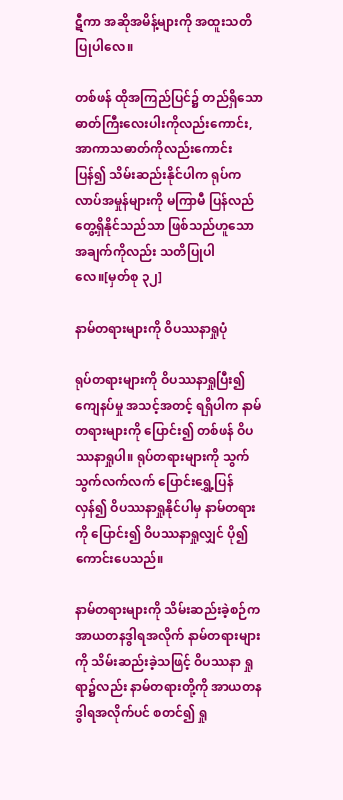ဋီကာ အဆိုအမိန့်များကို အထူးသတိပြုပါလေ။

တစ်ဖန် ထိုအကြည်ပြင်၌ တည်ရှိသော ဓာတ်ကြီးလေးပါးကိုလည်းကောင်း, အာကာသဓာတ်ကိုလည်းကောင်း ပြန်၍ သိမ်းဆည်းနိုင်ပါက ရုပ်ကလာပ်အမှုန်များကို မကြာမီ ပြန်လည်တွေ့ရှိနိုင်သည်သာ ဖြစ်သည်ဟူသော အချက်ကိုလည်း သတိပြုပါလေ။[မှတ်စု ၃၂]

နာမ်တရားများကို ဝိပဿနာရှုပုံ

ရုပ်တရားများကို ဝိပဿနာရှုပြီး၍ ကျေနပ်မှု အသင့်အတင့် ရရှိပါက နာမ်တရားများကို ပြောင်း၍ တစ်ဖန် ဝိပဿနာရှုပါ။ ရုပ်တရားများကို သွက်သွက်လက်လက် ပြောင်းရွှေ့ပြန်လှန်၍ ဝိပဿနာရှုနိုင်ပါမှ နာမ်တရားကို ပြောင်း၍ ဝိပဿနာရှုလျှင် ပို၍ကောင်းပေသည်။

နာမ်တရားများကို သိမ်းဆည်းခဲ့စဉ်က အာယတနဒွါရအလိုက် နာမ်တရားများကို သိမ်းဆည်းခဲ့သဖြင့် ဝိပဿနာ ရှုရာ၌လည်း နာမ်တရားတို့ကို အာယတနဒွါရအလိုက်ပင် စတင်၍ ရှု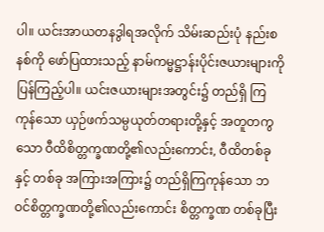ပါ။ ယင်းအာယတနဒွါရအလိုက် သိမ်းဆည်းပုံ နည်းစနစ်ကို ဖော်ပြထားသည့် နာမ်ကမ္မဋ္ဌာန်းပိုင်းဇယားများကို ပြန်ကြည့်ပါ။ ယင်းဇယားများအတွင်း၌ တည်ရှိ ကြကုန်သော ယှဉ်ဖက်သမ္ပယုတ်တရားတို့နှင့် အတူတကွသော ဝီထိစိတ္တက္ခဏတို့၏လည်းကောင်း, ဝီထိတစ်ခုနှင့် တစ်ခု အကြားအကြား၌ တည်ရှိကြကုန်သော ဘဝင်စိတ္တက္ခဏတို့၏လည်းကောင်း စိတ္တက္ခဏ တစ်ခုပြီး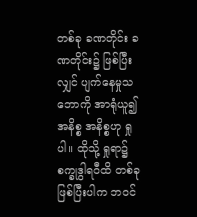တစ်ခု ခဏတိုင်း ခဏတိုင်း၌ ဖြစ်ပြီးလျှင် ပျက်နေမှုသဘောကို အာရုံယူ၍ အနိစ္စ အနိစ္စဟု ရှုပါ။ ထိုသို့ ရှုရာ၌ စက္ခုဒွါရဝီထိ တစ်ခု ဖြစ်ပြီးပါက ဘဝင်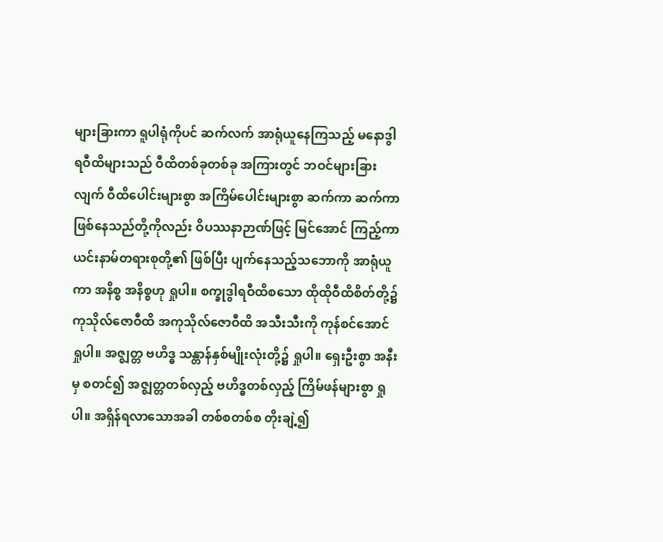များခြားကာ ရူပါရုံကိုပင် ဆက်လက် အာရုံယူနေကြသည့် မနောဒွါရဝီထိများသည် ဝီထိတစ်ခုတစ်ခု အကြားတွင် ဘဝင်များခြားလျက် ဝီထိပေါင်းများစွာ အကြိမ်ပေါင်းများစွာ ဆက်ကာ ဆက်ကာ ဖြစ်နေသည်တို့ကိုလည်း ဝိပဿနာဉာဏ်ဖြင့် မြင်အောင် ကြည့်ကာ ယင်းနာမ်တရားစုတို့၏ ဖြစ်ပြီး ပျက်နေသည့်သဘောကို အာရုံယူကာ အနိစ္စ အနိစ္စဟု ရှုပါ။ စက္ခုဒွါရဝီထိစသော ထိုထိုဝီထိစိတ်တို့၌ ကုသိုလ်ဇောဝီထိ အကုသိုလ်ဇောဝီထိ အသီးသီးကို ကုန်စင်အောင် ရှုပါ။ အဇ္ဈတ္တ ဗဟိဒ္ဓ သန္တာန်နှစ်မျိုးလုံးတို့၌ ရှုပါ။ ရှေးဦးစွာ အနီးမှ စတင်၍ အဇ္ဈတ္တတစ်လှည့် ဗဟိဒ္ဓတစ်လှည့် ကြိမ်ဖန်များစွာ ရှုပါ။ အရှိန်ရလာသောအခါ တစ်စတစ်စ တိုးချဲ့၍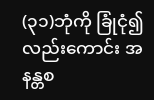(၃၁)ဘုံကို ခြုံငုံ၍လည်းကောင်း အနန္တစ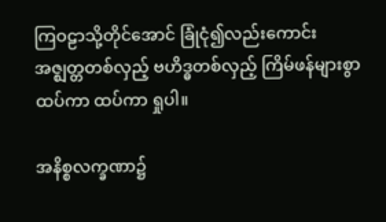ကြဝဠာသို့တိုင်အောင် ခြုံငုံ၍လည်းကောင်း အဇ္ဈတ္တတစ်လှည့် ဗဟိဒ္ဓတစ်လှည့် ကြိမ်ဖန်များစွာ ထပ်ကာ ထပ်ကာ ရှုပါ။

အနိစ္စလက္ခဏာ၌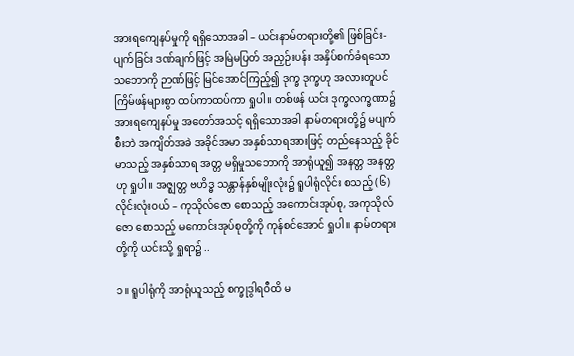အားရကျေနပ်မှုကို ရရှိသောအခါ – ယင်းနာမ်တရားတို့၏ ဖြစ်ခြင်း-ပျက်ခြင်း ဒဏ်ချက်ဖြင့် အမြဲမပြတ် အညှဉ်းပန်း အနှိပ်စက်ခံရသော သဘောကို ဉာဏ်ဖြင့် မြင်အောင်ကြည့်၍ ဒုက္ခ ဒုက္ခဟု အလားတူပင် ကြိမ်ဖန်များစွာ ထပ်ကာထပ်ကာ ရှုပါ။ တစ်ဖန် ယင်း ဒုက္ခလက္ခဏာ၌ အားရကျေနပ်မှု အတော်အသင့် ရရှိသောအခါ နာမ်တရားတို့၌ မပျက်စီးဘဲ အကျိတ်အခဲ အခိုင်အမာ အနှစ်သာရအားဖြင့် တည်နေသည့် ခိုင်မာသည့် အနှစ်သာရ အတ္တ မရှိမှုသဘောကို အာရုံယူ၍ အနတ္တ အနတ္တဟု ရှုပါ။ အဇ္ဈတ္တ ဗဟိဒ္ဓ သန္တာန်နှစ်မျိုးလုံး၌ ရူပါရုံလိုင်း စသည့် (၆)လိုင်းလုံးဝယ် – ကုသိုလ်ဇော စောသည့် အကောင်းအုပ်စု, အကုသိုလ်ဇော စောသည့် မကောင်းအုပ်စုတို့ကို ကုန်စင်အောင် ရှုပါ။ နာမ်တရားတို့ကို ယင်းသို့ ရှုရာ၌ ..

၁။ ရူပါရုံကို အာရုံယူသည့် စက္ခုဒွါရဝီထိ မ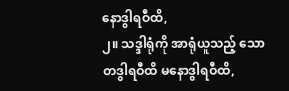နောဒွါရဝီထိ,
၂။ သဒ္ဒါရုံကို အာရုံယူသည့် သောတဒွါရဝီထိ မနောဒွါရဝီထိ,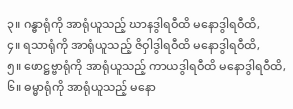၃။ ဂန္ဓာရုံကို အာရုံယူသည့် ဃာနဒွါရဝီထိ မနောဒွါရဝီထိ,
၄။ ရသာရုံကို အာရုံယူသည့် ဇိဝှါဒွါရဝီထိ မနောဒွါရဝီထိ,
၅။ ဖောဋ္ဌဗ္ဗာရုံကို အာရုံယူသည့် ကာယဒွါရဝီထိ မနောဒွါရဝီထိ,
၆။ ဓမ္မာရုံကို အာရုံယူသည့် မနော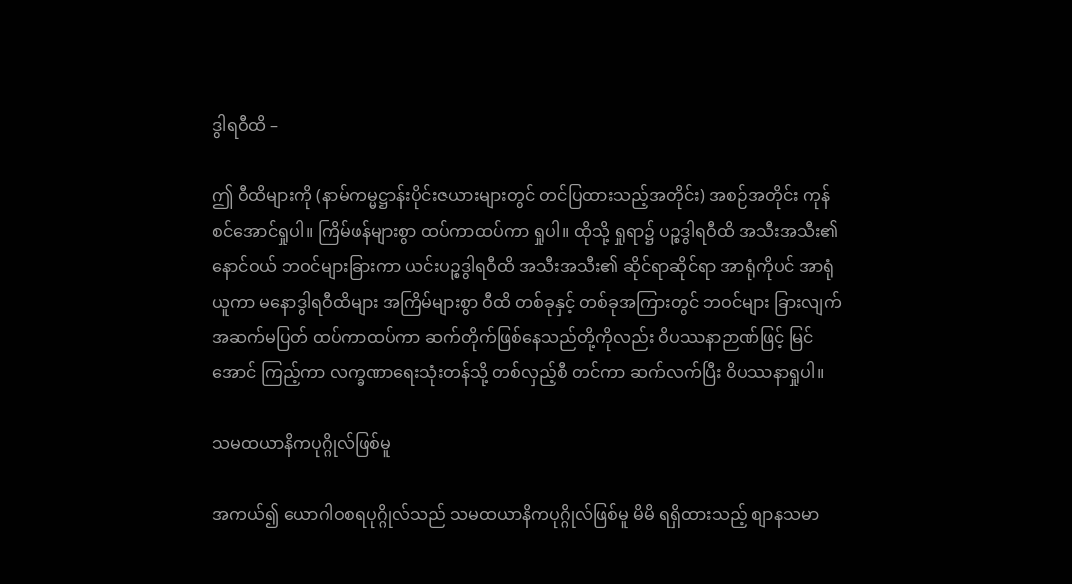ဒွါရဝီထိ –

ဤ ဝီထိများကို (နာမ်ကမ္မဋ္ဌာန်းပိုင်းဇယားများတွင် တင်ပြထားသည့်အတိုင်း) အစဉ်အတိုင်း ကုန်စင်အောင်ရှုပါ။ ကြိမ်ဖန်များစွာ ထပ်ကာထပ်ကာ ရှုပါ။ ထိုသို့ ရှုရာ၌ ပဉ္စဒွါရဝီထိ အသီးအသီး၏ နောင်ဝယ် ဘဝင်များခြားကာ ယင်းပဉ္စဒွါရဝီထိ အသီးအသီး၏ ဆိုင်ရာဆိုင်ရာ အာရုံကိုပင် အာရုံယူကာ မနောဒွါရဝီထိများ အကြိမ်များစွာ ဝီထိ တစ်ခုနှင့် တစ်ခုအကြားတွင် ဘဝင်များ ခြားလျက် အဆက်မပြတ် ထပ်ကာထပ်ကာ ဆက်တိုက်ဖြစ်နေသည်တို့ကိုလည်း ဝိပဿနာဉာဏ်ဖြင့် မြင်အောင် ကြည့်ကာ လက္ခဏာရေးသုံးတန်သို့ တစ်လှည့်စီ တင်ကာ ဆက်လက်ပြီး ဝိပဿနာရှုပါ။

သမထယာနိကပုဂ္ဂိုလ်ဖြစ်မူ

အကယ်၍ ယောဂါဝစရပုဂ္ဂိုလ်သည် သမထယာနိကပုဂ္ဂိုလ်ဖြစ်မူ မိမိ ရရှိထားသည့် စျာနသမာ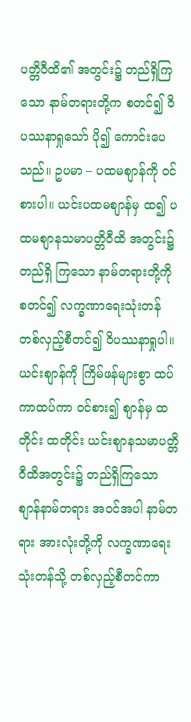ပတ္တိဝီထိ၏ အတွင်း၌ တည်ရှိကြသော နာမ်တရားတို့က စတင်၍ ဝိပဿနာရှုသော် ပို၍ ကောင်းပေသည်။ ဥပမာ – ပထမစျာန်ကို ဝင်စားပါ။ ယင်းပထမစျာန်မှ ထ၍ ပထမစျာနသမာပတ္တိဝီထိ အတွင်း၌ တည်ရှိ ကြသော နာမ်တရားတို့ကို စတင်၍ လက္ခဏာရေးသုံးတန် တစ်လှည့်စီတင်၍ ဝိပဿနာရှုပါ။ ယင်းစျာန်ကို ကြိမ်ဖန်များစွာ ထပ်ကာထပ်ကာ ဝင်စား၍ စျာန်မှ ထတိုင်း ထတိုင်း ယင်းစျာနသမာပတ္တိဝီထိအတွင်း၌ တည်ရှိကြသော စျာန်နာမ်တရား အဝင်အပါ နာမ်တရား အားလုံးတို့ကို လက္ခဏာရေးသုံးတန်သို့ တစ်လှည့်စီတင်ကာ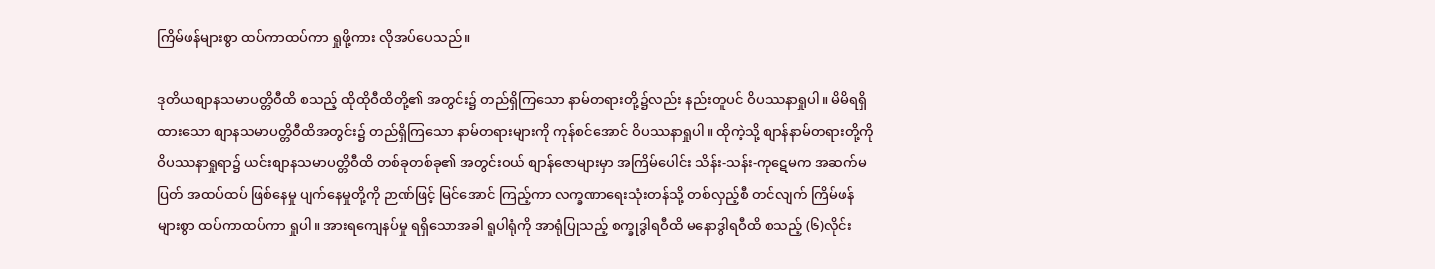ကြိမ်ဖန်များစွာ ထပ်ကာထပ်ကာ ရှုဖို့ကား လိုအပ်ပေသည်။

ဒုတိယစျာနသမာပတ္တိဝီထိ စသည့် ထိုထိုဝီထိတို့၏ အတွင်း၌ တည်ရှိကြသော နာမ်တရားတို့၌လည်း နည်းတူပင် ဝိပဿနာရှုပါ။ မိမိရရှိထားသော စျာနသမာပတ္တိဝီထိအတွင်း၌ တည်ရှိကြသော နာမ်တရားများကို ကုန်စင်အောင် ဝိပဿနာရှုပါ။ ထိုကဲ့သို့ စျာန်နာမ်တရားတို့ကို ဝိပဿနာရှုရာ၌ ယင်းစျာနသမာပတ္တိဝီထိ တစ်ခုတစ်ခု၏ အတွင်းဝယ် စျာန်ဇောများမှာ အကြိမ်ပေါင်း သိန်း-သန်း-ကုဋေမက အဆက်မပြတ် အထပ်ထပ် ဖြစ်နေမှု ပျက်နေမှုတို့ကို ဉာဏ်ဖြင့် မြင်အောင် ကြည့်ကာ လက္ခဏာရေးသုံးတန်သို့ တစ်လှည့်စီ တင်လျက် ကြိမ်ဖန်များစွာ ထပ်ကာထပ်ကာ ရှုပါ။ အားရကျေနပ်မှု ရရှိသောအခါ ရူပါရုံကို အာရုံပြုသည့် စက္ခုဒွါရဝီထိ မနောဒွါရဝီထိ စသည့် (၆)လိုင်း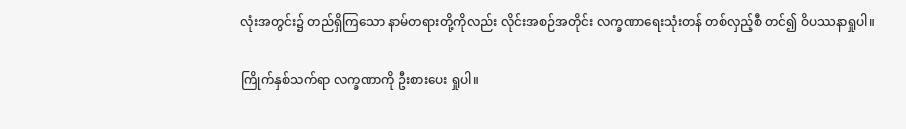လုံးအတွင်း၌ တည်ရှိကြသော နာမ်တရားတို့ကိုလည်း လိုင်းအစဉ်အတိုင်း လက္ခဏာရေးသုံးတန် တစ်လှည့်စီ တင်၍ ဝိပဿနာရှုပါ။

ကြိုက်နှစ်သက်ရာ လက္ခဏာကို ဦးစားပေး ရှုပါ။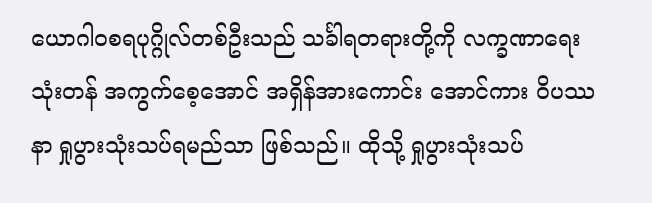ယောဂါဝစရပုဂ္ဂိုလ်တစ်ဦးသည် သင်္ခါရတရားတို့ကို လက္ခဏာရေးသုံးတန် အကွက်စေ့အောင် အရှိန်အားကောင်း အောင်ကား ဝိပဿနာ ရှုပွားသုံးသပ်ရမည်သာ ဖြစ်သည်။ ထိုသို့ ရှုပွားသုံးသပ်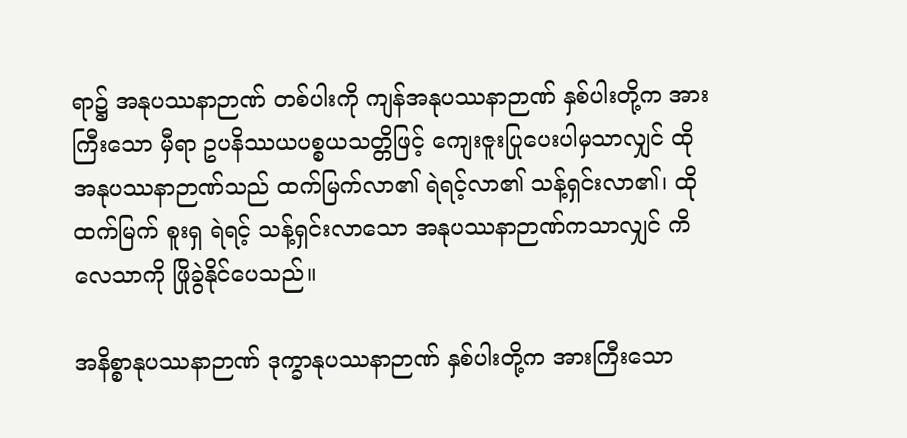ရာ၌ အနုပဿနာဉာဏ် တစ်ပါးကို ကျန်အနုပဿနာဉာဏ် နှစ်ပါးတို့က အားကြီးသော မှီရာ ဥပနိဿယပစ္စယသတ္တိဖြင့် ကျေးဇူးပြုပေးပါမှသာလျှင် ထိုအနုပဿနာဉာဏ်သည် ထက်မြက်လာ၏ ရဲရင့်လာ၏ သန့်ရှင်းလာ၏၊ ထို ထက်မြက် စူးရှ ရဲရင့် သန့်ရှင်းလာသော အနုပဿနာဉာဏ်ကသာလျှင် ကိလေသာကို ဖြိုခွဲနိုင်ပေသည်။

အနိစ္စာနုပဿနာဉာဏ် ဒုက္ခာနုပဿနာဉာဏ် နှစ်ပါးတို့က အားကြီးသော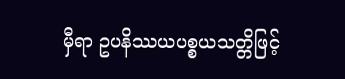မှီရာ ဥပနိဿယပစ္စယသတ္တိဖြင့်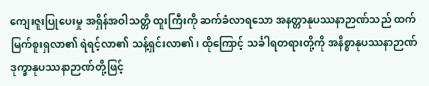ကျေးဇူးပြုပေးမှု အရှိန်အဝါသတ္တိ ထူးကြီးကို ဆက်ခံလာရသော အနတ္တာနုပဿနာဉာဏ်သည် ထက်မြက်စူးရှလာ၏ ရဲရင့်လာ၏ သန့်ရှင်းလာ၏၊ ထိုကြောင့် သင်္ခါရတရားတို့ကို အနိစ္စာနုပဿနာဉာဏ် ဒုက္ခာနုပဿနာဉာဏ်တို့ဖြင့်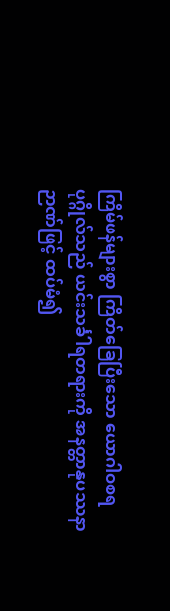ကြိမ်ဖန်များစွာ ကြိတ်ခြေပြီးသော ယောဂါဝစရပုဂ္ဂိုလ်သည် ယင်းသင်္ခါရတရားကို အနတ္တာနုပဿနာဉာဏ်ဖြင့် ထပ်မံ၍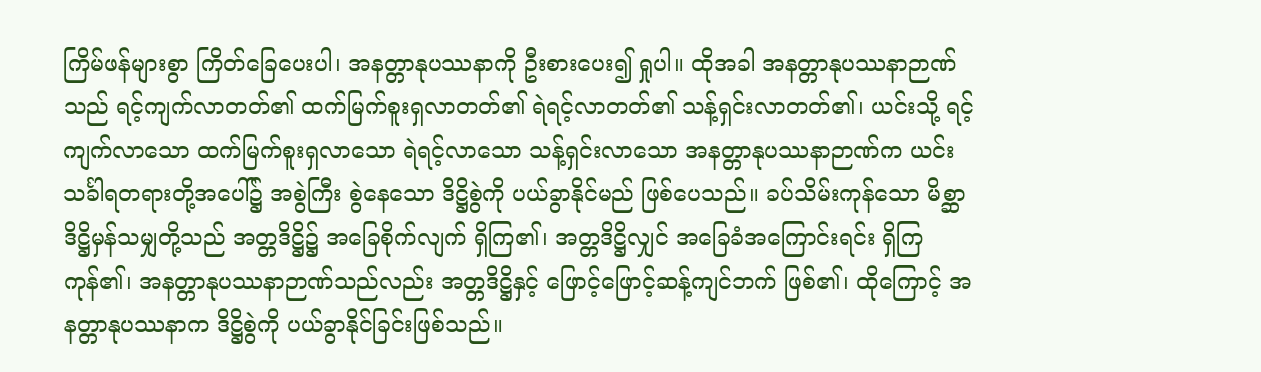ကြိမ်ဖန်များစွာ ကြိတ်ခြေပေးပါ၊ အနတ္တာနုပဿနာကို ဦးစားပေး၍ ရှုပါ။ ထိုအခါ အနတ္တာနုပဿနာဉာဏ်သည် ရင့်ကျက်လာတတ်၏ ထက်မြက်စူးရှလာတတ်၏ ရဲရင့်လာတတ်၏ သန့်ရှင်းလာတတ်၏၊ ယင်းသို့ ရင့်ကျက်လာသော ထက်မြက်စူးရှလာသော ရဲရင့်လာသော သန့်ရှင်းလာသော အနတ္တာနုပဿနာဉာဏ်က ယင်းသင်္ခါရတရားတို့အပေါ်၌ အစွဲကြီး စွဲနေသော ဒိဋ္ဌိစွဲကို ပယ်ခွာနိုင်မည် ဖြစ်ပေသည်။ ခပ်သိမ်းကုန်သော မိစ္ဆာဒိဋ္ဌိမှန်သမျှတို့သည် အတ္တဒိဋ္ဌိ၌ အခြေစိုက်လျက် ရှိကြ၏၊ အတ္တဒိဋ္ဌိလျှင် အခြေခံအကြောင်းရင်း ရှိကြကုန်၏၊ အနတ္တာနုပဿနာဉာဏ်သည်လည်း အတ္တဒိဋ္ဌိနှင့် ဖြောင့်ဖြောင့်ဆန့်ကျင်ဘက် ဖြစ်၏၊ ထိုကြောင့် အနတ္တာနုပဿနာက ဒိဋ္ဌိစွဲကို ပယ်ခွာနိုင်ခြင်းဖြစ်သည်။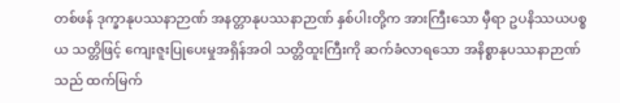တစ်ဖန် ဒုက္ခာနုပဿနာဉာဏ် အနတ္တာနုပဿနာဉာဏ် နှစ်ပါးတို့က အားကြီးသော မှီရာ ဥပနိဿယပစ္စယ သတ္တိဖြင့် ကျေးဇူးပြုပေးမှုအရှိန်အဝါ သတ္တိထူးကြီးကို ဆက်ခံလာရသော အနိစ္စာနုပဿနာဉာဏ်သည် ထက်မြက်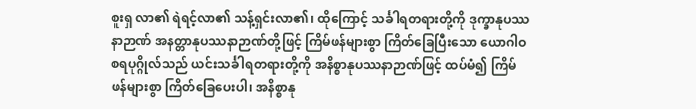စူးရှ လာ၏ ရဲရင့်လာ၏ သန့်ရှင်းလာ၏၊ ထိုကြောင့် သင်္ခါရတရားတို့ကို ဒုက္ခာနုပဿနာဉာဏ် အနတ္တာနုပဿနာဉာဏ်တို့ဖြင့် ကြိမ်ဖန်များစွာ ကြိတ်ခြေပြီးသော ယောဂါဝစရပုဂ္ဂိုလ်သည် ယင်းသင်္ခါရတရားတို့ကို အနိစ္စာနုပဿနာဉာဏ်ဖြင့် ထပ်မံ၍ ကြိမ်ဖန်များစွာ ကြိတ်ခြေပေးပါ၊ အနိစ္စာနု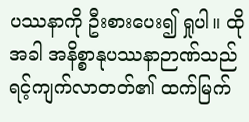ပဿနာကို ဦးစားပေး၍ ရှုပါ။ ထိုအခါ အနိစ္စာနုပဿနာဉာဏ်သည် ရင့်ကျက်လာတတ်၏ ထက်မြက်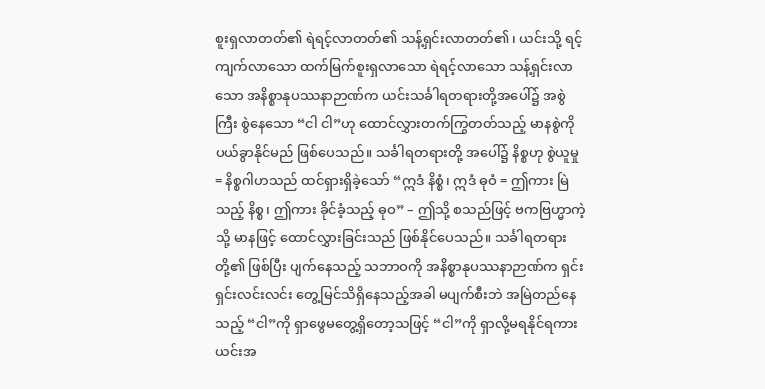စူးရှလာတတ်၏ ရဲရင့်လာတတ်၏ သန့်ရှင်းလာတတ်၏၊ ယင်းသို့ ရင့်ကျက်လာသော ထက်မြက်စူးရှလာသော ရဲရင့်လာသော သန့်ရှင်းလာသော အနိစ္စာနုပဿနာဉာဏ်က ယင်းသင်္ခါရတရားတို့အပေါ်၌ အစွဲကြီး စွဲနေသော “ငါ ငါ”ဟု ထောင်လွှားတက်ကြွတတ်သည့် မာနစွဲကို ပယ်ခွာနိုင်မည် ဖြစ်ပေသည်။ သင်္ခါရတရားတို့ အပေါ်၌ နိစ္စဟု စွဲယူမှု = နိစ္စဂါဟသည် ထင်ရှားရှိခဲ့သော် “ဣဒံ နိစ္စံ၊ ဣဒံ ဓုဝံ = ဤကား မြဲသည့် နိစ္စ၊ ဤကား ခိုင်ခံ့သည့် ဓုဝ” – ဤသို့ စသည်ဖြင့် ဗကဗြဟ္မာကဲ့သို့ မာနဖြင့် ထောင်လွှားခြင်းသည် ဖြစ်နိုင်ပေသည်။ သင်္ခါရတရား တို့၏ ဖြစ်ပြီး ပျက်နေသည့် သဘာဝကို အနိစ္စာနုပဿနာဉာဏ်က ရှင်းရှင်းလင်းလင်း တွေ့မြင်သိရှိနေသည့်အခါ မပျက်စီးဘဲ အမြဲတည်နေသည့် “ငါ”ကို ရှာဖွေမတွေ့ရှိတော့သဖြင့် “ငါ”ကို ရှာလို့မရနိုင်ရကား ယင်းအ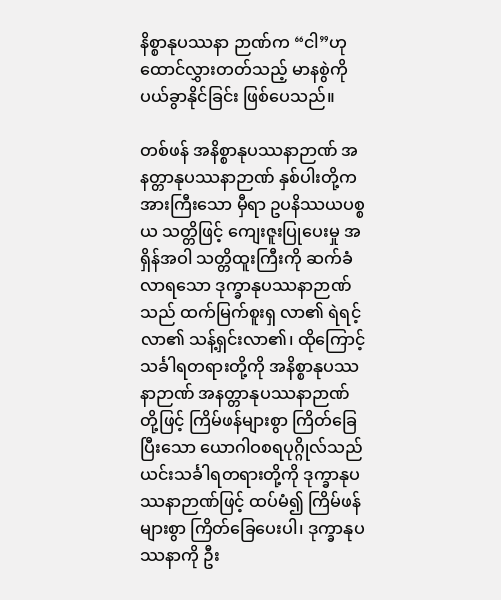နိစ္စာနုပဿနာ ဉာဏ်က “ငါ”ဟု ထောင်လွှားတတ်သည့် မာနစွဲကို ပယ်ခွာနိုင်ခြင်း ဖြစ်ပေသည်။

တစ်ဖန် အနိစ္စာနုပဿနာဉာဏ် အနတ္တာနုပဿနာဉာဏ် နှစ်ပါးတို့က အားကြီးသော မှီရာ ဥပနိဿယပစ္စယ သတ္တိဖြင့် ကျေးဇူးပြုပေးမှု အရှိန်အဝါ သတ္တိထူးကြီးကို ဆက်ခံလာရသော ဒုက္ခာနုပဿနာဉာဏ်သည် ထက်မြက်စူးရှ လာ၏ ရဲရင့်လာ၏ သန့်ရှင်းလာ၏၊ ထိုကြောင့် သင်္ခါရတရားတို့ကို အနိစ္စာနုပဿနာဉာဏ် အနတ္တာနုပဿနာဉာဏ် တို့ဖြင့် ကြိမ်ဖန်များစွာ ကြိတ်ခြေပြီးသော ယောဂါဝစရပုဂ္ဂိုလ်သည် ယင်းသင်္ခါရတရားတို့ကို ဒုက္ခာနုပဿနာဉာဏ်ဖြင့် ထပ်မံ၍ ကြိမ်ဖန်များစွာ ကြိတ်ခြေပေးပါ၊ ဒုက္ခာနုပဿနာကို ဦး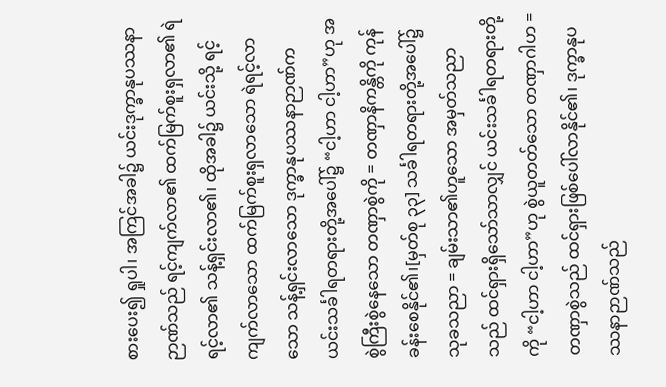စားပေး၍ ရှုပါ၊ အကြင်အခါ၌ ယင်းဒုက္ခာနုပဿနာ ဉာဏ်သည် ရင့်ကျက်လာ၏ ထက်မြက်စူးရှလာ၏ ရဲရင့်လာ၏ သန့်ရှင်းလာ၏၊ ထိုအခါ၌ ယင်းသို့ ရင့်ကျက်လာသော ထက်မြက်စူးရှလာသော ရဲရင့်လာသော သန့်ရှင်းလာသော ဒုက္ခာနုပဿနာဉာဏ်က ယင်းသင်္ခါရတရားတို့အပေါ်၌ “ငါ့ဟာ ငါ့ဟာ”ဟု အစွဲကြီးစွဲနေသော တဏှာစွဲကို = တဏှာနိကန္တိကို ကုန်ခန်းစေနိုင်၏၊[မှတ်စု ၃၃] သင်္ခါရတရားတို့အပေါ်၌ သုခသညာ = ချမ်းသာ၏ဟူသော အမှတ်သညာသည် ထင်ရှားရှိသော်သာလျှင် ယင်းသင်္ခါရတရားတို့ကို “ငါ့ဟာ ငါ့ဟာ”ဟု စွဲယူတတ်သော တဏှာဂါဟ = တဏှာစွဲသည် ထင်ရှားဖြစ်ပေါ်လာနိုင်၏၊ ဒုက္ခာနုပဿနာဉာဏ်သည်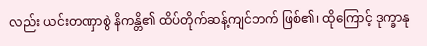လည်း ယင်းတဏှာစွဲ နိကန္တိ၏ ထိပ်တိုက်ဆန့်ကျင်ဘက် ဖြစ်၏၊ ထိုကြောင့် ဒုက္ခာနု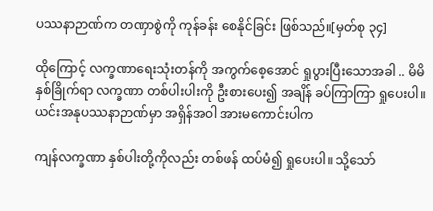ပဿနာဉာဏ်က တဏှာစွဲကို ကုန်ခန်း စေနိုင်ခြင်း ဖြစ်သည်။[မှတ်စု ၃၄]

ထိုကြောင့် လက္ခဏာရေးသုံးတန်ကို အကွက်စေ့အောင် ရှုပွားပြီးသောအခါ .. မိမိနှစ်ခြိုက်ရာ လက္ခဏာ တစ်ပါးပါးကို ဦးစားပေး၍ အချိန် ခပ်ကြာကြာ ရှုပေးပါ။ ယင်းအနုပဿနာဉာဏ်မှာ အရှိန်အဝါ အားမကောင်းပါက

ကျန်လက္ခဏာ နှစ်ပါးတို့ကိုလည်း တစ်ဖန် ထပ်မံ၍ ရှုပေးပါ။ သို့သော်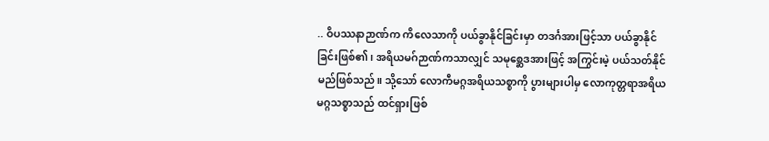.. ဝိပဿနာဉာဏ်က ကိလေသာကို ပယ်ခွာနိုင်ခြင်းမှာ တဒင်္ဂအားဖြင့်သာ ပယ်ခွာနိုင်ခြင်းဖြစ်၏၊ အရိယမဂ်ဉာဏ်ကသာလျှင် သမုစ္ဆေဒအားဖြင့် အကြွင်းမဲ့ ပယ်သတ်နိုင်မည်ဖြစ်သည်။ သို့သော် လောကီမဂ္ဂအရိယသစ္စာကို ပွားများပါမှ လောကုတ္တရာအရိယမဂ္ဂသစ္စာသည် ထင်ရှားဖြစ်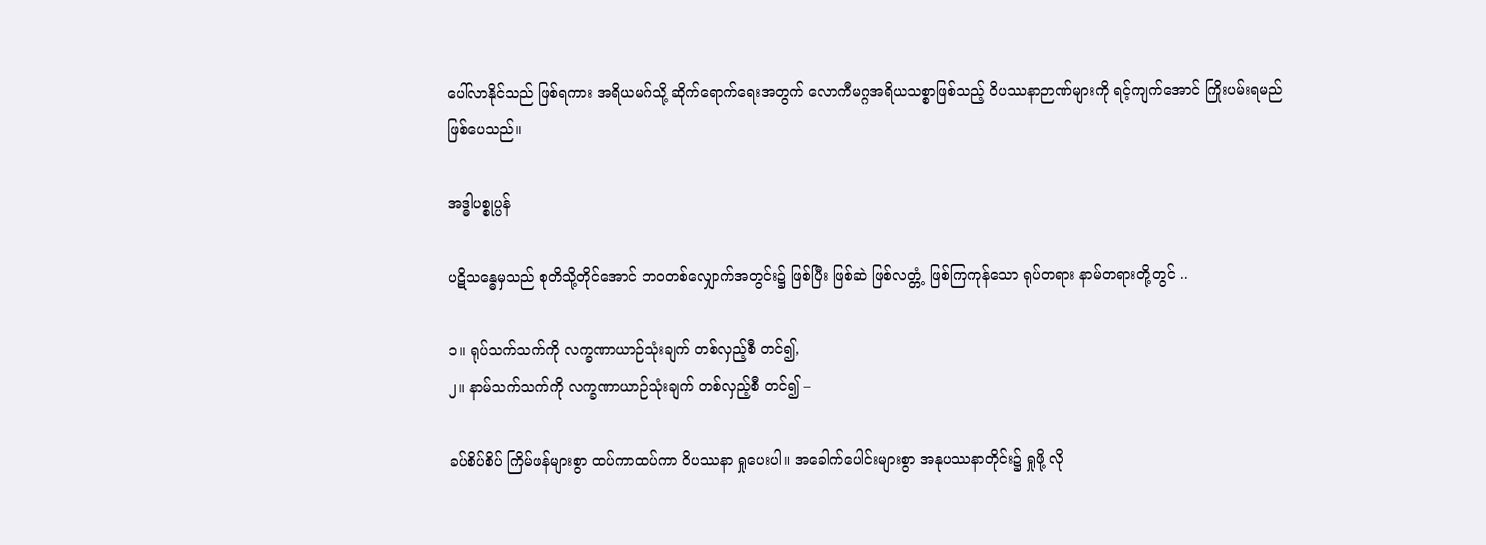ပေါ်လာနိုင်သည် ဖြစ်ရကား အရိယမဂ်သို့ ဆိုက်ရောက်ရေးအတွက် လောကီမဂ္ဂအရိယသစ္စာဖြစ်သည့် ဝိပဿနာဉာဏ်များကို ရင့်ကျက်အောင် ကြိုးပမ်းရမည် ဖြစ်ပေသည်။

အဒ္ဓါပစ္စုပ္ပန်

ပဋိသန္ဓေမှသည် စုတိသို့တိုင်အောင် ဘဝတစ်လျှောက်အတွင်း၌ ဖြစ်ပြီး ဖြစ်ဆဲ ဖြစ်လတ္တံ့ ဖြစ်ကြကုန်သော ရုပ်တရား နာမ်တရားတို့တွင် ..

၁။ ရုပ်သက်သက်ကို လက္ခဏာယာဉ်သုံးချက် တစ်လှည့်စီ တင်၍,
၂။ နာမ်သက်သက်ကို လက္ခဏာယာဉ်သုံးချက် တစ်လှည့်စီ တင်၍ –

ခပ်စိပ်စိပ် ကြိမ်ဖန်များစွာ ထပ်ကာထပ်ကာ ဝိပဿနာ ရှုပေးပါ။ အခေါက်ပေါင်းများစွာ အနုပဿနာတိုင်း၌ ရှုဖို့ လို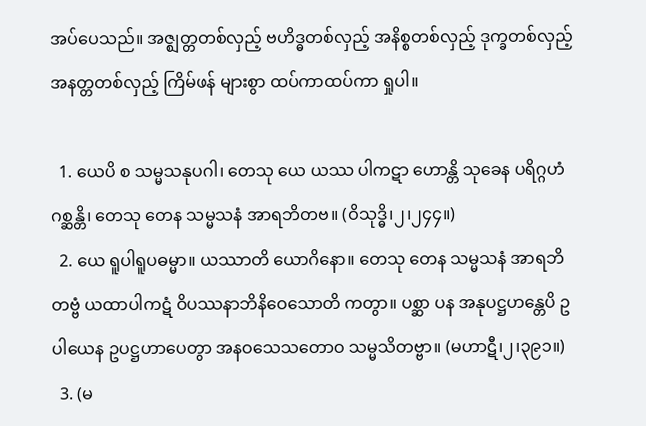အပ်ပေသည်။ အဇ္ဈတ္တတစ်လှည့် ဗဟိဒ္ဓတစ်လှည့် အနိစ္စတစ်လှည့် ဒုက္ခတစ်လှည့် အနတ္တတစ်လှည့် ကြိမ်ဖန် များစွာ ထပ်ကာထပ်ကာ ရှုပါ။

  1. ယေပိ စ သမ္မသနုပဂါ၊ တေသု ယေ ယဿ ပါကဋာ ဟောန္တိ သုခေန ပရိဂ္ဂဟံ ဂစ္ဆန္တိ၊ တေသု တေန သမ္မသနံ အာရဘိတဗ။ (ဝိသုဒ္ဓိ၊၂၊၂၄၄။)
  2. ယေ ရူပါရူပဓမ္မာ။ ယဿာတိ ယောဂိနော။ တေသု တေန သမ္မသနံ အာရဘိတဗ္ဗံ ယထာပါကဋံ ဝိပဿနာဘိနိဝေသောတိ ကတွာ။ ပစ္ဆာ ပန အနုပဋ္ဌဟန္တေပိ ဥပါယေန ဥပဋ္ဌဟာပေတွာ အနဝသေသတောဝ သမ္မသိတဗ္ဗာ။ (မဟာဋီ၊၂၊၃၉၁။)
  3. (မ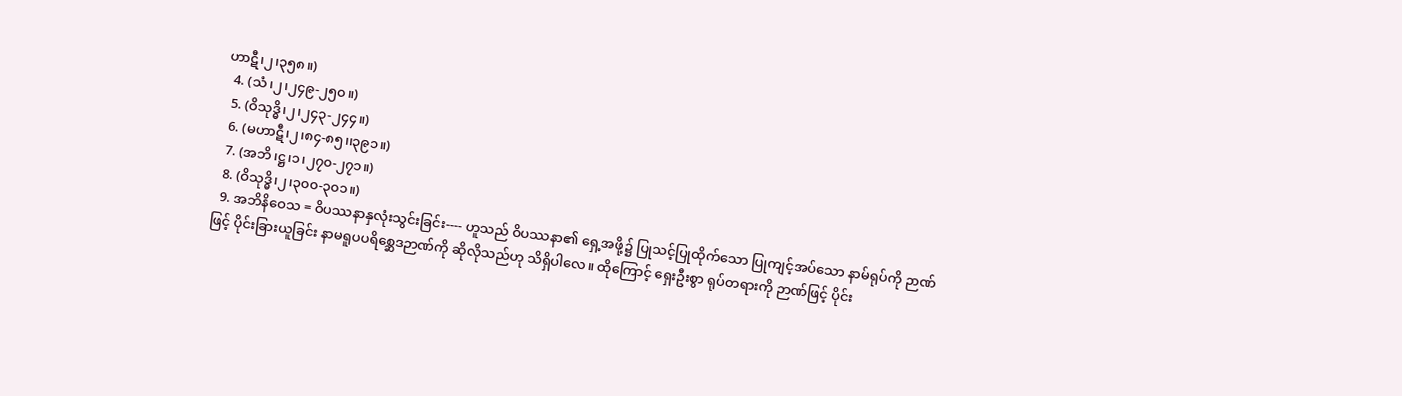ဟာဋီ၊၂၊၃၅၈။)
  4. (သံ၊၂၊၂၄၉-၂၅၀။)
  5. (ဝိသုဒ္ဓိ၊၂၊၂၄၃-၂၄၄။)
  6. (မဟာဋီ၊၂၊၈၄-၈၅၊၊၃၉၁။)
  7. (အဘိ၊ဋ္ဌ၊၁၊၂၇၀-၂၇၁။)
  8. (ဝိသုဒ္ဓိ၊၂၊၃၀၀-၃၀၁။)
  9. အဘိနိဝေသ = ဝိပဿနာနှလုံးသွင်းခြင်း---- ဟူသည် ဝိပဿနာ၏ ရှေ့အဖို့၌ ပြုသင့်ပြုထိုက်သော ပြုကျင့်အပ်သော နာမ်ရုပ်ကို ဉာဏ်ဖြင့် ပိုင်းခြားယူခြင်း နာမရူပပရိစ္ဆေဒဉာဏ်ကို ဆိုလိုသည်ဟု သိရှိပါလေ။ ထိုကြောင့် ရှေးဦးစွာ ရုပ်တရားကို ဉာဏ်ဖြင့် ပိုင်း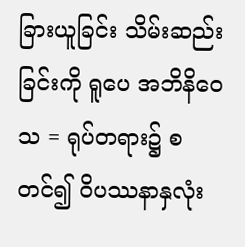ခြားယူခြင်း သိမ်းဆည်းခြင်းကို ရူပေ အဘိနိဝေသ = ရုပ်တရား၌ စတင်၍ ဝိပဿနာနှလုံး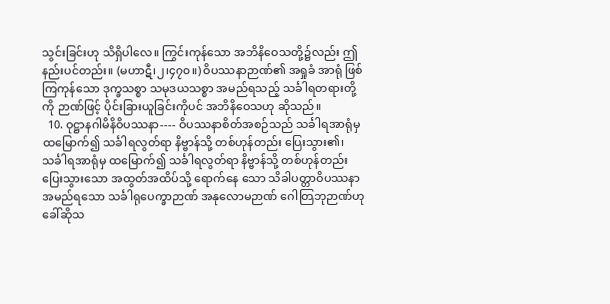သွင်းခြင်းဟု သိရှိပါလေ။ ကြွင်းကုန်သော အဘိနိဝေသတို့၌လည်း ဤနည်းပင်တည်း။ (မဟာဋီ၊၂၊၄၇၀။) ဝိပဿနာဉာဏ်၏ အရှုခံ အာရုံ ဖြစ်ကြကုန်သော ဒုက္ခသစ္စာ သမုဒယသစ္စာ အမည်ရသည့် သင်္ခါရတရားတို့ကို ဉာဏ်ဖြင့် ပိုင်းခြားယူခြင်းကိုပင် အဘိနိဝေသဟု ဆိုသည်။
  10. ဝုဋ္ဌာနဂါမိနိဝိပဿနာ---- ဝိပဿနာစိတ်အစဉ်သည် သင်္ခါရအာရုံမှ ထမြောက်၍ သင်္ခါရလွတ်ရာ နိဗ္ဗာန်သို့ တစ်ဟုန်တည်း ပြေးသွား၏၊ သင်္ခါရအာရုံမှ ထမြောက်၍ သင်္ခါရလွတ်ရာ နိဗ္ဗာန်သို့ တစ်ဟုန်တည်း ပြေးသွားသော အထွတ်အထိပ်သို့ ရောက်နေ သော သိခါပတ္တာဝိပဿနာ အမည်ရသော သင်္ခါရုပေက္ခာဉာဏ် အနုလောမဉာဏ် ဂေါတြဘုဉာဏ်ဟု ခေါ်ဆိုသ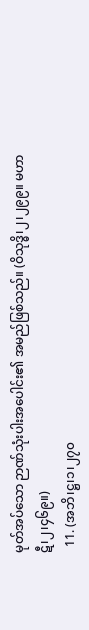မုတ်အပ်သော ဉာဏ်သုံးပါးအပေါင်း၏ အမည်ဖြစ်သည်။ (ဝိသုဒ္ဓိ၊၂၊၂၉၉။ မဟာဋီ၊၂၊၄၆၉။)
  11. (အဘိ၊ဋ္ဌ၊၁၊၂၇၀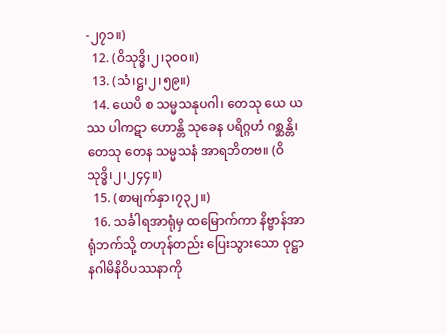-၂၇၁။)
  12. (ဝိသုဒ္ဓိ၊၂၊၃၀၀။)
  13. (သံ၊ဋ္ဌ၊၂၊၅၉။)
  14. ယေပိ စ သမ္မသနုပဂါ၊ တေသု ယေ ယဿ ပါကဋာ ဟောန္တိ သုခေန ပရိဂ္ဂဟံ ဂစ္ဆန္တိ၊ တေသု တေန သမ္မသနံ အာရဘိတဗ။ (ဝိသုဒ္ဓိ၊၂၊၂၄၄။)
  15. (စာမျက်နှာ၊၇၃၂။)
  16. သင်္ခါရအာရုံမှ ထမြောက်ကာ နိဗ္ဗာန်အာရုံဘက်သို့ တဟုန်တည်း ပြေးသွားသော ဝုဋ္ဌာနဂါမိနိဝိပဿနာကို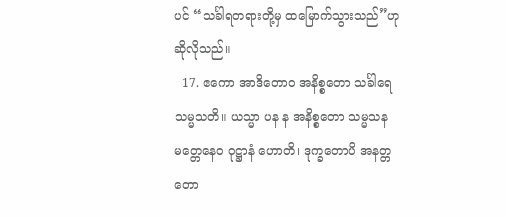ပင် “သင်္ခါရတရားတို့မှ ထမြောက်သွားသည်”ဟု ဆိုလိုသည်။
  17. ဧကော အာဒိတောဝ အနိစ္စတော သင်္ခါရေ သမ္မသတိ။ ယသ္မာ ပန န အနိစ္စတော သမ္မသနမတ္တေနေဝ ဝုဋ္ဌာနံ ဟောတိ၊ ဒုက္ခတောပိ အနတ္တတော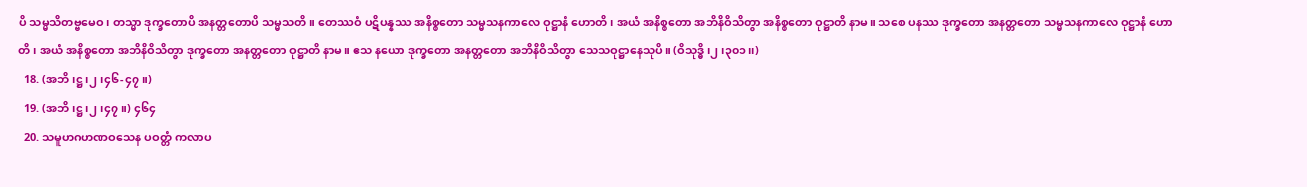ပိ သမ္မသိတဗ္ဗမေဝ၊ တသ္မာ ဒုက္ခတောပိ အနတ္တတောပိ သမ္မသတိ။ တေဿဝံ ပဋိပန္နဿ အနိစ္စတော သမ္မသနကာလေ ဝုဋ္ဌာနံ ဟောတိ၊ အယံ အနိစ္စတော အဘိနိဝိသိတွာ အနိစ္စတော ဝုဋ္ဌာတိ နာမ။ သစေ ပနဿ ဒုက္ခတော အနတ္တတော သမ္မသနကာလေ ဝုဋ္ဌာနံ ဟောတိ၊ အယံ အနိစ္စတော အဘိနိဝိသိတွာ ဒုက္ခတော အနတ္တတော ဝုဋ္ဌာတိ နာမ။ ဧသ နယော ဒုက္ခတော အနတ္တတော အဘိနိဝိသိတွာ သေသဝုဋ္ဌာနေသုပိ။ (ဝိသုဒ္ဓိ၊၂၊၃၀၁၊၊)
  18. (အဘိ၊ဋ္ဌ၊၂၊၄၆-၄၇။)
  19. (အဘိ၊ဋ္ဌ၊၂၊၄၇။) ၄၆၄
  20. သမူဟဂဟဏဝသေန ပဝတ္တံ ကလာပ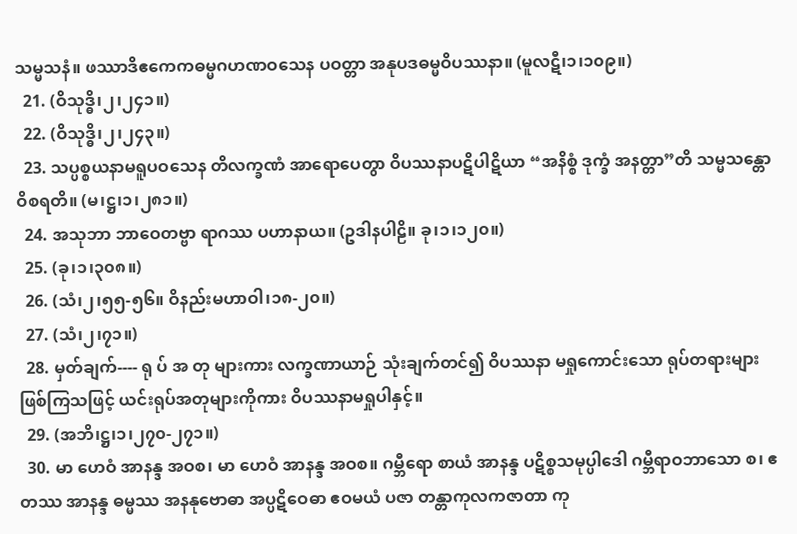သမ္မသနံ။ ဖဿာဒိဧကေကဓမ္မဂဟဏဝသေန ပဝတ္တာ အနုပဒဓမ္မဝိပဿနာ။ (မူလဋီ၊၁၊၁၀၉။)
  21. (ဝိသုဒ္ဓိ၊၂၊၂၄၁။)
  22. (ဝိသုဒ္ဓိ၊၂၊၂၄၃။)
  23. သပ္ပစ္စယနာမရူပဝသေန တိလက္ခဏံ အာရောပေတွာ ဝိပဿနာပဋိပါဋိယာ “အနိစ္စံ ဒုက္ခံ အနတ္တာ”တိ သမ္မသန္တော ဝိစရတိ။ (မ၊ဋ္ဌ၊၁၊၂၈၁။)
  24. အသုဘာ ဘာဝေတဗ္ဗာ ရာဂဿ ပဟာနာယ။ (ဥဒါနပါဠိ။ ခု၊၁၊၁၂၀။)
  25. (ခု၊၁၊၃၀၈။)
  26. (သံ၊၂၊၅၅-၅၆။ ဝိနည်းမဟာဝါ၊၁၈-၂၀။)
  27. (သံ၊၂၊၇၁။)
  28. မှတ်ချက်---- ရု ပ် အ တု များကား လက္ခဏာယာဉ် သုံးချက်တင်၍ ဝိပဿနာ မရှုကောင်းသော ရုပ်တရားများ ဖြစ်ကြသဖြင့် ယင်းရုပ်အတုများကိုကား ဝိပဿနာမရှုပါနှင့်။
  29. (အဘိ၊ဋ္ဌ၊၁၊၂၇၀-၂၇၁။)
  30. မာ ဟေဝံ အာနန္ဒ အဝစ၊ မာ ဟေဝံ အာနန္ဒ အဝစ။ ဂမ္ဘီရော စာယံ အာနန္ဒ ပဋိစ္စသမုပ္ပါဒေါ ဂမ္ဘီရာဝဘာသော စ၊ ဧတဿ အာနန္ဒ ဓမ္မဿ အနနုဗောဓာ အပ္ပဋိဝေဓာ ဧဝမယံ ပဇာ တန္တာကုလကဇာတာ ကု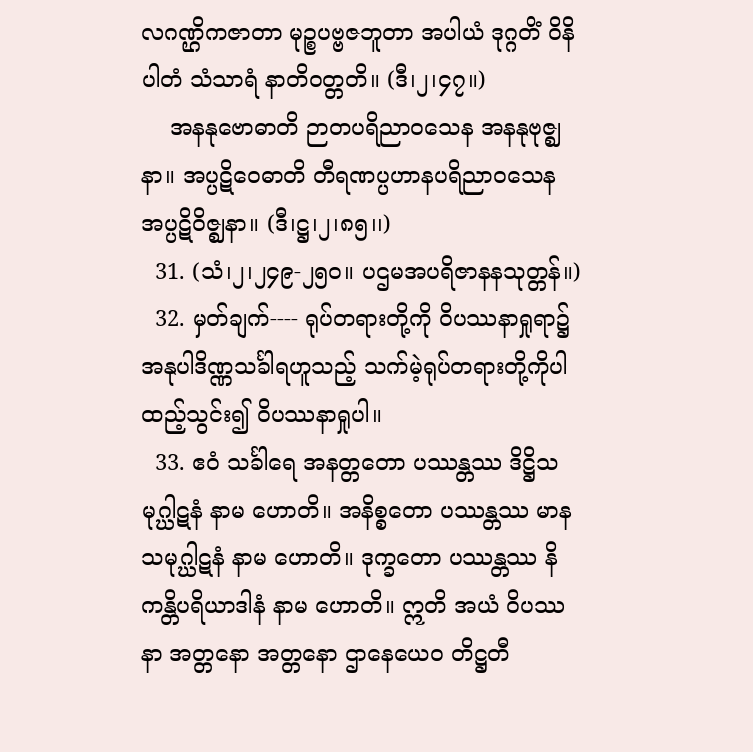လဂဏ္ဌိကဇာတာ မုဉ္စပဗ္ဗဇဘူတာ အပါယံ ဒုဂ္ဂတိံ ဝိနိပါတံ သံသာရံ နာတိဝတ္တတိ။ (ဒီ၊၂၊၄၇။)
    အနနုဗောဓာတိ ဉာတပရိညာဝသေန အနနုဗုဇ္ဈနာ။ အပ္ပဋိဝေဓာတိ တီရဏပ္ပဟာနပရိညာဝသေန အပ္ပဋိဝိဇ္ဈနာ။ (ဒီ၊ဋ္ဌ၊၂၊၈၅၊၊)
  31. (သံ၊၂၊၂၄၉-၂၅၀။ ပဌမအပရိဇာနနသုတ္တန်။)
  32. မှတ်ချက်---- ရုပ်တရားတို့ကို ဝိပဿနာရှုရာ၌ အနုပါဒိဏ္ဏသင်္ခါရဟူသည့် သက်မဲ့ရုပ်တရားတို့ကိုပါ ထည့်သွင်း၍ ဝိပဿနာရှုပါ။
  33. ဧဝံ သင်္ခါရေ အနတ္တတော ပဿန္တဿ ဒိဋ္ဌိသမုဂ္ဃါဋနံ နာမ ဟောတိ။ အနိစ္စတော ပဿန္တဿ မာနသမုဂ္ဃါဋနံ နာမ ဟောတိ။ ဒုက္ခတော ပဿန္တဿ နိကန္တိပရိယာဒါနံ နာမ ဟောတိ။ ဣတိ အယံ ဝိပဿနာ အတ္တနော အတ္တနော ဌာနေယေဝ တိဋ္ဌတီ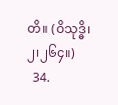တိ။ (ဝိသုဒ္ဓိ၊၂၊၂၆၄။)
  34.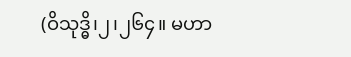(ဝိသုဒ္ဓိ၊၂၊၂၆၄။ မဟာ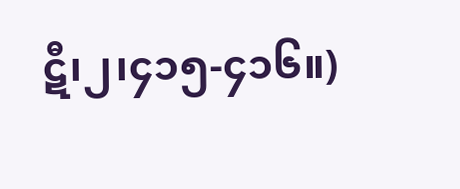ဋီ၊၂၊၄၁၅-၄၁၆။)